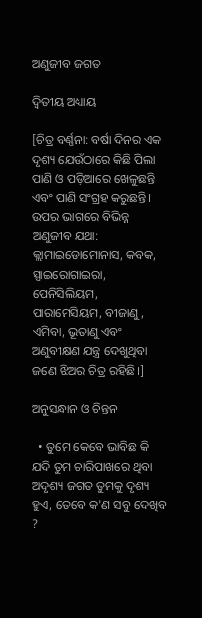ଅଣୁଜୀବ ଜଗତ

ଦ୍ବିତୀୟ ଅଧ୍ୟାୟ

[ଚିତ୍ର ବର୍ଣ୍ଣନା: ବର୍ଷା ଦିନର ଏକ ଦୃଶ୍ୟ ଯେଉଁଠାରେ କିଛି ପିଲା ପାଣି ଓ ପଡ଼ିଆରେ ଖେଳୁଛନ୍ତି ଏବଂ ପାଣି ସଂଗ୍ରହ କରୁଛନ୍ତି। ଉପର ଭାଗରେ ବିଭିନ୍ନ ଅଣୁଜୀବ ଯଥା: କ୍ଲାମାଇଡୋମୋନାସ, କବକ, ସ୍ପାଇରୋଗାଇରା, ପେନିସିଲିୟମ, ପାରାମେସିୟମ, ବୀଜାଣୁ, ଏମିବା, ଭୂତାଣୁ ଏବଂ ଅଣୁବୀକ୍ଷଣ ଯନ୍ତ୍ର ଦେଖୁଥିବା ଜଣେ ଝିଅର ଚିତ୍ର ରହିଛି।]

ଅନୁସନ୍ଧାନ ଓ ଚିନ୍ତନ

  • ତୁମେ କେବେ ଭାବିଛ କି ଯଦି ତୁମ ଚାରିପାଖରେ ଥିବା ଅଦୃଶ୍ୟ ଜଗତ ତୁମକୁ ଦୃଶ୍ୟ ହୁଏ, ତେବେ କ'ଣ ସବୁ ଦେଖିବ ?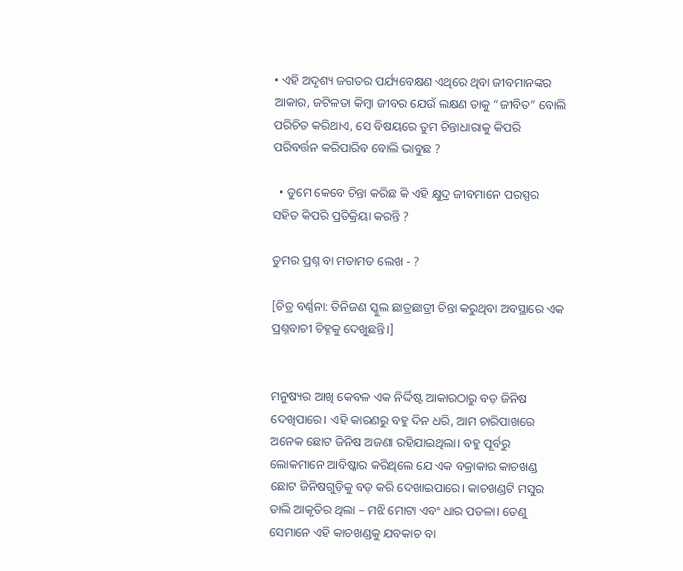• ଏହି ଅଦୃଶ୍ୟ ଜଗତର ପର୍ଯ୍ୟବେକ୍ଷଣ ଏଥିରେ ଥିବା ଜୀବମାନଙ୍କର ଆକାର, ଜଟିଳତା କିମ୍ବା ଜୀବର ଯେଉଁ ଲକ୍ଷଣ ତାକୁ “ଜୀବିତ” ବୋଲି ପରିଚିତ କରିଥାଏ, ସେ ବିଷୟରେ ତୁମ ଚିନ୍ତାଧାରାକୁ କିପରି ପରିବର୍ତ୍ତନ କରିପାରିବ ବୋଲି ଭାବୁଛ ?

  • ତୁମେ କେବେ ଚିନ୍ତା କରିଛ କି ଏହି କ୍ଷୁଦ୍ର ଜୀବମାନେ ପରସ୍ପର ସହିତ କିପରି ପ୍ରତିକ୍ରିୟା କରନ୍ତି ?

ତୁମର ପ୍ରଶ୍ନ ବା ମତାମତ ଲେଖ - ?

[ଚିତ୍ର ବର୍ଣ୍ଣନା: ତିନିଜଣ ସ୍କୁଲ ଛାତ୍ରଛାତ୍ରୀ ଚିନ୍ତା କରୁଥିବା ଅବସ୍ଥାରେ ଏକ ପ୍ରଶ୍ନବାଚୀ ଚିହ୍ନକୁ ଦେଖୁଛନ୍ତି।]


ମନୁଷ୍ୟର ଆଖି କେବଳ ଏକ ନିର୍ଦ୍ଦିଷ୍ଟ ଆକାରଠାରୁ ବଡ଼ ଜିନିଷ ଦେଖିପାରେ। ଏହି କାରଣରୁ ବହୁ ଦିନ ଧରି, ଆମ ଚାରିପାଖରେ ଅନେକ ଛୋଟ ଜିନିଷ ଅଜଣା ରହିଯାଇଥିଲା। ବହୁ ପୂର୍ବରୁ ଲୋକମାନେ ଆବିଷ୍କାର କରିଥିଲେ ଯେ ଏକ ବକ୍ରାକାର କାଚଖଣ୍ଡ ଛୋଟ ଜିନିଷଗୁଡ଼ିକୁ ବଡ଼ କରି ଦେଖାଇପାରେ। କାଚଖଣ୍ଡଟି ମସୁର ଡାଲି ଆକୃତିର ଥିଲା – ମଝି ମୋଟା ଏବଂ ଧାର ପତଳା। ତେଣୁ ସେମାନେ ଏହି କାଚଖଣ୍ଡକୁ ଯବକାଚ ବା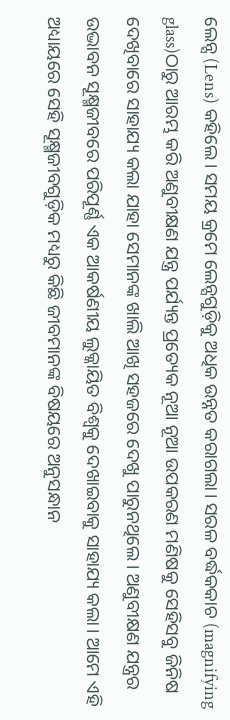ଲେନ୍ସ (Lens) କହିଲେ। ସମୟ କ୍ରମେ ଲେନ୍ସଗୁଡ଼ିକୁ ଅଧିକ ଉନ୍ନତ କରାଗଲା। ସରଳ ବର୍ଦ୍ଧକକାଚ (magnifying glass)ଠାରୁ ଆରମ୍ଭ କରି ଅଣୁବୀକ୍ଷଣ ଯନ୍ତ୍ର ପର୍ଯ୍ୟନ୍ତ ପ୍ରତ୍ୟେକ ନୂଆ ନୂଆ ଉପକରଣ ମଣିଷକୁ ସେହିସବୁ ଜିନିଷ ଦେଖିବାରେ ସାହାଯ୍ୟ କଲା ଯାହା ସେମାନଙ୍କ ଖାଲି ଆଖି ସହଜରେ ଦେଖୁ ପାରୁନଥିଲେ। ଅଣୁବୀକ୍ଷଣ ଯନ୍ତ୍ରର ଉଦ୍ଭାବନ ସୂକ୍ଷ୍ମଜୀବରେ ପରିପୂର୍ଣ୍ଣ ଏକ ଆକର୍ଷଣୀୟ ଲୁକ୍କାୟିତ ବିଶ୍ୱକୁ ଦେଖାଇବାକୁ ସାହାଯ୍ୟ କଲା। ଆମେ ଏହି ଅଧ୍ୟାୟରେ ସେହି ସୂକ୍ଷ୍ମଜୀବଗୁଡ଼ିକ ମଧ୍ୟରୁ କିଛି ଜୀବମାନଙ୍କ ବିଷୟରେ ଅନୁସନ୍ଧାନ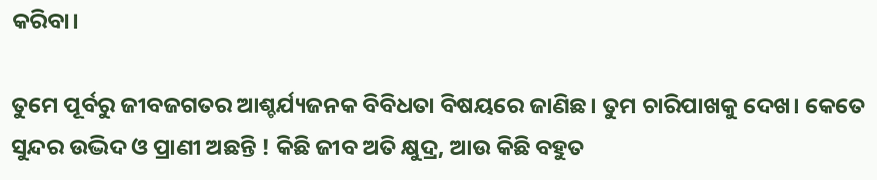କରିବା।

ତୁମେ ପୂର୍ବରୁ ଜୀବଜଗତର ଆଶ୍ଚର୍ଯ୍ୟଜନକ ବିବିଧତା ବିଷୟରେ ଜାଣିଛ। ତୁମ ଚାରିପାଖକୁ ଦେଖ। କେତେ ସୁନ୍ଦର ଉଦ୍ଭିଦ ଓ ପ୍ରାଣୀ ଅଛନ୍ତି ! କିଛି ଜୀବ ଅତି କ୍ଷୁଦ୍ର, ଆଉ କିଛି ବହୁତ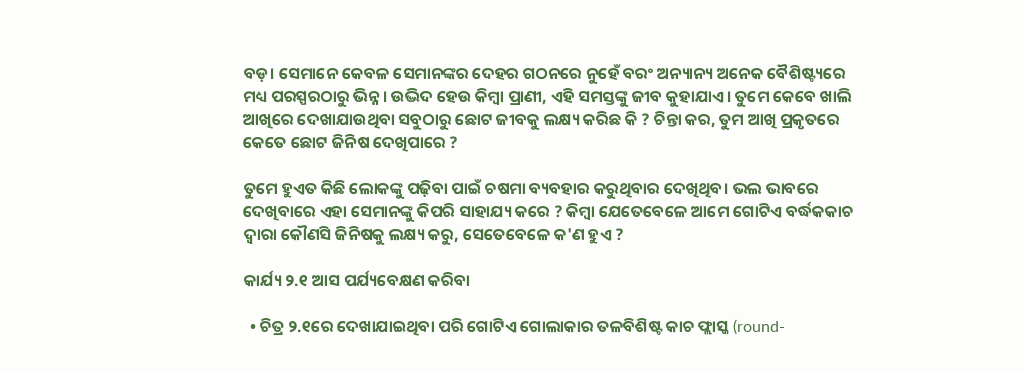ବଡ଼। ସେମାନେ କେବଳ ସେମାନଙ୍କର ଦେହର ଗଠନରେ ନୁହେଁ ବରଂ ଅନ୍ୟାନ୍ୟ ଅନେକ ବୈଶିଷ୍ଟ୍ୟରେ ମଧ୍ୟ ପରସ୍ପରଠାରୁ ଭିନ୍ନ। ଉଦ୍ଭିଦ ହେଉ କିମ୍ବା ପ୍ରାଣୀ, ଏହି ସମସ୍ତଙ୍କୁ ଜୀବ କୁହାଯାଏ। ତୁମେ କେବେ ଖାଲି ଆଖିରେ ଦେଖାଯାଉଥିବା ସବୁଠାରୁ ଛୋଟ ଜୀବକୁ ଲକ୍ଷ୍ୟ କରିଛ କି ? ଚିନ୍ତା କର, ତୁମ ଆଖି ପ୍ରକୃତରେ କେତେ ଛୋଟ ଜିନିଷ ଦେଖିପାରେ ?

ତୁମେ ହୁଏତ କିଛି ଲୋକଙ୍କୁ ପଢ଼ିବା ପାଇଁ ଚଷମା ବ୍ୟବହାର କରୁଥିବାର ଦେଖିଥିବ। ଭଲ ଭାବରେ ଦେଖିବାରେ ଏହା ସେମାନଙ୍କୁ କିପରି ସାହାଯ୍ୟ କରେ ? କିମ୍ବା ଯେତେବେଳେ ଆମେ ଗୋଟିଏ ବର୍ଦ୍ଧକକାଚ ଦ୍ୱାରା କୌଣସି ଜିନିଷକୁ ଲକ୍ଷ୍ୟ କରୁ, ସେତେବେଳେ କ'ଣ ହୁଏ ?

କାର୍ଯ୍ୟ ୨.୧ ଆସ ପର୍ଯ୍ୟବେକ୍ଷଣ କରିବା

  • ଚିତ୍ର ୨.୧ରେ ଦେଖାଯାଇଥିବା ପରି ଗୋଟିଏ ଗୋଲାକାର ତଳବିଶିଷ୍ଟ କାଚ ଫ୍ଲାସ୍କ (round-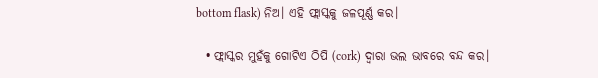bottom flask) ନିଅ। ଏହି ଫ୍ଲାସ୍କକୁ ଜଳପୂର୍ଣ୍ଣ କର।

  • ଫ୍ଲାସ୍କର ମୁହଁକୁ ଗୋଟିଏ ଠିପି (cork) ଦ୍ୱାରା ଭଲ ଭାବରେ ବନ୍ଦ କର।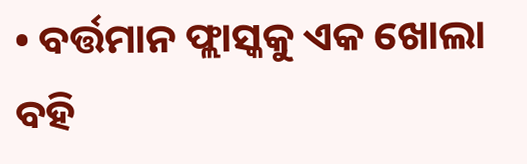• ବର୍ତ୍ତମାନ ଫ୍ଲାସ୍କକୁ ଏକ ଖୋଲା ବହି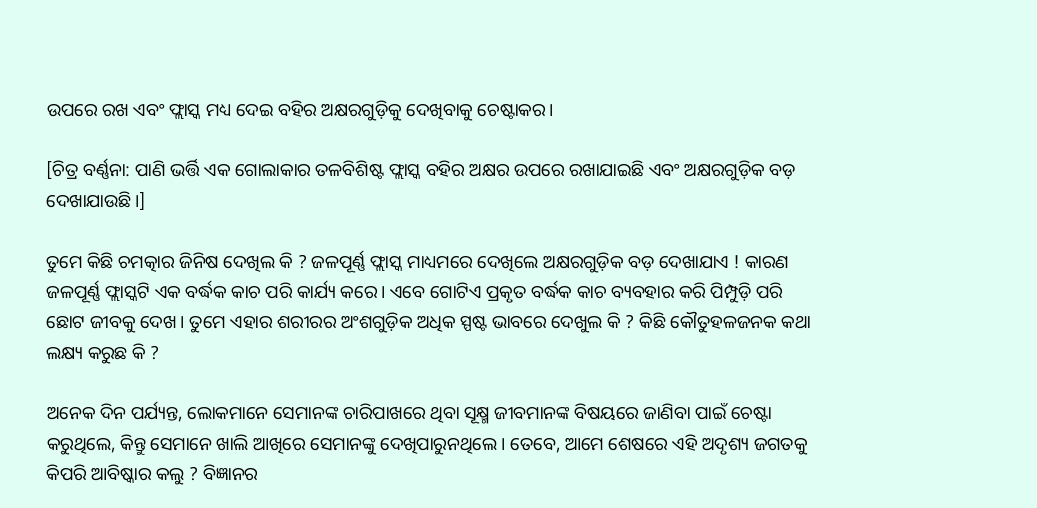ଉପରେ ରଖ ଏବଂ ଫ୍ଲାସ୍କ ମଧ୍ୟ ଦେଇ ବହିର ଅକ୍ଷରଗୁଡ଼ିକୁ ଦେଖିବାକୁ ଚେଷ୍ଟାକର।

[ଚିତ୍ର ବର୍ଣ୍ଣନା: ପାଣି ଭର୍ତ୍ତି ଏକ ଗୋଲାକାର ତଳବିଶିଷ୍ଟ ଫ୍ଲାସ୍କ ବହିର ଅକ୍ଷର ଉପରେ ରଖାଯାଇଛି ଏବଂ ଅକ୍ଷରଗୁଡ଼ିକ ବଡ଼ ଦେଖାଯାଉଛି।]

ତୁମେ କିଛି ଚମତ୍କାର ଜିନିଷ ଦେଖିଲ କି ? ଜଳପୂର୍ଣ୍ଣ ଫ୍ଲାସ୍କ ମାଧ୍ୟମରେ ଦେଖିଲେ ଅକ୍ଷରଗୁଡ଼ିକ ବଡ଼ ଦେଖାଯାଏ ! କାରଣ ଜଳପୂର୍ଣ୍ଣ ଫ୍ଲାସ୍କଟି ଏକ ବର୍ଦ୍ଧକ କାଚ ପରି କାର୍ଯ୍ୟ କରେ। ଏବେ ଗୋଟିଏ ପ୍ରକୃତ ବର୍ଦ୍ଧକ କାଚ ବ୍ୟବହାର କରି ପିମ୍ପୁଡ଼ି ପରି ଛୋଟ ଜୀବକୁ ଦେଖ। ତୁମେ ଏହାର ଶରୀରର ଅଂଶଗୁଡ଼ିକ ଅଧିକ ସ୍ପଷ୍ଟ ଭାବରେ ଦେଖୁଲ କି ? କିଛି କୌତୁହଳଜନକ କଥା ଲକ୍ଷ୍ୟ କରୁଛ କି ?

ଅନେକ ଦିନ ପର୍ଯ୍ୟନ୍ତ, ଲୋକମାନେ ସେମାନଙ୍କ ଚାରିପାଖରେ ଥିବା ସୂକ୍ଷ୍ମ ଜୀବମାନଙ୍କ ବିଷୟରେ ଜାଣିବା ପାଇଁ ଚେଷ୍ଟା କରୁଥିଲେ, କିନ୍ତୁ ସେମାନେ ଖାଲି ଆଖିରେ ସେମାନଙ୍କୁ ଦେଖିପାରୁନଥିଲେ। ତେବେ, ଆମେ ଶେଷରେ ଏହି ଅଦୃଶ୍ୟ ଜଗତକୁ କିପରି ଆବିଷ୍କାର କଲୁ ? ବିଜ୍ଞାନର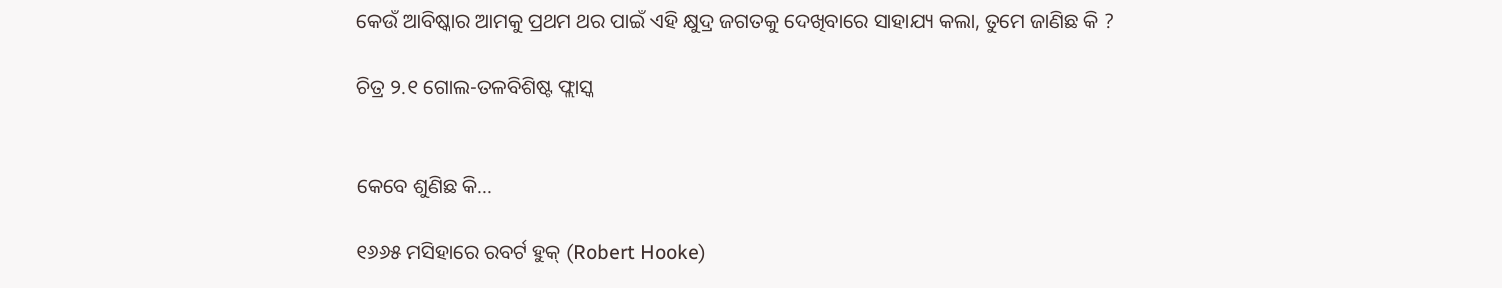କେଉଁ ଆବିଷ୍କାର ଆମକୁ ପ୍ରଥମ ଥର ପାଇଁ ଏହି କ୍ଷୁଦ୍ର ଜଗତକୁ ଦେଖିବାରେ ସାହାଯ୍ୟ କଲା, ତୁମେ ଜାଣିଛ କି ?

ଚିତ୍ର ୨.୧ ଗୋଲ-ତଳବିଶିଷ୍ଟ ଫ୍ଲାସ୍କ


କେବେ ଶୁଣିଛ କି...

୧୬୬୫ ମସିହାରେ ରବର୍ଟ ହୁକ୍ (Robert Hooke)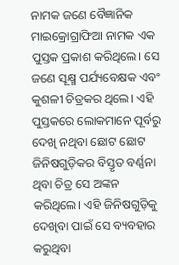ନାମକ ଜଣେ ବୈଜ୍ଞାନିକ ମାଇକ୍ରୋଗ୍ରାଫିଆ ନାମକ ଏକ ପୁସ୍ତକ ପ୍ରକାଶ କରିଥିଲେ। ସେ ଜଣେ ସୂକ୍ଷ୍ମ ପର୍ଯ୍ୟବେକ୍ଷକ ଏବଂ କୁଶଳୀ ଚିତ୍ରକର ଥିଲେ। ଏହି ପୁସ୍ତକରେ ଲୋକମାନେ ପୂର୍ବରୁ ଦେଖି ନଥିବା ଛୋଟ ଛୋଟ ଜିନିଷଗୁଡ଼ିକର ବିସ୍ତୃତ ବର୍ଣ୍ଣନା ଥିବା ଚିତ୍ର ସେ ଅଙ୍କନ କରିଥିଲେ। ଏହି ଜିନିଷଗୁଡ଼ିକୁ ଦେଖିବା ପାଇଁ ସେ ବ୍ୟବହାର କରୁଥିବା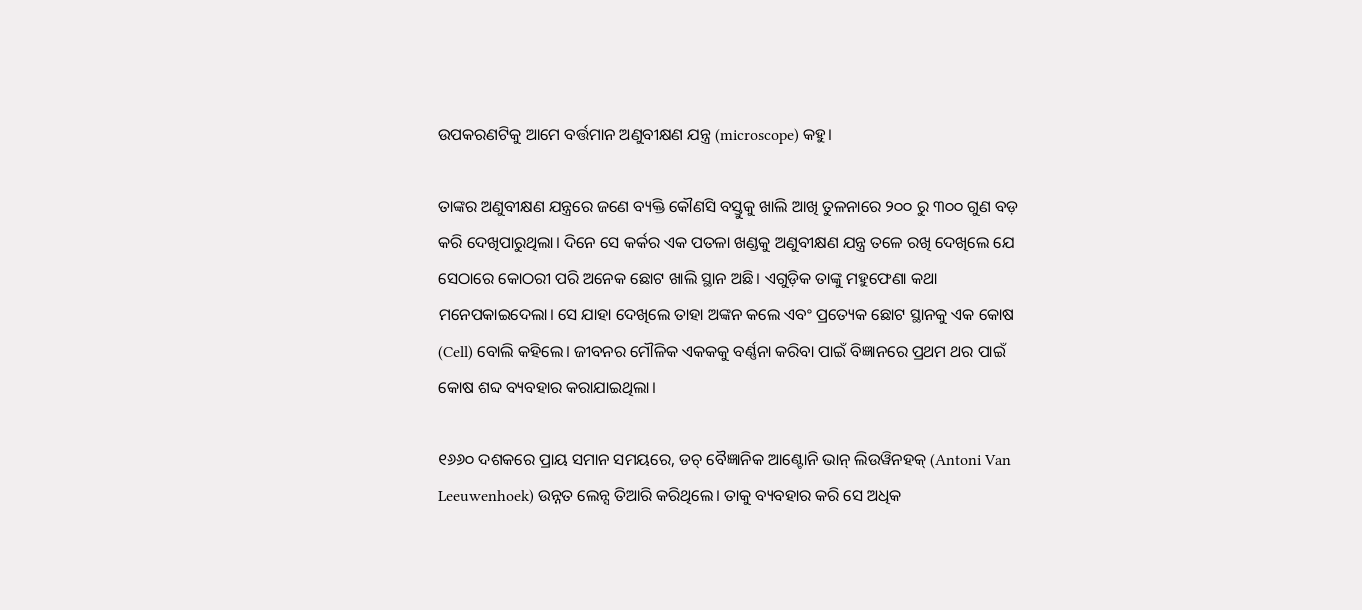ଉପକରଣଟିକୁ ଆମେ ବର୍ତ୍ତମାନ ଅଣୁବୀକ୍ଷଣ ଯନ୍ତ୍ର (microscope) କହୁ।

ତାଙ୍କର ଅଣୁବୀକ୍ଷଣ ଯନ୍ତ୍ରରେ ଜଣେ ବ୍ୟକ୍ତି କୌଣସି ବସ୍ତୁକୁ ଖାଲି ଆଖି ତୁଳନାରେ ୨୦୦ ରୁ ୩୦୦ ଗୁଣ ବଡ଼ କରି ଦେଖିପାରୁଥିଲା। ଦିନେ ସେ କର୍କର ଏକ ପତଳା ଖଣ୍ଡକୁ ଅଣୁବୀକ୍ଷଣ ଯନ୍ତ୍ର ତଳେ ରଖି ଦେଖିଲେ ଯେ ସେଠାରେ କୋଠରୀ ପରି ଅନେକ ଛୋଟ ଖାଲି ସ୍ଥାନ ଅଛି। ଏଗୁଡ଼ିକ ତାଙ୍କୁ ମହୁଫେଣା କଥା ମନେପକାଇଦେଲା। ସେ ଯାହା ଦେଖିଲେ ତାହା ଅଙ୍କନ କଲେ ଏବଂ ପ୍ରତ୍ୟେକ ଛୋଟ ସ୍ଥାନକୁ ଏକ କୋଷ (Cell) ବୋଲି କହିଲେ। ଜୀବନର ମୌଳିକ ଏକକକୁ ବର୍ଣ୍ଣନା କରିବା ପାଇଁ ବିଜ୍ଞାନରେ ପ୍ରଥମ ଥର ପାଇଁ କୋଷ ଶବ୍ଦ ବ୍ୟବହାର କରାଯାଇଥିଲା।

୧୬୬୦ ଦଶକରେ ପ୍ରାୟ ସମାନ ସମୟରେ, ଡଚ୍ ବୈଜ୍ଞାନିକ ଆଣ୍ଟୋନି ଭାନ୍ ଲିଉୱିନହକ୍ (Antoni Van Leeuwenhoek) ଉନ୍ନତ ଲେନ୍ସ ତିଆରି କରିଥିଲେ। ତାକୁ ବ୍ୟବହାର କରି ସେ ଅଧିକ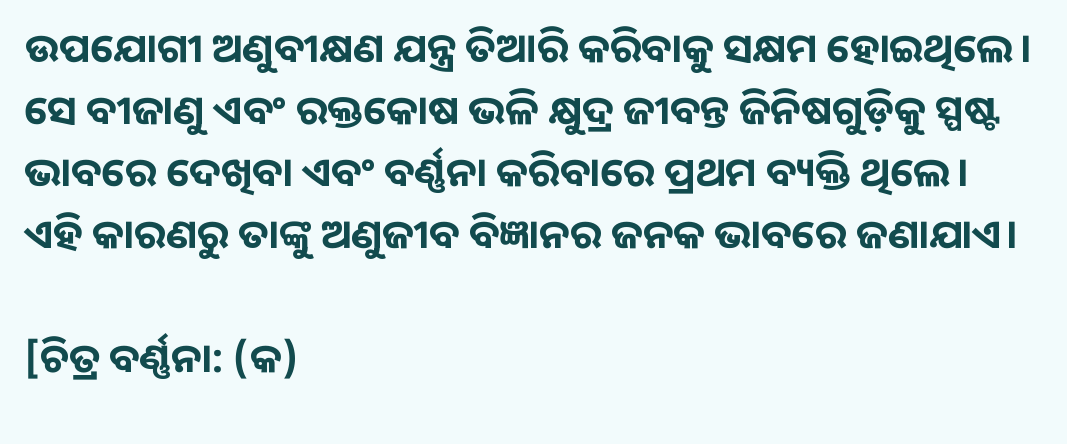ଉପଯୋଗୀ ଅଣୁବୀକ୍ଷଣ ଯନ୍ତ୍ର ତିଆରି କରିବାକୁ ସକ୍ଷମ ହୋଇଥିଲେ। ସେ ବୀଜାଣୁ ଏବଂ ରକ୍ତକୋଷ ଭଳି କ୍ଷୁଦ୍ର ଜୀବନ୍ତ ଜିନିଷଗୁଡ଼ିକୁ ସ୍ପଷ୍ଟ ଭାବରେ ଦେଖିବା ଏବଂ ବର୍ଣ୍ଣନା କରିବାରେ ପ୍ରଥମ ବ୍ୟକ୍ତି ଥିଲେ। ଏହି କାରଣରୁ ତାଙ୍କୁ ଅଣୁଜୀବ ବିଜ୍ଞାନର ଜନକ ଭାବରେ ଜଣାଯାଏ।

[ଚିତ୍ର ବର୍ଣ୍ଣନା: (କ)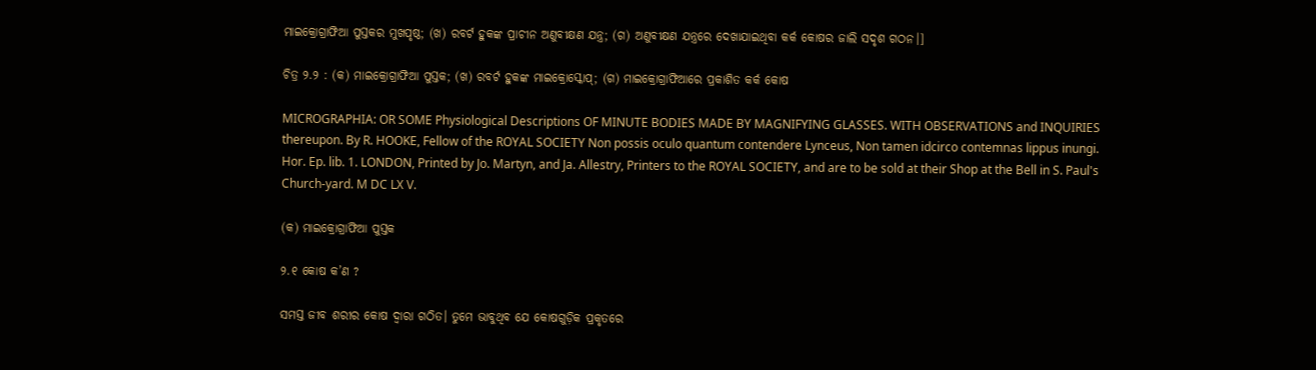ମାଇକ୍ରୋଗ୍ରାଫିଆ ପୁସ୍ତକର ମୁଖପୃଷ୍ଠ; (ଖ) ରବର୍ଟ ହୁକଙ୍କ ପ୍ରାଚୀନ ଅଣୁବୀକ୍ଷଣ ଯନ୍ତ୍ର; (ଗ) ଅଣୁବୀକ୍ଷଣ ଯନ୍ତ୍ରରେ ଦେଖାଯାଇଥିବା କର୍କ କୋଷର ଜାଲି ସଦୃଶ ଗଠନ।]

ଚିତ୍ର ୨.୨ : (କ) ମାଇକ୍ରୋଗ୍ରାଫିଆ ପୁସ୍ତକ; (ଖ) ରବର୍ଟ ହୁକଙ୍କ ମାଇକ୍ରୋସ୍କୋପ୍; (ଗ) ମାଇକ୍ରୋଗ୍ରାଫିଆରେ ପ୍ରକାଶିତ କର୍କ କୋଷ

MICROGRAPHIA: OR SOME Physiological Descriptions OF MINUTE BODIES MADE BY MAGNIFYING GLASSES. WITH OBSERVATIONS and INQUIRIES thereupon. By R. HOOKE, Fellow of the ROYAL SOCIETY Non possis oculo quantum contendere Lynceus, Non tamen idcirco contemnas lippus inungi. Hor. Ep. lib. 1. LONDON, Printed by Jo. Martyn, and Ja. Allestry, Printers to the ROYAL SOCIETY, and are to be sold at their Shop at the Bell in S. Paul's Church-yard. M DC LX V.

(କ) ମାଇକ୍ରୋଗ୍ରାଫିଆ ପୁସ୍ତକ

୨.୧ କୋଷ କ’ଣ ?

ସମସ୍ତ ଜୀବ ଶରୀର କୋଷ ଦ୍ୱାରା ଗଠିତ। ତୁମେ ଭାବୁଥିବ ଯେ କୋଷଗୁଡ଼ିକ ପ୍ରକୃତରେ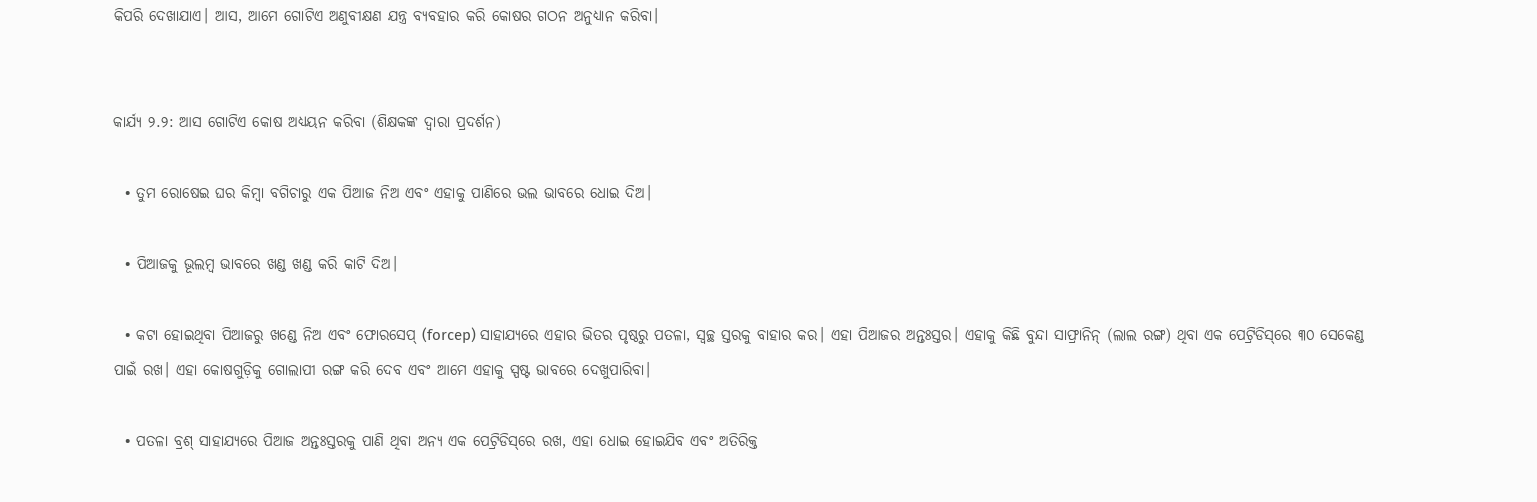କିପରି ଦେଖାଯାଏ। ଆସ, ଆମେ ଗୋଟିଏ ଅଣୁବୀକ୍ଷଣ ଯନ୍ତ୍ର ବ୍ୟବହାର କରି କୋଷର ଗଠନ ଅନୁଧ୍ୟାନ କରିବା।


କାର୍ଯ୍ୟ ୨.୨: ଆସ ଗୋଟିଏ କୋଷ ଅଧ୍ୟୟନ କରିବା (ଶିକ୍ଷକଙ୍କ ଦ୍ୱାରା ପ୍ରଦର୍ଶନ)

  • ତୁମ ରୋଷେଇ ଘର କିମ୍ବା ବଗିଚାରୁ ଏକ ପିଆଜ ନିଅ ଏବଂ ଏହାକୁ ପାଣିରେ ଭଲ ଭାବରେ ଧୋଇ ଦିଅ।

  • ପିଆଜକୁ ଭୂଲମ୍ବ ଭାବରେ ଖଣ୍ଡ ଖଣ୍ଡ କରି କାଟି ଦିଅ।

  • କଟା ହୋଇଥିବା ପିଆଜରୁ ଖଣ୍ଡେ ନିଅ ଏବଂ ଫୋରସେପ୍ (forcep) ସାହାଯ୍ୟରେ ଏହାର ଭିତର ପୃଷ୍ଠରୁ ପତଳା, ସ୍ୱଚ୍ଛ ସ୍ତରକୁ ବାହାର କର। ଏହା ପିଆଜର ଅନ୍ତଃସ୍ତର। ଏହାକୁ କିଛି ବୁନ୍ଦା ସାଫ୍ରାନିନ୍ (ଲାଲ ରଙ୍ଗ) ଥିବା ଏକ ପେଟ୍ରିଡିସ୍‌ରେ ୩୦ ସେକେଣ୍ଡ ପାଇଁ ରଖ। ଏହା କୋଷଗୁଡ଼ିକୁ ଗୋଲାପୀ ରଙ୍ଗ କରି ଦେବ ଏବଂ ଆମେ ଏହାକୁ ସ୍ପଷ୍ଟ ଭାବରେ ଦେଖୁପାରିବା।

  • ପତଳା ବ୍ରଶ୍ ସାହାଯ୍ୟରେ ପିଆଜ ଅନ୍ତଃସ୍ତରକୁ ପାଣି ଥିବା ଅନ୍ୟ ଏକ ପେଟ୍ରିଡିସ୍‌ରେ ରଖ, ଏହା ଧୋଇ ହୋଇଯିବ ଏବଂ ଅତିରିକ୍ତ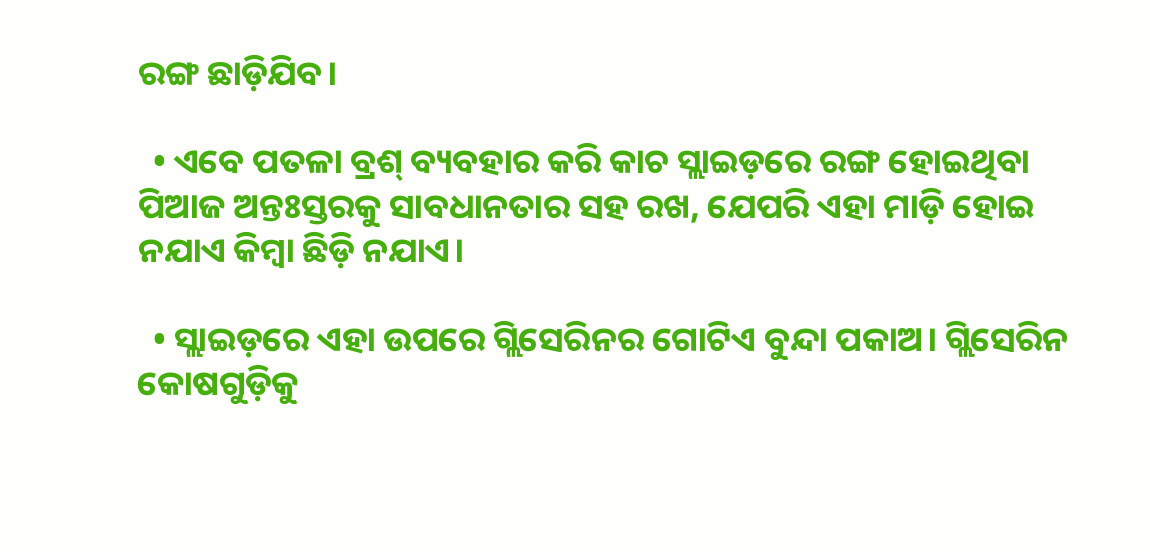ରଙ୍ଗ ଛାଡ଼ିଯିବ।

  • ଏବେ ପତଳା ବ୍ରଶ୍ ବ୍ୟବହାର କରି କାଚ ସ୍ଲାଇଡ଼ରେ ରଙ୍ଗ ହୋଇଥିବା ପିଆଜ ଅନ୍ତଃସ୍ତରକୁ ସାବଧାନତାର ସହ ରଖ, ଯେପରି ଏହା ମାଡ଼ି ହୋଇ ନଯାଏ କିମ୍ବା ଛିଡ଼ି ନଯାଏ।

  • ସ୍ଲାଇଡ଼ରେ ଏହା ଉପରେ ଗ୍ଲିସେରିନର ଗୋଟିଏ ବୁନ୍ଦା ପକାଅ। ଗ୍ଲିସେରିନ କୋଷଗୁଡ଼ିକୁ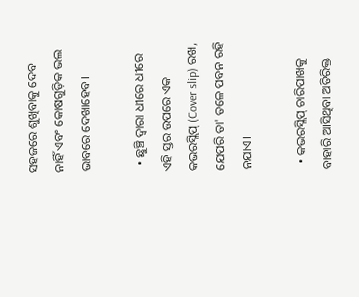ସହଜରେ ଶୁଖିବାକୁ ଦେବ ନାହିଁ ଏବଂ କୋଷଗୁଡ଼ିକ ଭଲ ଭାବରେ ଦେଖାହେବ।

  • ଛୁଞ୍ଚି ଦ୍ୱାରା ଧୀରେ ଧୀରେ ଏହି ସ୍ତର ଉପରେ ଏକ କଭରସ୍ଲିପ୍ (Cover slip) ରଖ, ଯେପରି ତା' ତଳେ ପବନ ରହି ନଯାଏ।

  • କଭରସ୍ଲିପ୍ ଚାରିପାଖକୁ ବାହାରି ଆସିଥିବା ଅତିରିକ୍ତ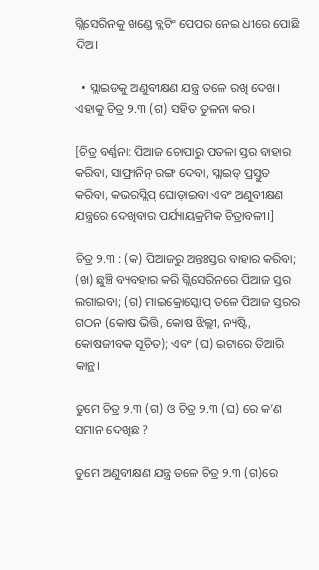ଗ୍ଲିସେରିନକୁ ଖଣ୍ଡେ ବ୍ଲଟିଂ ପେପର ନେଇ ଧୀରେ ପୋଛି ଦିଅ।

  • ସ୍ଲାଇଡକୁ ଅଣୁବୀକ୍ଷଣ ଯନ୍ତ୍ର ତଳେ ରଖି ଦେଖ। ଏହାକୁ ଚିତ୍ର ୨.୩ (ଗ) ସହିତ ତୁଳନା କର।

[ଚିତ୍ର ବର୍ଣ୍ଣନା: ପିଆଜ ଚୋପାରୁ ପତଳା ସ୍ତର ବାହାର କରିବା, ସାଫ୍ରାନିନ୍ ରଙ୍ଗ ଦେବା, ସ୍ଲାଇଡ୍ ପ୍ରସ୍ତୁତ କରିବା, କଭରସ୍ଲିପ୍ ଘୋଡ଼ାଇବା ଏବଂ ଅଣୁବୀକ୍ଷଣ ଯନ୍ତ୍ରରେ ଦେଖିବାର ପର୍ଯ୍ୟାୟକ୍ରମିକ ଚିତ୍ରାବଳୀ।]

ଚିତ୍ର ୨.୩ : (କ) ପିଆଜରୁ ଅନ୍ତଃସ୍ତର ବାହାର କରିବା; (ଖ) ଛୁଞ୍ଚି ବ୍ୟବହାର କରି ଗ୍ଲିସେରିନରେ ପିଆଜ ସ୍ତର ଲଗାଇବା; (ଗ) ମାଇକ୍ରୋସ୍କୋପ୍ ତଳେ ପିଆଜ ସ୍ତରର ଗଠନ (କୋଷ ଭିତ୍ତି, କୋଷ ଝିଲ୍ଲୀ, ନ୍ୟଷ୍ଟି, କୋଷଜୀବକ ସୂଚିତ); ଏବଂ (ଘ) ଇଟାରେ ତିଆରି କାନ୍ଥ।

ତୁମେ ଚିତ୍ର ୨.୩ (ଗ) ଓ ଚିତ୍ର ୨.୩ (ଘ) ରେ କ’ଣ ସମାନ ଦେଖିଛ ?

ତୁମେ ଅଣୁବୀକ୍ଷଣ ଯନ୍ତ୍ର ତଳେ ଚିତ୍ର ୨.୩ (ଗ)ରେ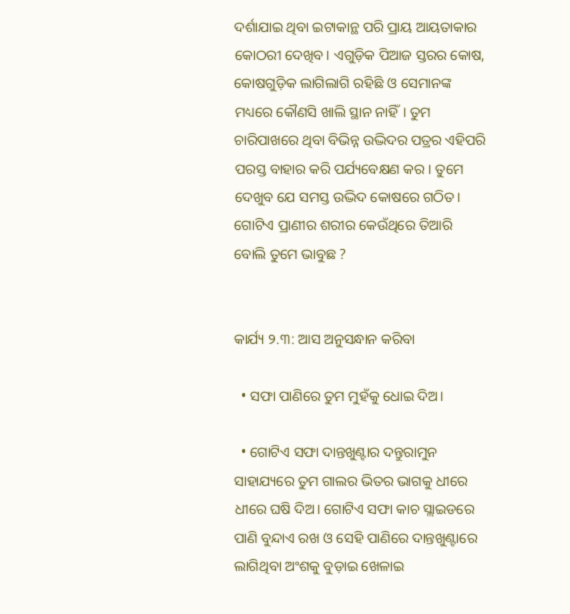ଦର୍ଶାଯାଇ ଥିବା ଇଟାକାନ୍ଥ ପରି ପ୍ରାୟ ଆୟତାକାର କୋଠରୀ ଦେଖିବ। ଏଗୁଡ଼ିକ ପିଆଜ ସ୍ତରର କୋଷ, କୋଷଗୁଡ଼ିକ ଲାଗିଲାଗି ରହିଛି ଓ ସେମାନଙ୍କ ମଧ୍ୟରେ କୌଣସି ଖାଲି ସ୍ଥାନ ନାହିଁ। ତୁମ ଚାରିପାଖରେ ଥିବା ବିଭିନ୍ନ ଉଦ୍ଭିଦର ପତ୍ରର ଏହିପରି ପରସ୍ତ ବାହାର କରି ପର୍ଯ୍ୟବେକ୍ଷଣ କର। ତୁମେ ଦେଖୁବ ଯେ ସମସ୍ତ ଉଦ୍ଭିଦ କୋଷରେ ଗଠିତ। ଗୋଟିଏ ପ୍ରାଣୀର ଶରୀର କେଉଁଥିରେ ତିଆରି ବୋଲି ତୁମେ ଭାବୁଛ ?


କାର୍ଯ୍ୟ ୨.୩: ଆସ ଅନୁସନ୍ଧାନ କରିବା

  • ସଫା ପାଣିରେ ତୁମ ମୁହଁକୁ ଧୋଇ ଦିଅ।

  • ଗୋଟିଏ ସଫା ଦାନ୍ତଖୁଣ୍ଟାର ଦନ୍ତୁରାମୁନ ସାହାଯ୍ୟରେ ତୁମ ଗାଲର ଭିତର ଭାଗକୁ ଧୀରେ ଧୀରେ ଘଷି ଦିଅ। ଗୋଟିଏ ସଫା କାଚ ସ୍ଲାଇଡରେ ପାଣି ବୁନ୍ଦାଏ ରଖ ଓ ସେହି ପାଣିରେ ଦାନ୍ତଖୁଣ୍ଟାରେ ଲାଗିଥିବା ଅଂଶକୁ ବୁଡ଼ାଇ ଖେଳାଇ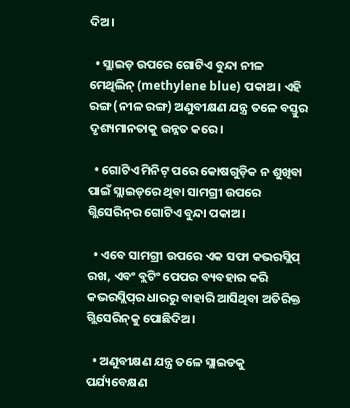ଦିଅ।

  • ସ୍ଲାଇଡ଼ ଉପରେ ଗୋଟିଏ ବୁନ୍ଦା ନୀଳ ମେଥିଲିନ୍ (methylene blue) ପକାଅ। ଏହି ରଙ୍ଗ (ନୀଳ ରଙ୍ଗ) ଅଣୁବୀକ୍ଷଣ ଯନ୍ତ୍ର ତଳେ ବସ୍ତୁର ଦୃଶ୍ୟମାନତାକୁ ଉନ୍ନତ କରେ।

  • ଗୋଟିଏ ମିନିଟ୍ ପରେ କୋଷଗୁଡ଼ିକ ନ ଶୁଖିବା ପାଇଁ ସ୍ଲାଇଡ୍‌ରେ ଥିବା ସାମଗ୍ରୀ ଉପରେ ଗ୍ଲିସେରିନ୍‌ର ଗୋଟିଏ ବୁନ୍ଦା ପକାଅ।

  • ଏବେ ସାମଗ୍ରୀ ଉପରେ ଏକ ସଫା କଭରସ୍ଲିପ୍ ରଖ, ଏବଂ ବ୍ଲଟିଂ ପେପର ବ୍ୟବହାର କରି କଭରସ୍ଲିପ୍‌ର ଧାରରୁ ବାହାରି ଆସିଥିବା ଅତିରିକ୍ତ ଗ୍ଲିସେରିନ୍‌କୁ ପୋଛିଦିଅ।

  • ଅଣୁବୀକ୍ଷଣ ଯନ୍ତ୍ର ତଳେ ସ୍ଲାଇଡକୁ ପର୍ଯ୍ୟବେକ୍ଷଣ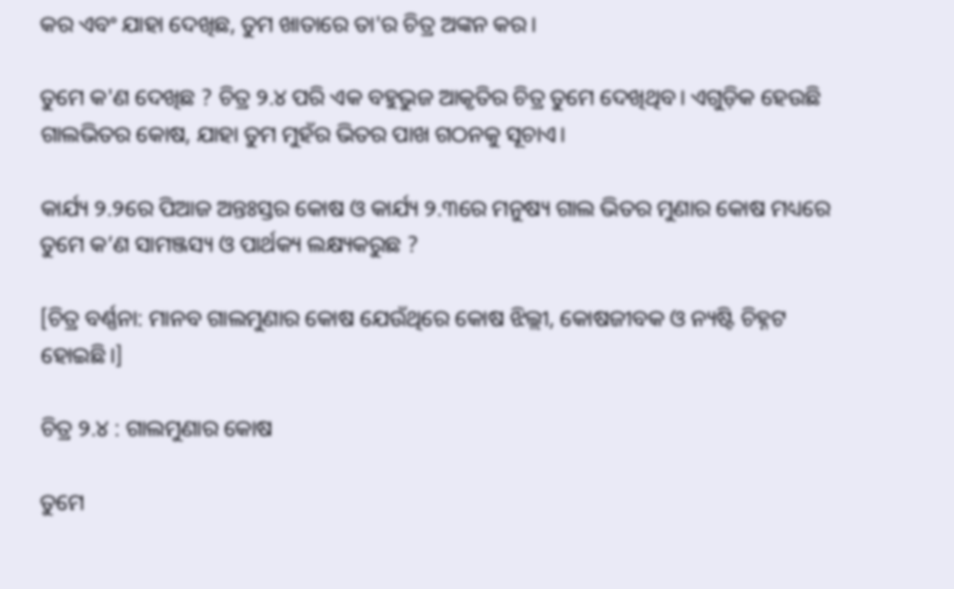କର ଏବଂ ଯାହା ଦେଖିଛ, ତୁମ ଖାତାରେ ତା'ର ଚିତ୍ର ଅଙ୍କନ କର।

ତୁମେ କ'ଣ ଦେଖିଛ ? ଚିତ୍ର ୨.୪ ପରି ଏକ ବହୁଭୁଜ ଆକୃତିର ଚିତ୍ର ତୁମେ ଦେଖିଥିବ। ଏଗୁଡ଼ିକ ହେଉଛି ଗାଲଭିତର କୋଷ, ଯାହା ତୁମ ମୁହଁର ଭିତର ପାଖ ଗଠନକୁ ସୂଚାଏ।

କାର୍ଯ୍ୟ ୨.୨ରେ ପିଆଜ ଅନ୍ତଃସ୍ତର କୋଷ ଓ କାର୍ଯ୍ୟ ୨.୩ରେ ମନୁଷ୍ୟ ଗାଲ ଭିତର ମୁଣାର କୋଷ ମଧ୍ୟରେ ତୁମେ କ’ଣ ସାମଞ୍ଜସ୍ୟ ଓ ପାର୍ଥକ୍ୟ ଲକ୍ଷ୍ୟକରୁଛ ?

[ଚିତ୍ର ବର୍ଣ୍ଣନା: ମାନବ ଗାଲମୁଣାର କୋଷ ଯେଉଁଥିରେ କୋଷ ଝିଲ୍ଲୀ, କୋଷଜୀବକ ଓ ନ୍ୟଷ୍ଟି ଚିହ୍ନଟ ହୋଇଛି।]

ଚିତ୍ର ୨.୪ : ଗାଲମୁଣାର କୋଷ

ତୁମେ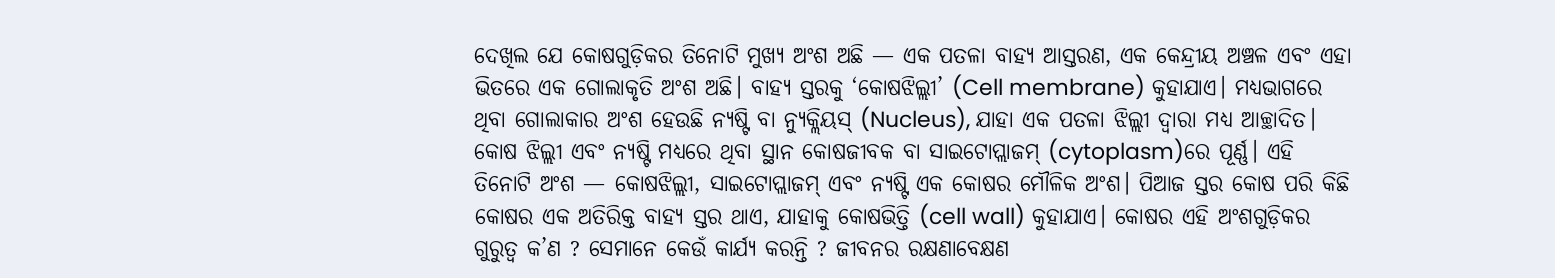ଦେଖିଲ ଯେ କୋଷଗୁଡ଼ିକର ତିନୋଟି ମୁଖ୍ୟ ଅଂଶ ଅଛି — ଏକ ପତଳା ବାହ୍ୟ ଆସ୍ତରଣ, ଏକ କେନ୍ଦ୍ରୀୟ ଅଞ୍ଚଳ ଏବଂ ଏହା ଭିତରେ ଏକ ଗୋଲାକୃତି ଅଂଶ ଅଛି। ବାହ୍ୟ ସ୍ତରକୁ ‘କୋଷଝିଲ୍ଲୀ’ (Cell membrane) କୁହାଯାଏ। ମଧ୍ୟଭାଗରେ ଥିବା ଗୋଲାକାର ଅଂଶ ହେଉଛି ନ୍ୟଷ୍ଟି ବା ନ୍ୟୁକ୍ଲିୟସ୍ (Nucleus), ଯାହା ଏକ ପତଳା ଝିଲ୍ଲୀ ଦ୍ୱାରା ମଧ୍ୟ ଆଚ୍ଛାଦିତ। କୋଷ ଝିଲ୍ଲୀ ଏବଂ ନ୍ୟଷ୍ଟି ମଧ୍ୟରେ ଥିବା ସ୍ଥାନ କୋଷଜୀବକ ବା ସାଇଟୋପ୍ଲାଜମ୍ (cytoplasm)ରେ ପୂର୍ଣ୍ଣ। ଏହି ତିନୋଟି ଅଂଶ — କୋଷଝିଲ୍ଲୀ, ସାଇଟୋପ୍ଲାଜମ୍ ଏବଂ ନ୍ୟଷ୍ଟି ଏକ କୋଷର ମୌଳିକ ଅଂଶ। ପିଆଜ ସ୍ତର କୋଷ ପରି କିଛି କୋଷର ଏକ ଅତିରିକ୍ତ ବାହ୍ୟ ସ୍ତର ଥାଏ, ଯାହାକୁ କୋଷଭିତ୍ତି (cell wall) କୁହାଯାଏ। କୋଷର ଏହି ଅଂଶଗୁଡ଼ିକର ଗୁରୁତ୍ଵ କ’ଣ ? ସେମାନେ କେଉଁ କାର୍ଯ୍ୟ କରନ୍ତି ? ଜୀବନର ରକ୍ଷଣାବେକ୍ଷଣ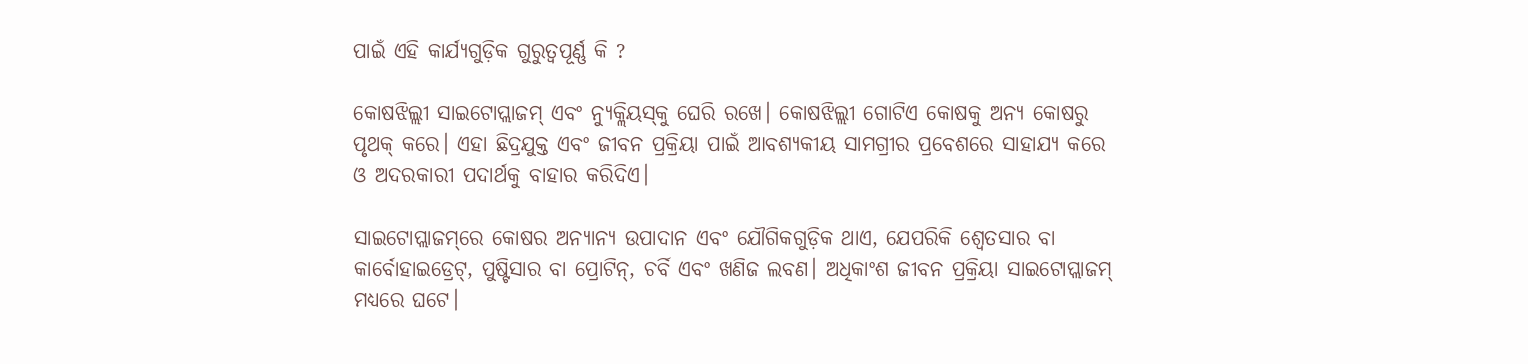ପାଇଁ ଏହି କାର୍ଯ୍ୟଗୁଡ଼ିକ ଗୁରୁତ୍ୱପୂର୍ଣ୍ଣ କି ?

କୋଷଝିଲ୍ଲୀ ସାଇଟୋପ୍ଲାଜମ୍ ଏବଂ ନ୍ୟୁକ୍ଲିୟସ୍‌କୁ ଘେରି ରଖେ। କୋଷଝିଲ୍ଲୀ ଗୋଟିଏ କୋଷକୁ ଅନ୍ୟ କୋଷରୁ ପୃଥକ୍ କରେ। ଏହା ଛିଦ୍ରଯୁକ୍ତ ଏବଂ ଜୀବନ ପ୍ରକ୍ରିୟା ପାଇଁ ଆବଶ୍ୟକୀୟ ସାମଗ୍ରୀର ପ୍ରବେଶରେ ସାହାଯ୍ୟ କରେ ଓ ଅଦରକାରୀ ପଦାର୍ଥକୁ ବାହାର କରିଦିଏ।

ସାଇଟୋପ୍ଲାଜମ୍‌ରେ କୋଷର ଅନ୍ୟାନ୍ୟ ଉପାଦାନ ଏବଂ ଯୌଗିକଗୁଡ଼ିକ ଥାଏ, ଯେପରିକି ଶ୍ଵେତସାର ବା କାର୍ବୋହାଇଡ୍ରେଟ୍, ପୁଷ୍ଟିସାର ବା ପ୍ରୋଟିନ୍, ଚର୍ବି ଏବଂ ଖଣିଜ ଲବଣ। ଅଧିକାଂଶ ଜୀବନ ପ୍ରକ୍ରିୟା ସାଇଟୋପ୍ଲାଜମ୍ ମଧ୍ୟରେ ଘଟେ।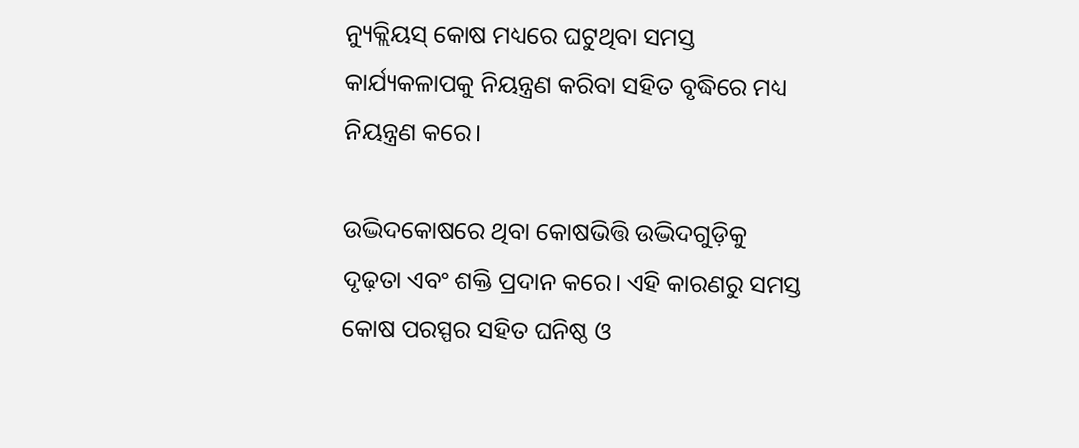ନ୍ୟୁକ୍ଲିୟସ୍ କୋଷ ମଧ୍ୟରେ ଘଟୁଥିବା ସମସ୍ତ କାର୍ଯ୍ୟକଳାପକୁ ନିୟନ୍ତ୍ରଣ କରିବା ସହିତ ବୃଦ୍ଧିରେ ମଧ୍ୟ ନିୟନ୍ତ୍ରଣ କରେ।

ଉଦ୍ଭିଦକୋଷରେ ଥିବା କୋଷଭିତ୍ତି ଉଦ୍ଭିଦଗୁଡ଼ିକୁ ଦୃଢ଼ତା ଏବଂ ଶକ୍ତି ପ୍ରଦାନ କରେ। ଏହି କାରଣରୁ ସମସ୍ତ କୋଷ ପରସ୍ପର ସହିତ ଘନିଷ୍ଠ ଓ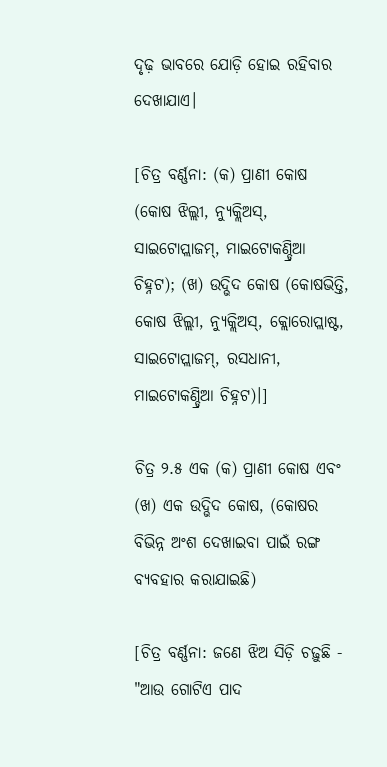ଦୃଢ଼ ଭାବରେ ଯୋଡ଼ି ହୋଇ ରହିବାର ଦେଖାଯାଏ।

[ଚିତ୍ର ବର୍ଣ୍ଣନା: (କ) ପ୍ରାଣୀ କୋଷ (କୋଷ ଝିଲ୍ଲୀ, ନ୍ୟୁକ୍ଲିଅସ୍, ସାଇଟୋପ୍ଲାଜମ୍, ମାଇଟୋକଣ୍ଡ୍ରିଆ ଚିହ୍ନଟ); (ଖ) ଉଦ୍ଭିଦ କୋଷ (କୋଷଭିତ୍ତି, କୋଷ ଝିଲ୍ଲୀ, ନ୍ୟୁକ୍ଲିଅସ୍, କ୍ଲୋରୋପ୍ଲାଷ୍ଟ, ସାଇଟୋପ୍ଲାଜମ୍, ରସଧାନୀ, ମାଇଟୋକଣ୍ଡ୍ରିଆ ଚିହ୍ନଟ)।]

ଚିତ୍ର ୨.୫ ଏକ (କ) ପ୍ରାଣୀ କୋଷ ଏବଂ (ଖ) ଏକ ଉଦ୍ଭିଦ କୋଷ, (କୋଷର ବିଭିନ୍ନ ଅଂଶ ଦେଖାଇବା ପାଇଁ ରଙ୍ଗ ବ୍ୟବହାର କରାଯାଇଛି)

[ଚିତ୍ର ବର୍ଣ୍ଣନା: ଜଣେ ଝିଅ ସିଡ଼ି ଚଢ଼ୁଛି - "ଆଉ ଗୋଟିଏ ପାଦ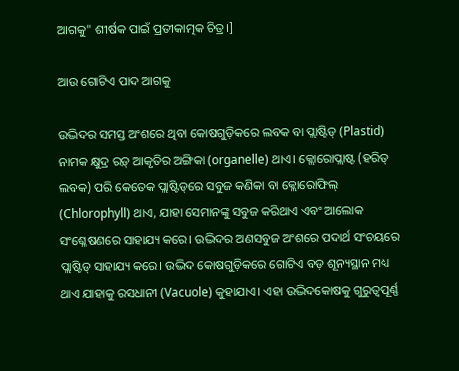ଆଗକୁ" ଶୀର୍ଷକ ପାଇଁ ପ୍ରତୀକାତ୍ମକ ଚିତ୍ର।]

ଆଉ ଗୋଟିଏ ପାଦ ଆଗକୁ

ଉଦ୍ଭିଦର ସମସ୍ତ ଅଂଶରେ ଥିବା କୋଷଗୁଡ଼ିକରେ ଲବକ ବା ପ୍ଲାଷ୍ଟିଡ୍ (Plastid) ନାମକ କ୍ଷୁଦ୍ର ରଡ଼୍ ଆକୃତିର ଅଙ୍ଗିକା (organelle) ଥାଏ। କ୍ଲୋରୋପ୍ଲାଷ୍ଟ (ହରିତ୍ ଲବକ) ପରି କେତେକ ପ୍ଲାଷ୍ଟିଡ୍‌ରେ ସବୁଜ କଣିକା ବା କ୍ଲୋରୋଫିଲ୍ (Chlorophyll) ଥାଏ, ଯାହା ସେମାନଙ୍କୁ ସବୁଜ କରିଥାଏ ଏବଂ ଆଲୋକ ସଂଶ୍ଳେଷଣରେ ସାହାଯ୍ୟ କରେ। ଉଦ୍ଭିଦର ଅଣସବୁଜ ଅଂଶରେ ପଦାର୍ଥ ସଂଚୟରେ ପ୍ଲାଷ୍ଟିଡ୍ ସାହାଯ୍ୟ କରେ। ଉଦ୍ଭିଦ କୋଷଗୁଡ଼ିକରେ ଗୋଟିଏ ବଡ଼ ଶୂନ୍ୟସ୍ଥାନ ମଧ୍ୟ ଥାଏ ଯାହାକୁ ରସଧାନୀ (Vacuole) କୁହାଯାଏ। ଏହା ଉଦ୍ଭିଦକୋଷକୁ ଗୁରୁତ୍ୱପୂର୍ଣ୍ଣ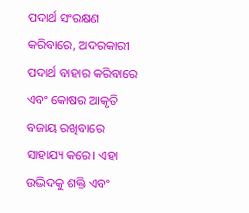ପଦାର୍ଥ ସଂରକ୍ଷଣ କରିବାରେ, ଅଦରକାରୀ ପଦାର୍ଥ ବାହାର କରିବାରେ ଏବଂ କୋଷର ଆକୃତି ବଜାୟ ରଖିବାରେ ସାହାଯ୍ୟ କରେ। ଏହା ଉଦ୍ଭିଦକୁ ଶକ୍ତି ଏବଂ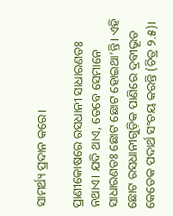ସାମର୍ଥ୍ୟ ପ୍ରଦାନ କରେ।

ପ୍ରାଣୀକୋଷରେ ରସଧାନୀ ସାଧାରଣତଃ ନଥାଏ। ଯଦି ଥାଏ, ତେବେ ସେମାନେ ସାଧାରଣତଃ ଛୋଟ ଛୋଟ ହୋଇଥା’ନ୍ତି। ଏହି ଛୋଟ ରସଧାନୀଗୁଡ଼ିକ ପାଣିରେ ଦ୍ରବୀଭୂତ କେତେକ ପଦାର୍ଥ ସଂଚୟ କରନ୍ତି (ଚିତ୍ର ୨.୫)।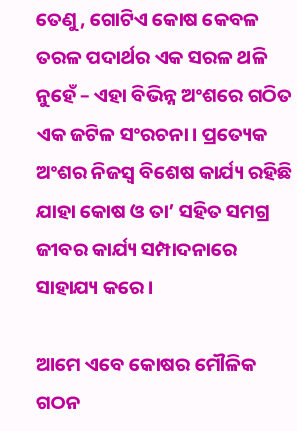ତେଣୁ, ଗୋଟିଏ କୋଷ କେବଳ ତରଳ ପଦାର୍ଥର ଏକ ସରଳ ଥଳି ନୁହେଁ – ଏହା ବିଭିନ୍ନ ଅଂଶରେ ଗଠିତ ଏକ ଜଟିଳ ସଂରଚନା। ପ୍ରତ୍ୟେକ ଅଂଶର ନିଜସ୍ୱ ବିଶେଷ କାର୍ଯ୍ୟ ରହିଛି ଯାହା କୋଷ ଓ ତା’ ସହିତ ସମଗ୍ର ଜୀବର କାର୍ଯ୍ୟ ସମ୍ପାଦନାରେ ସାହାଯ୍ୟ କରେ।

ଆମେ ଏବେ କୋଷର ମୌଳିକ ଗଠନ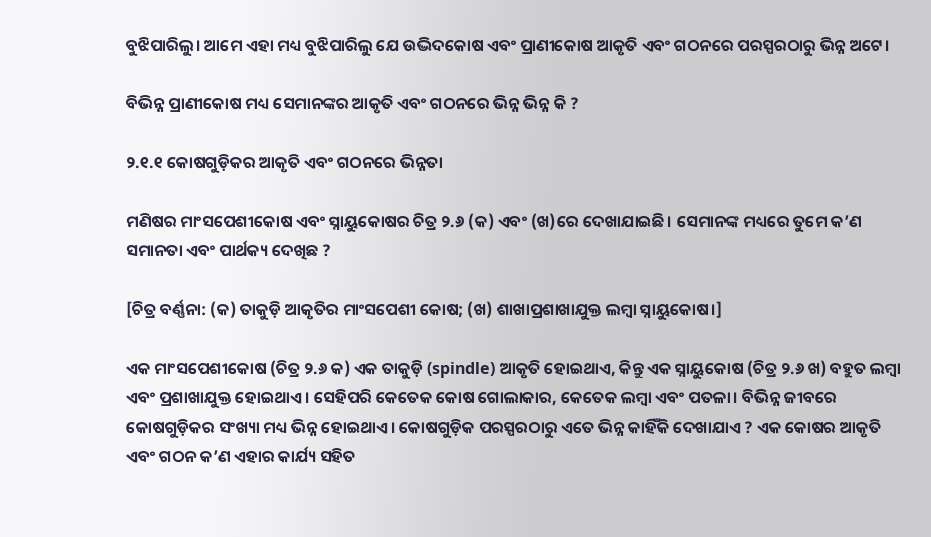ବୁଝିପାରିଲୁ। ଆମେ ଏହା ମଧ୍ୟ ବୁଝିପାରିଲୁ ଯେ ଉଦ୍ଭିଦକୋଷ ଏବଂ ପ୍ରାଣୀକୋଷ ଆକୃତି ଏବଂ ଗଠନରେ ପରସ୍ପରଠାରୁ ଭିନ୍ନ ଅଟେ।

ବିଭିନ୍ନ ପ୍ରାଣୀକୋଷ ମଧ୍ୟ ସେମାନଙ୍କର ଆକୃତି ଏବଂ ଗଠନରେ ଭିନ୍ନ ଭିନ୍ନ କି ?

୨.୧.୧ କୋଷଗୁଡ଼ିକର ଆକୃତି ଏବଂ ଗଠନରେ ଭିନ୍ନତା

ମଣିଷର ମାଂସପେଶୀକୋଷ ଏବଂ ସ୍ନାୟୁକୋଷର ଚିତ୍ର ୨.୬ (କ) ଏବଂ (ଖ)ରେ ଦେଖାଯାଇଛି। ସେମାନଙ୍କ ମଧ୍ୟରେ ତୁମେ କ’ଣ ସମାନତା ଏବଂ ପାର୍ଥକ୍ୟ ଦେଖିଛ ?

[ଚିତ୍ର ବର୍ଣ୍ଣନା: (କ) ତାକୁଡ଼ି ଆକୃତିର ମାଂସପେଶୀ କୋଷ; (ଖ) ଶାଖାପ୍ରଶାଖାଯୁକ୍ତ ଲମ୍ବା ସ୍ନାୟୁକୋଷ।]

ଏକ ମାଂସପେଶୀକୋଷ (ଚିତ୍ର ୨.୬ କ) ଏକ ତାକୁଡ଼ି (spindle) ଆକୃତି ହୋଇଥାଏ, କିନ୍ତୁ ଏକ ସ୍ନାୟୁକୋଷ (ଚିତ୍ର ୨.୬ ଖ) ବହୁତ ଲମ୍ବା ଏବଂ ପ୍ରଶାଖାଯୁକ୍ତ ହୋଇଥାଏ। ସେହିପରି କେତେକ କୋଷ ଗୋଲାକାର, କେତେକ ଲମ୍ବା ଏବଂ ପତଳା। ବିଭିନ୍ନ ଜୀବରେ କୋଷଗୁଡ଼ିକର ସଂଖ୍ୟା ମଧ୍ୟ ଭିନ୍ନ ହୋଇଥାଏ। କୋଷଗୁଡ଼ିକ ପରସ୍ପରଠାରୁ ଏତେ ଭିନ୍ନ କାହିଁକି ଦେଖାଯାଏ ? ଏକ କୋଷର ଆକୃତି ଏବଂ ଗଠନ କ’ଣ ଏହାର କାର୍ଯ୍ୟ ସହିତ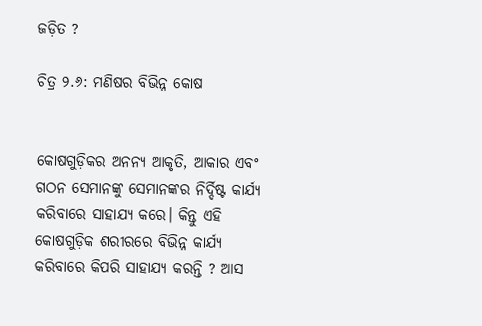ଜଡ଼ିତ ?

ଚିତ୍ର ୨.୬: ମଣିଷର ବିଭିନ୍ନ କୋଷ


କୋଷଗୁଡ଼ିକର ଅନନ୍ୟ ଆକୃତି, ଆକାର ଏବଂ ଗଠନ ସେମାନଙ୍କୁ ସେମାନଙ୍କର ନିର୍ଦ୍ଦିଷ୍ଟ କାର୍ଯ୍ୟ କରିବାରେ ସାହାଯ୍ୟ କରେ। କିନ୍ତୁ ଏହି କୋଷଗୁଡ଼ିକ ଶରୀରରେ ବିଭିନ୍ନ କାର୍ଯ୍ୟ କରିବାରେ କିପରି ସାହାଯ୍ୟ କରନ୍ତି ? ଆସ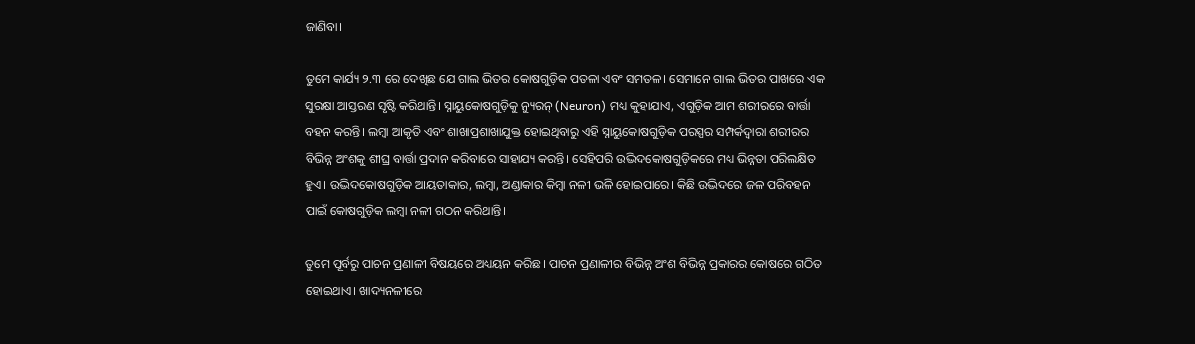ଜାଣିବା।

ତୁମେ କାର୍ଯ୍ୟ ୨.୩ ରେ ଦେଖିଛ ଯେ ଗାଲ ଭିତର କୋଷଗୁଡ଼ିକ ପତଳା ଏବଂ ସମତଳ। ସେମାନେ ଗାଲ ଭିତର ପାଖରେ ଏକ ସୁରକ୍ଷା ଆସ୍ତରଣ ସୃଷ୍ଟି କରିଥାନ୍ତି। ସ୍ନାୟୁକୋଷଗୁଡ଼ିକୁ ନ୍ୟୁରନ୍ (Neuron) ମଧ୍ୟ କୁହାଯାଏ, ଏଗୁଡ଼ିକ ଆମ ଶରୀରରେ ବାର୍ତ୍ତା ବହନ କରନ୍ତି। ଲମ୍ବା ଆକୃତି ଏବଂ ଶାଖାପ୍ରଶାଖାଯୁକ୍ତ ହୋଇଥିବାରୁ ଏହି ସ୍ନାୟୁକୋଷଗୁଡ଼ିକ ପରସ୍ପର ସମ୍ପର୍କଦ୍ୱାରା ଶରୀରର ବିଭିନ୍ନ ଅଂଶକୁ ଶୀଘ୍ର ବାର୍ତ୍ତା ପ୍ରଦାନ କରିବାରେ ସାହାଯ୍ୟ କରନ୍ତି। ସେହିପରି ଉଦ୍ଭିଦକୋଷଗୁଡ଼ିକରେ ମଧ୍ୟ ଭିନ୍ନତା ପରିଲକ୍ଷିତ ହୁଏ। ଉଦ୍ଭିଦକୋଷଗୁଡ଼ିକ ଆୟତାକାର, ଲମ୍ବା, ଅଣ୍ଡାକାର କିମ୍ବା ନଳୀ ଭଳି ହୋଇପାରେ। କିଛି ଉଦ୍ଭିଦରେ ଜଳ ପରିବହନ ପାଇଁ କୋଷଗୁଡ଼ିକ ଲମ୍ବା ନଳୀ ଗଠନ କରିଥାନ୍ତି।

ତୁମେ ପୂର୍ବରୁ ପାଚନ ପ୍ରଣାଳୀ ବିଷୟରେ ଅଧ୍ୟୟନ କରିଛ। ପାଚନ ପ୍ରଣାଳୀର ବିଭିନ୍ନ ଅଂଶ ବିଭିନ୍ନ ପ୍ରକାରର କୋଷରେ ଗଠିତ ହୋଇଥାଏ। ଖାଦ୍ୟନଳୀରେ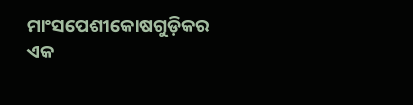ମାଂସପେଶୀକୋଷଗୁଡ଼ିକର ଏକ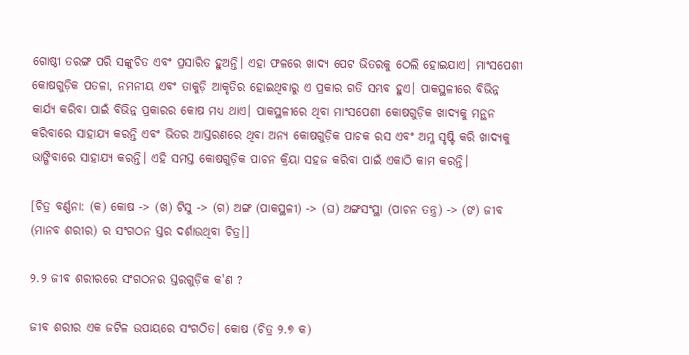ଗୋଷ୍ଠୀ ତରଙ୍ଗ ପରି ସଙ୍କୁଚିତ ଏବଂ ପ୍ରସାରିତ ହୁଅନ୍ତି। ଏହା ଫଳରେ ଖାଦ୍ୟ ପେଟ ଭିତରକୁ ଠେଲି ହୋଇଯାଏ। ମାଂସପେଶୀ କୋଷଗୁଡ଼ିକ ପତଳା, ନମନୀୟ ଏବଂ ତାକୁଡ଼ି ଆକୃତିର ହୋଇଥିବାରୁ ଏ ପ୍ରକାର ଗତି ସମ୍ଭବ ହୁଏ। ପାକସ୍ଥଳୀରେ ବିଭିନ୍ନ କାର୍ଯ୍ୟ କରିବା ପାଇଁ ବିଭିନ୍ନ ପ୍ରକାରର କୋଷ ମଧ୍ୟ ଥାଏ। ପାକସ୍ଥଳୀରେ ଥିବା ମାଂସପେଶୀ କୋଷଗୁଡ଼ିକ ଖାଦ୍ୟକୁ ମନ୍ଥନ କରିବାରେ ସାହାଯ୍ୟ କରନ୍ତି ଏବଂ ଭିତର ଆସ୍ତରଣରେ ଥିବା ଅନ୍ୟ କୋଷଗୁଡ଼ିକ ପାଚକ ରସ ଏବଂ ଅମ୍ଳ ସୃଷ୍ଟି କରି ଖାଦ୍ୟକୁ ଭାଙ୍ଗିବାରେ ସାହାଯ୍ୟ କରନ୍ତି। ଏହି ସମସ୍ତ କୋଷଗୁଡ଼ିକ ପାଚନ କ୍ରିୟା ସହଜ କରିବା ପାଇଁ ଏକାଠି କାମ କରନ୍ତି।

[ଚିତ୍ର ବର୍ଣ୍ଣନା: (କ) କୋଷ -> (ଖ) ଟିସୁ -> (ଗ) ଅଙ୍ଗ (ପାକସ୍ଥଳୀ) -> (ଘ) ଅଙ୍ଗସଂସ୍ଥା (ପାଚନ ତନ୍ତ୍ର) -> (ଙ) ଜୀବ (ମାନବ ଶରୀର) ର ସଂଗଠନ ସ୍ତର ଦର୍ଶାଉଥିବା ଚିତ୍ର।]

୨.୨ ଜୀବ ଶରୀରରେ ସଂଗଠନର ସ୍ତରଗୁଡ଼ିକ କ'ଣ ?

ଜୀବ ଶରୀର ଏକ ଜଟିଳ ଉପାୟରେ ସଂଗଠିତ। କୋଷ (ଚିତ୍ର ୨.୭ କ)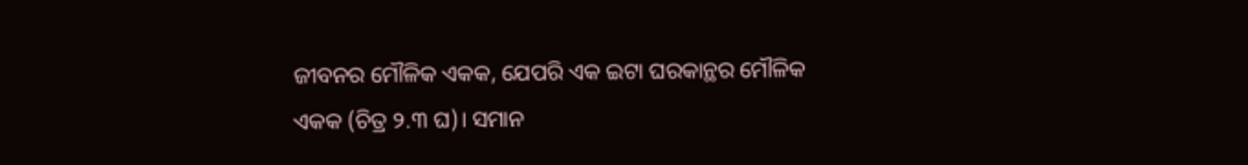ଜୀବନର ମୌଳିକ ଏକକ, ଯେପରି ଏକ ଇଟା ଘରକାନ୍ଥର ମୌଳିକ ଏକକ (ଚିତ୍ର ୨.୩ ଘ)। ସମାନ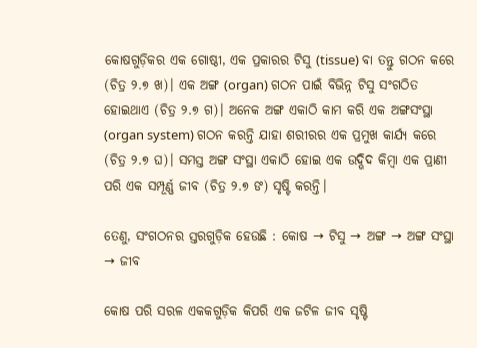କୋଷଗୁଡ଼ିକର ଏକ ଗୋଷ୍ଠୀ, ଏକ ପ୍ରକାରର ଟିସୁ (tissue) ବା ତନ୍ତୁ ଗଠନ କରେ (ଚିତ୍ର ୨.୭ ଖ)। ଏକ ଅଙ୍ଗ (organ) ଗଠନ ପାଇଁ ବିଭିନ୍ନ ଟିସୁ ସଂଗଠିତ ହୋଇଥାଏ (ଚିତ୍ର ୨.୭ ଗ)। ଅନେକ ଅଙ୍ଗ ଏକାଠି କାମ କରି ଏକ ଅଙ୍ଗସଂସ୍ଥା (organ system) ଗଠନ କରନ୍ତି ଯାହା ଶରୀରର ଏକ ପ୍ରମୁଖ କାର୍ଯ୍ୟ କରେ (ଚିତ୍ର ୨.୭ ଘ)। ସମସ୍ତ ଅଙ୍ଗ ସଂସ୍ଥା ଏକାଠି ହୋଇ ଏକ ଉଦ୍ଭିଦ କିମ୍ବା ଏକ ପ୍ରାଣୀ ପରି ଏକ ସମ୍ପୂର୍ଣ୍ଣ ଜୀବ (ଚିତ୍ର ୨.୭ ଙ) ସୃଷ୍ଟି କରନ୍ତି।

ତେଣୁ, ସଂଗଠନର ସ୍ତରଗୁଡ଼ିକ ହେଉଛି : କୋଷ → ଟିସୁ → ଅଙ୍ଗ → ଅଙ୍ଗ ସଂସ୍ଥା → ଜୀବ

କୋଷ ପରି ସରଳ ଏକକଗୁଡ଼ିକ କିପରି ଏକ ଜଟିଳ ଜୀବ ସୃଷ୍ଟି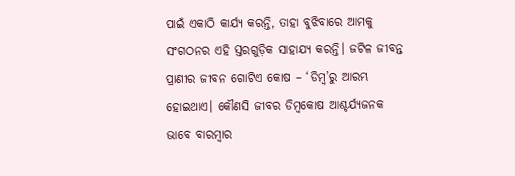ପାଇଁ ଏକାଠି କାର୍ଯ୍ୟ କରନ୍ତି, ତାହା ବୁଝିବାରେ ଆମକୁ ସଂଗଠନର ଏହି ସ୍ତରଗୁଡ଼ିକ ସାହାଯ୍ୟ କରନ୍ତି। ଜଟିଳ ଜୀବନ୍ତ ପ୍ରାଣୀର ଜୀବନ ଗୋଟିଏ କୋଷ – ‘ଡିମ୍ବ’ରୁ ଆରମ୍ଭ ହୋଇଥାଏ। କୌଣସି ଜୀବର ଡିମ୍ବକୋଷ ଆଶ୍ଚର୍ଯ୍ୟଜନକ ଭାବେ ବାରମ୍ବାର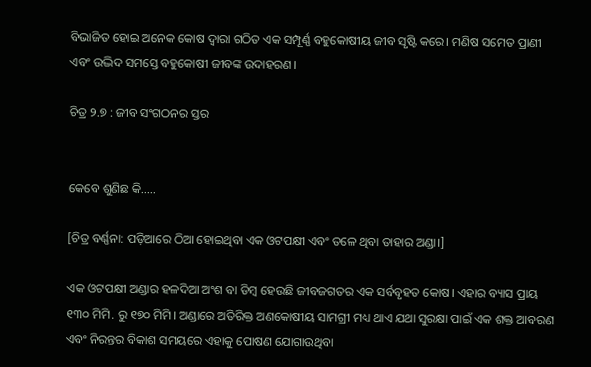ବିଭାଜିତ ହୋଇ ଅନେକ କୋଷ ଦ୍ୱାରା ଗଠିତ ଏକ ସମ୍ପୂର୍ଣ୍ଣ ବହୁକୋଷୀୟ ଜୀବ ସୃଷ୍ଟି କରେ। ମଣିଷ ସମେତ ପ୍ରାଣୀ ଏବଂ ଉଦ୍ଭିଦ ସମସ୍ତେ ବହୁକୋଷୀ ଜୀବଙ୍କ ଉଦାହରଣ।

ଚିତ୍ର ୨.୭ : ଜୀବ ସଂଗଠନର ସ୍ତର


କେବେ ଶୁଣିଛ କି.....

[ଚିତ୍ର ବର୍ଣ୍ଣନା: ପଡ଼ିଆରେ ଠିଆ ହୋଇଥିବା ଏକ ଓଟପକ୍ଷୀ ଏବଂ ତଳେ ଥିବା ତାହାର ଅଣ୍ଡା।]

ଏକ ଓଟପକ୍ଷୀ ଅଣ୍ଡାର ହଳଦିଆ ଅଂଶ ବା ଡିମ୍ବ ହେଉଛି ଜୀବଜଗତର ଏକ ସର୍ବବୃହତ କୋଷ। ଏହାର ବ୍ୟାସ ପ୍ରାୟ ୧୩୦ ମିମି. ରୁ ୧୭୦ ମିମି। ଅଣ୍ଡାରେ ଅତିରିକ୍ତ ଅଣକୋଷୀୟ ସାମଗ୍ରୀ ମଧ୍ୟ ଥାଏ ଯଥା ସୁରକ୍ଷା ପାଇଁ ଏକ ଶକ୍ତ ଆବରଣ ଏବଂ ନିରନ୍ତର ବିକାଶ ସମୟରେ ଏହାକୁ ପୋଷଣ ଯୋଗାଉଥିବା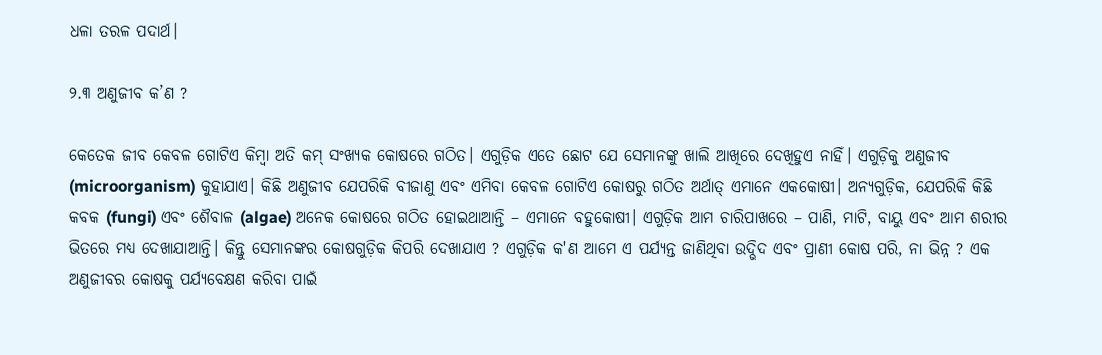ଧଳା ତରଳ ପଦାର୍ଥ।

୨.୩ ଅଣୁଜୀବ କ’ଣ ?

କେତେକ ଜୀବ କେବଳ ଗୋଟିଏ କିମ୍ବା ଅତି କମ୍ ସଂଖ୍ୟକ କୋଷରେ ଗଠିତ। ଏଗୁଡ଼ିକ ଏତେ ଛୋଟ ଯେ ସେମାନଙ୍କୁ ଖାଲି ଆଖିରେ ଦେଖିହୁଏ ନାହିଁ। ଏଗୁଡ଼ିକୁ ଅଣୁଜୀବ (microorganism) କୁହାଯାଏ। କିଛି ଅଣୁଜୀବ ଯେପରିକି ବୀଜାଣୁ ଏବଂ ଏମିବା କେବଳ ଗୋଟିଏ କୋଷରୁ ଗଠିତ ଅର୍ଥାତ୍ ଏମାନେ ଏକକୋଷୀ। ଅନ୍ୟଗୁଡ଼ିକ, ଯେପରିକି କିଛି କବକ (fungi) ଏବଂ ଶୈବାଳ (algae) ଅନେକ କୋଷରେ ଗଠିତ ହୋଇଥାଆନ୍ତି – ଏମାନେ ବହୁକୋଷୀ। ଏଗୁଡ଼ିକ ଆମ ଚାରିପାଖରେ – ପାଣି, ମାଟି, ବାୟୁ ଏବଂ ଆମ ଶରୀର ଭିତରେ ମଧ୍ୟ ଦେଖାଯାଆନ୍ତି। କିନ୍ତୁ ସେମାନଙ୍କର କୋଷଗୁଡ଼ିକ କିପରି ଦେଖାଯାଏ ? ଏଗୁଡ଼ିକ କ'ଣ ଆମେ ଏ ପର୍ଯ୍ୟନ୍ତ ଜାଣିଥିବା ଉଦ୍ଭିଦ ଏବଂ ପ୍ରାଣୀ କୋଷ ପରି, ନା ଭିନ୍ନ ? ଏକ ଅଣୁଜୀବର କୋଷକୁ ପର୍ଯ୍ୟବେକ୍ଷଣ କରିବା ପାଇଁ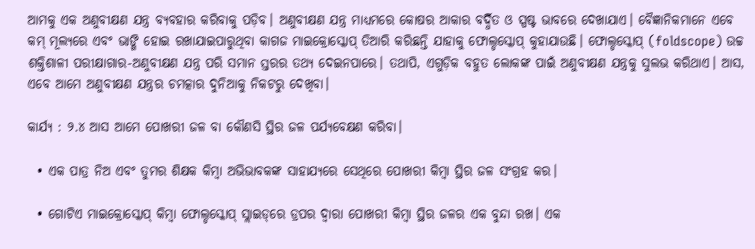ଆମକୁ ଏକ ଅଣୁବୀକ୍ଷଣ ଯନ୍ତ୍ର ବ୍ୟବହାର କରିବାକୁ ପଡ଼ିବ। ଅଣୁବୀକ୍ଷଣ ଯନ୍ତ୍ର ମାଧ୍ୟମରେ କୋଷର ଆକାର ବର୍ଦ୍ଧିତ ଓ ସ୍ପଷ୍ଟ ଭାବରେ ଦେଖାଯାଏ। ବୈଜ୍ଞାନିକମାନେ ଏବେ କମ୍ ମୂଲ୍ୟରେ ଏବଂ ଭାଙ୍ଗି ହୋଇ ରଖାଯାଇପାରୁଥିବା କାଗଜ ମାଇକ୍ରୋସ୍କୋପ୍ ତିଆରି କରିଛନ୍ତି ଯାହାକୁ ଫୋଲ୍ଡସ୍କୋପ୍ କୁହାଯାଉଛି। ଫୋଲ୍ଡସ୍କୋପ୍ (foldscope) ଉଚ୍ଚ ଶକ୍ତିଶାଳୀ ପରୀକ୍ଷାଗାର-ଅଣୁବୀକ୍ଷଣ ଯନ୍ତ୍ର ପରି ସମାନ ସ୍ତରର ତଥ୍ୟ ଦେଇନପାରେ। ତଥାପି, ଏଗୁଡ଼ିକ ବହୁତ ଲୋକଙ୍କ ପାଇଁ ଅଣୁବୀକ୍ଷଣ ଯନ୍ତ୍ରକୁ ସୁଲଭ କରିଥାଏ। ଆସ, ଏବେ ଆମେ ଅଣୁବୀକ୍ଷଣ ଯନ୍ତ୍ରର ଚମତ୍କାର ଦୁନିଆକୁ ନିକଟରୁ ଦେଖିବା।

କାର୍ଯ୍ୟ : ୨.୪ ଆସ ଆମେ ପୋଖରୀ ଜଳ ବା କୌଣସି ସ୍ଥିର ଜଳ ପର୍ଯ୍ୟବେକ୍ଷଣ କରିବା।

  • ଏକ ପାତ୍ର ନିଅ ଏବଂ ତୁମର ଶିକ୍ଷକ କିମ୍ବା ଅଭିଭାବକଙ୍କ ସାହାଯ୍ୟରେ ସେଥିରେ ପୋଖରୀ କିମ୍ବା ସ୍ଥିର ଜଳ ସଂଗ୍ରହ କର।

  • ଗୋଟିଏ ମାଇକ୍ରୋସ୍କୋପ୍ କିମ୍ବା ଫୋଲ୍ଡସ୍କୋପ୍ ସ୍ଲାଇଡ୍‌ରେ ଡ୍ରପର ଦ୍ୱାରା ପୋଖରୀ କିମ୍ବା ସ୍ଥିର ଜଳର ଏକ ବୁନ୍ଦା ରଖ। ଏକ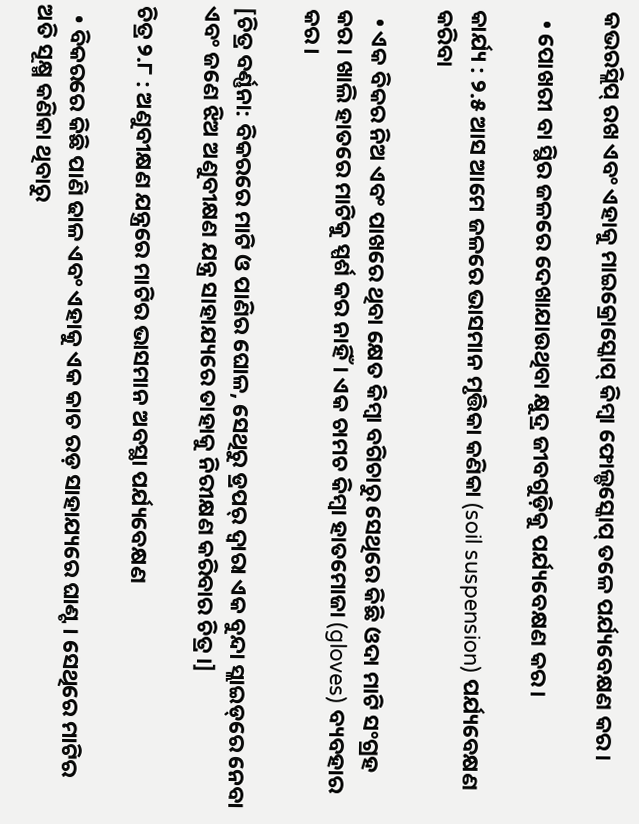କଭରସ୍ଲିପ୍ ରଖ ଏବଂ ଏହାକୁ ମାଇକ୍ରୋସ୍କୋପ୍ କିମ୍ବା ଫୋଲ୍ଡସ୍କୋପ୍ ତଳେ ପର୍ଯ୍ୟବେକ୍ଷଣ କର।

  • ପୋଖରୀ ବା ସ୍ଥିର ଜଳରେ ଦେଖାଯାଉଥିବା କ୍ଷୁଦ୍ର ଜୀବଗୁଡ଼ିକୁ ପର୍ଯ୍ୟବେକ୍ଷଣ କର।

କାର୍ଯ୍ୟ : ୨.୫ ଆସ ଆମେ ଜଳରେ ଭାସମାନ ମୃତ୍ତିକା କଣିକା (soil suspension) ପର୍ଯ୍ୟବେକ୍ଷଣ କରିବା

  • ଏକ ବିକର ନିଅ ଏବଂ ପାଖରେ ଥିବା କ୍ଷେତ କିମ୍ବା ବଗିଚାରୁ ସେଥିରେ କିଛି ଓଦା ମାଟି ସଂଗ୍ରହ କର। ଖାଲି ହାତରେ ମାଟିକୁ ସ୍ପର୍ଶ କର ନାହିଁ। ଏକ ଚାମଚ କିମ୍ବା ହାତମୋଜା (gloves) ବ୍ୟବହାର କର।

[ଚିତ୍ର ବର୍ଣ୍ଣନା: ବିକରରେ ମାଟି ଓ ପାଣିର ଘୋଳ, ସେଥିରୁ ଡ୍ରପର୍ ଦ୍ୱାରା ଏକ ବୁନ୍ଦା ସ୍ଲାଇଡ୍‌ରେ ନେବା ଏବଂ ଜଣେ ଝିଅ ଅଣୁବୀକ୍ଷଣ ଯନ୍ତ୍ର ସାହାଯ୍ୟରେ ତାହାକୁ ନିରୀକ୍ଷଣ କରିବାର ଚିତ୍ର।]

ଚିତ୍ର ୨.୮ : ଅଣୁବୀକ୍ଷଣ ଯନ୍ତ୍ରରେ ମାଟିର ଭାସମାନ ଅବସ୍ଥା ପର୍ଯ୍ୟବେକ୍ଷଣ

  • ବିକରରେ କିଛି ପାଣି ଢାଳ ଏବଂ ଏହାକୁ ଏକ କାଚ ରଡ଼ ସାହାଯ୍ୟରେ ଘାଣ୍ଟ। ସେଥିରେ ମାଟିର ଅତି ସୂକ୍ଷ୍ମ କଣିକା ଥିବାରୁ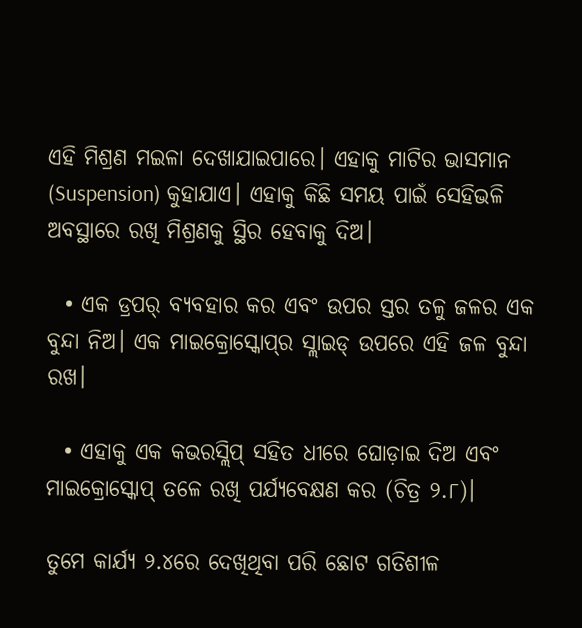ଏହି ମିଶ୍ରଣ ମଇଳା ଦେଖାଯାଇପାରେ। ଏହାକୁ ମାଟିର ଭାସମାନ (Suspension) କୁହାଯାଏ। ଏହାକୁ କିଛି ସମୟ ପାଇଁ ସେହିଭଳି ଅବସ୍ଥାରେ ରଖି ମିଶ୍ରଣକୁ ସ୍ଥିର ହେବାକୁ ଦିଅ।

  • ଏକ ଡ୍ରପର୍ ବ୍ୟବହାର କର ଏବଂ ଉପର ସ୍ତର ତଳୁ ଜଳର ଏକ ବୁନ୍ଦା ନିଅ। ଏକ ମାଇକ୍ରୋସ୍କୋପ୍‌ର ସ୍ଲାଇଡ୍ ଉପରେ ଏହି ଜଳ ବୁନ୍ଦା ରଖ।

  • ଏହାକୁ ଏକ କଭରସ୍ଲିପ୍ ସହିତ ଧୀରେ ଘୋଡ଼ାଇ ଦିଅ ଏବଂ ମାଇକ୍ରୋସ୍କୋପ୍ ତଳେ ରଖି ପର୍ଯ୍ୟବେକ୍ଷଣ କର (ଚିତ୍ର ୨.୮)।

ତୁମେ କାର୍ଯ୍ୟ ୨.୪ରେ ଦେଖିଥିବା ପରି ଛୋଟ ଗତିଶୀଳ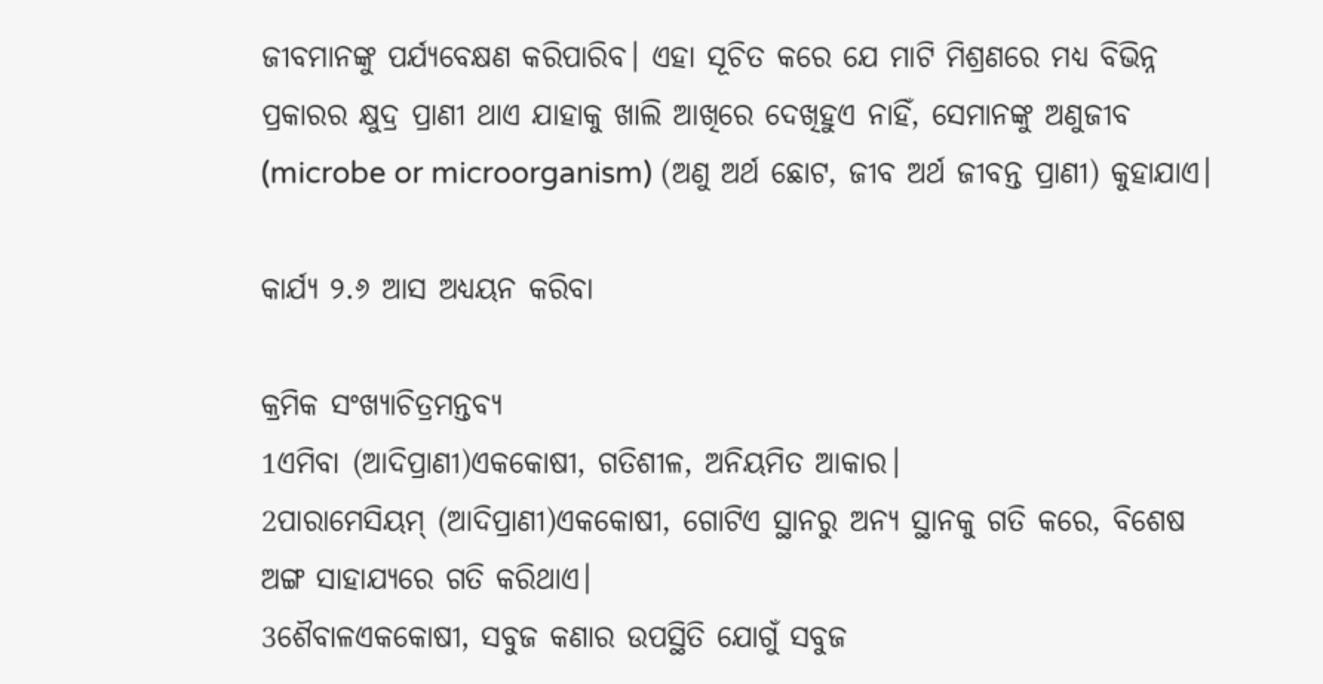ଜୀବମାନଙ୍କୁ ପର୍ଯ୍ୟବେକ୍ଷଣ କରିପାରିବ। ଏହା ସୂଚିତ କରେ ଯେ ମାଟି ମିଶ୍ରଣରେ ମଧ୍ୟ ବିଭିନ୍ନ ପ୍ରକାରର କ୍ଷୁଦ୍ର ପ୍ରାଣୀ ଥାଏ ଯାହାକୁ ଖାଲି ଆଖିରେ ଦେଖିହୁଏ ନାହିଁ, ସେମାନଙ୍କୁ ଅଣୁଜୀବ (microbe or microorganism) (ଅଣୁ ଅର୍ଥ ଛୋଟ, ଜୀବ ଅର୍ଥ ଜୀବନ୍ତ ପ୍ରାଣୀ) କୁହାଯାଏ।

କାର୍ଯ୍ୟ ୨.୬ ଆସ ଅଧ୍ୟୟନ କରିବା

କ୍ରମିକ ସଂଖ୍ୟାଚିତ୍ରମନ୍ତବ୍ୟ
1ଏମିବା (ଆଦିପ୍ରାଣୀ)ଏକକୋଷୀ, ଗତିଶୀଳ, ଅନିୟମିତ ଆକାର।
2ପାରାମେସିୟମ୍ (ଆଦିପ୍ରାଣୀ)ଏକକୋଷୀ, ଗୋଟିଏ ସ୍ଥାନରୁ ଅନ୍ୟ ସ୍ଥାନକୁ ଗତି କରେ, ବିଶେଷ ଅଙ୍ଗ ସାହାଯ୍ୟରେ ଗତି କରିଥାଏ।
3ଶୈବାଳଏକକୋଷୀ, ସବୁଜ କଣାର ଉପସ୍ଥିତି ଯୋଗୁଁ ସବୁଜ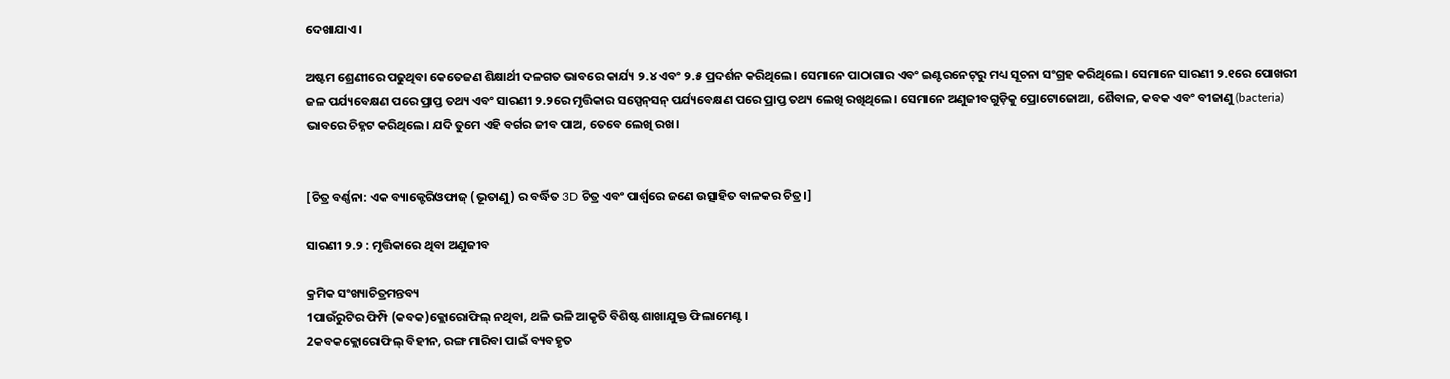ଦେଖାଯାଏ।

ଅଷ୍ଟମ ଶ୍ରେଣୀରେ ପଢୁଥିବା କେତେଜଣ ଶିକ୍ଷାର୍ଥୀ ଦଳଗତ ଭାବରେ କାର୍ଯ୍ୟ ୨.୪ ଏବଂ ୨.୫ ପ୍ରଦର୍ଶନ କରିଥିଲେ। ସେମାନେ ପାଠାଗାର ଏବଂ ଇଣ୍ଟରନେଟ୍‌ରୁ ମଧ୍ୟ ସୂଚନା ସଂଗ୍ରହ କରିଥିଲେ। ସେମାନେ ସାରଣୀ ୨.୧ରେ ପୋଖରୀ ଜଳ ପର୍ଯ୍ୟବେକ୍ଷଣ ପରେ ପ୍ରାପ୍ତ ତଥ୍ୟ ଏବଂ ସାରଣୀ ୨.୨ରେ ମୃତ୍ତିକାର ସସ୍ପେନ୍‌ସନ୍‌ ପର୍ଯ୍ୟବେକ୍ଷଣ ପରେ ପ୍ରାପ୍ତ ତଥ୍ୟ ଲେଖି ରଖିଥିଲେ। ସେମାନେ ଅଣୁଜୀବଗୁଡ଼ିକୁ ପ୍ରୋଟୋଜୋଆ, ଶୈବାଳ, କବକ ଏବଂ ବୀଜାଣୁ (bacteria) ଭାବରେ ଚିହ୍ନଟ କରିଥିଲେ। ଯଦି ତୁମେ ଏହି ବର୍ଗର ଜୀବ ପାଅ, ତେବେ ଲେଖି ରଖ।


[ଚିତ୍ର ବର୍ଣ୍ଣନା: ଏକ ବ୍ୟାକ୍ଟେରିଓଫାଜ୍ (ଭୂତାଣୁ) ର ବର୍ଦ୍ଧିତ 3D ଚିତ୍ର ଏବଂ ପାର୍ଶ୍ୱରେ ଜଣେ ଉତ୍ସାହିତ ବାଳକର ଚିତ୍ର।]

ସାରଣୀ ୨.୨ : ମୃତ୍ତିକାରେ ଥିବା ଅଣୁଜୀବ

କ୍ରମିକ ସଂଖ୍ୟାଚିତ୍ରମନ୍ତବ୍ୟ
1ପାଉଁରୁଟିର ଫିମ୍ପି (କବକ)କ୍ଲୋରୋଫିଲ୍ ନଥିବା, ଥଳି ଭଳି ଆକୃତି ବିଶିଷ୍ଟ ଶାଖାଯୁକ୍ତ ଫିଲାମେଣ୍ଟ।
2କବକକ୍ଲୋରୋଫିଲ୍ ବିହୀନ, ରଙ୍ଗ ମାରିବା ପାଇଁ ବ୍ୟବହୃତ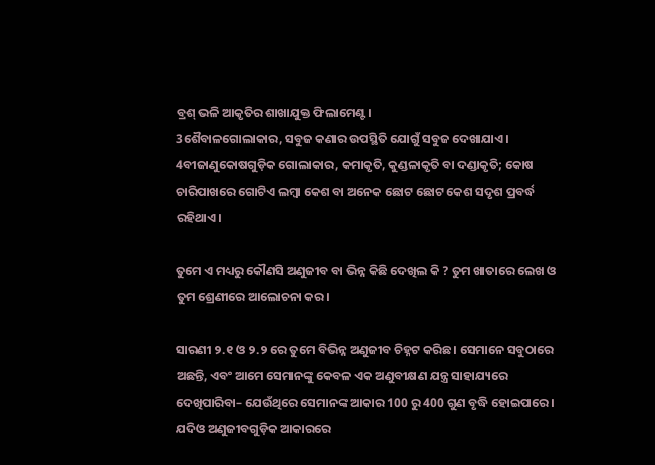ବ୍ରଶ୍ ଭଳି ଆକୃତିର ଶାଖାଯୁକ୍ତ ଫିଲାମେଣ୍ଟ।
3ଶୈବାଳଗୋଲାକାର, ସବୁଜ କଣାର ଉପସ୍ଥିତି ଯୋଗୁଁ ସବୁଜ ଦେଖାଯାଏ।
4ବୀଜାଣୁକୋଷଗୁଡ଼ିକ ଗୋଲାକାର, କମାକୃତି, କୁଣ୍ଡଳାକୃତି ବା ଦଣ୍ଡାକୃତି; କୋଷ ଚାରିପାଖରେ ଗୋଟିଏ ଲମ୍ବା କେଶ ବା ଅନେକ ଛୋଟ ଛୋଟ କେଶ ସଦୃଶ ପ୍ରବର୍ଦ୍ଧ ରହିଥାଏ।

ତୁମେ ଏ ମଧ୍ୟରୁ କୌଣସି ଅଣୁଜୀବ ବା ଭିନ୍ନ କିଛି ଦେଖିଲ କି ? ତୁମ ଖାତାରେ ଲେଖ ଓ ତୁମ ଶ୍ରେଣୀରେ ଆଲୋଚନା କର।

ସାରଣୀ ୨.୧ ଓ ୨.୨ ରେ ତୁମେ ବିଭିନ୍ନ ଅଣୁଜୀବ ଚିହ୍ନଟ କରିଛ। ସେମାନେ ସବୁଠାରେ ଅଛନ୍ତି, ଏବଂ ଆମେ ସେମାନଙ୍କୁ କେବଳ ଏକ ଅଣୁବୀକ୍ଷଣ ଯନ୍ତ୍ର ସାହାଯ୍ୟରେ ଦେଖିପାରିବା– ଯେଉଁଥିରେ ସେମାନଙ୍କ ଆକାର 100 ରୁ 400 ଗୁଣ ବୃଦ୍ଧି ହୋଇପାରେ। ଯଦିଓ ଅଣୁଜୀବଗୁଡ଼ିକ ଆକାରରେ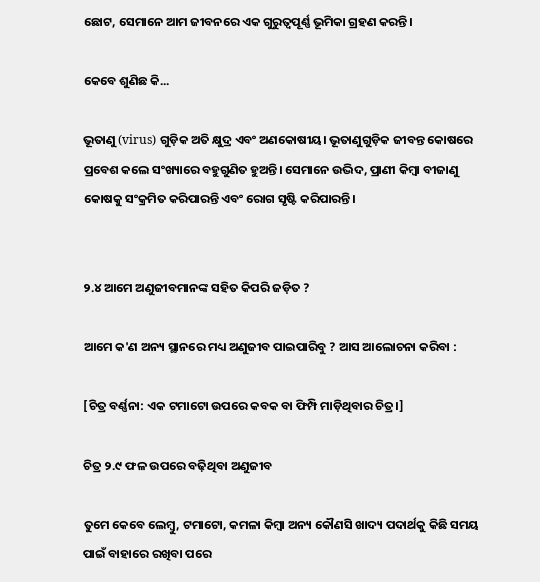ଛୋଟ, ସେମାନେ ଆମ ଜୀବନରେ ଏକ ଗୁରୁତ୍ଵପୂର୍ଣ୍ଣ ଭୂମିକା ଗ୍ରହଣ କରନ୍ତି।

କେବେ ଶୁଣିଛ କି...

ଭୂତାଣୁ (virus) ଗୁଡ଼ିକ ଅତି କ୍ଷୁଦ୍ର ଏବଂ ଅଣକୋଷୀୟ। ଭୂତାଣୁଗୁଡ଼ିକ ଜୀବନ୍ତ କୋଷରେ ପ୍ରବେଶ କଲେ ସଂଖ୍ୟାରେ ବହୁଗୁଣିତ ହୁଅନ୍ତି। ସେମାନେ ଉଦ୍ଭିଦ, ପ୍ରାଣୀ କିମ୍ବା ବୀଜାଣୁ କୋଷକୁ ସଂକ୍ରମିତ କରିପାରନ୍ତି ଏବଂ ରୋଗ ସୃଷ୍ଟି କରିପାରନ୍ତି।


୨.୪ ଆମେ ଅଣୁଜୀବମାନଙ୍କ ସହିତ କିପରି ଜଡ଼ିତ ?

ଆମେ କ'ଣ ଅନ୍ୟ ସ୍ଥାନରେ ମଧ୍ୟ ଅଣୁଜୀବ ପାଇପାରିବୁ ? ଆସ ଆଲୋଚନା କରିବା :

[ଚିତ୍ର ବର୍ଣ୍ଣନା: ଏକ ଟମାଟୋ ଉପରେ କବକ ବା ଫିମ୍ପି ମାଡ଼ିଥିବାର ଚିତ୍ର।]

ଚିତ୍ର ୨.୯ ଫଳ ଉପରେ ବଢ଼ିଥିବା ଅଣୁଜୀବ

ତୁମେ କେବେ ଲେମ୍ବୁ, ଟମାଟୋ, କମଳା କିମ୍ବା ଅନ୍ୟ କୌଣସି ଖାଦ୍ୟ ପଦାର୍ଥକୁ କିଛି ସମୟ ପାଇଁ ବାହାରେ ରଖିବା ପରେ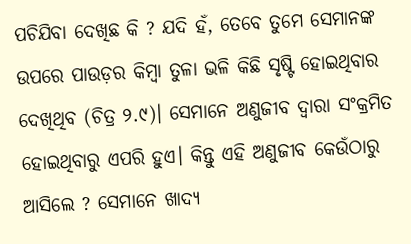ପଚିଯିବା ଦେଖିଛ କି ? ଯଦି ହଁ, ତେବେ ତୁମେ ସେମାନଙ୍କ ଉପରେ ପାଉଡ଼ର କିମ୍ବା ତୁଳା ଭଳି କିଛି ସୃଷ୍ଟି ହୋଇଥିବାର ଦେଖିଥିବ (ଚିତ୍ର ୨.୯)। ସେମାନେ ଅଣୁଜୀବ ଦ୍ୱାରା ସଂକ୍ରମିତ ହୋଇଥିବାରୁ ଏପରି ହୁଏ। କିନ୍ତୁ ଏହି ଅଣୁଜୀବ କେଉଁଠାରୁ ଆସିଲେ ? ସେମାନେ ଖାଦ୍ୟ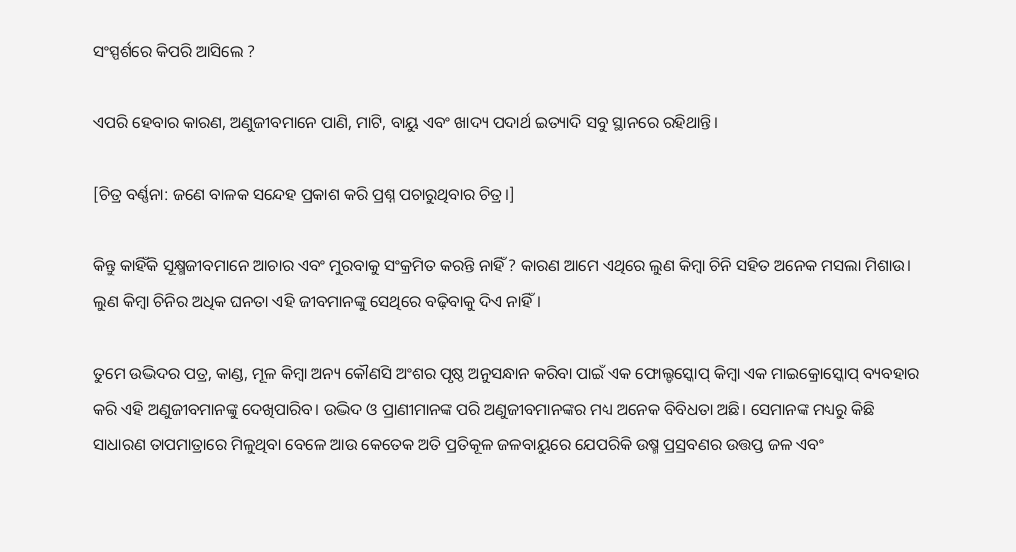ସଂସ୍ପର୍ଶରେ କିପରି ଆସିଲେ ?

ଏପରି ହେବାର କାରଣ, ଅଣୁଜୀବମାନେ ପାଣି, ମାଟି, ବାୟୁ ଏବଂ ଖାଦ୍ୟ ପଦାର୍ଥ ଇତ୍ୟାଦି ସବୁ ସ୍ଥାନରେ ରହିଥାନ୍ତି।

[ଚିତ୍ର ବର୍ଣ୍ଣନା: ଜଣେ ବାଳକ ସନ୍ଦେହ ପ୍ରକାଶ କରି ପ୍ରଶ୍ନ ପଚାରୁଥିବାର ଚିତ୍ର।]

କିନ୍ତୁ କାହିଁକି ସୂକ୍ଷ୍ମଜୀବମାନେ ଆଚାର ଏବଂ ମୁରବାକୁ ସଂକ୍ରମିତ କରନ୍ତି ନାହିଁ ? କାରଣ ଆମେ ଏଥିରେ ଲୁଣ କିମ୍ବା ଚିନି ସହିତ ଅନେକ ମସଲା ମିଶାଉ। ଲୁଣ କିମ୍ବା ଚିନିର ଅଧିକ ଘନତା ଏହି ଜୀବମାନଙ୍କୁ ସେଥିରେ ବଢ଼ିବାକୁ ଦିଏ ନାହିଁ।

ତୁମେ ଉଦ୍ଭିଦର ପତ୍ର, କାଣ୍ଡ, ମୂଳ କିମ୍ବା ଅନ୍ୟ କୌଣସି ଅଂଶର ପୃଷ୍ଠ ଅନୁସନ୍ଧାନ କରିବା ପାଇଁ ଏକ ଫୋଲ୍ଡସ୍କୋପ୍ କିମ୍ବା ଏକ ମାଇକ୍ରୋସ୍କୋପ୍ ବ୍ୟବହାର କରି ଏହି ଅଣୁଜୀବମାନଙ୍କୁ ଦେଖିପାରିବ। ଉଦ୍ଭିଦ ଓ ପ୍ରାଣୀମାନଙ୍କ ପରି ଅଣୁଜୀବମାନଙ୍କର ମଧ୍ୟ ଅନେକ ବିବିଧତା ଅଛି। ସେମାନଙ୍କ ମଧ୍ୟରୁ କିଛି ସାଧାରଣ ତାପମାତ୍ରାରେ ମିଳୁଥିବା ବେଳେ ଆଉ କେତେକ ଅତି ପ୍ରତିକୂଳ ଜଳବାୟୁରେ ଯେପରିକି ଉଷ୍ମ ପ୍ରସ୍ରବଣର ଉତ୍ତପ୍ତ ଜଳ ଏବଂ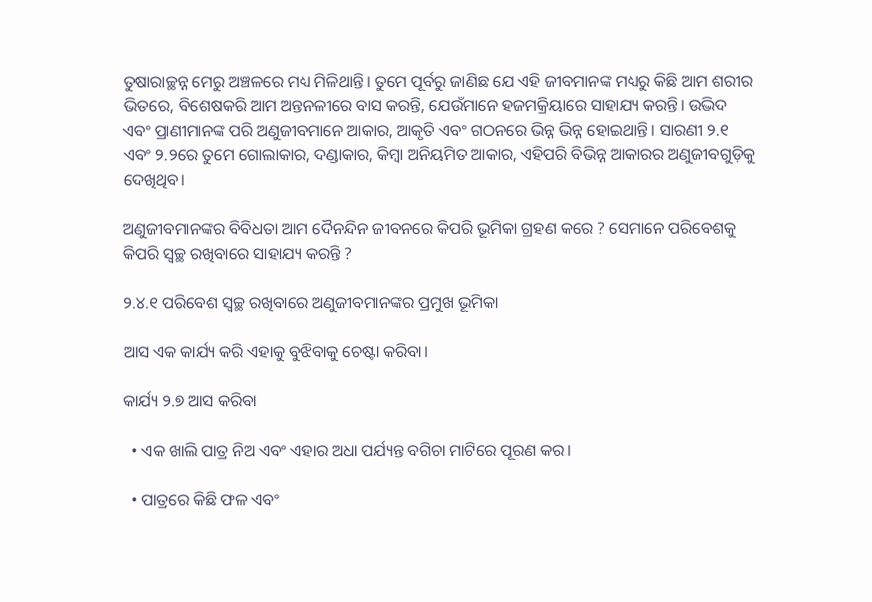ତୁଷାରାଚ୍ଛନ୍ନ ମେରୁ ଅଞ୍ଚଳରେ ମଧ୍ୟ ମିଳିଥାନ୍ତି। ତୁମେ ପୂର୍ବରୁ ଜାଣିଛ ଯେ ଏହି ଜୀବମାନଙ୍କ ମଧ୍ୟରୁ କିଛି ଆମ ଶରୀର ଭିତରେ, ବିଶେଷକରି ଆମ ଅନ୍ତନଳୀରେ ବାସ କରନ୍ତି, ଯେଉଁମାନେ ହଜମକ୍ରିୟାରେ ସାହାଯ୍ୟ କରନ୍ତି। ଉଦ୍ଭିଦ ଏବଂ ପ୍ରାଣୀମାନଙ୍କ ପରି ଅଣୁଜୀବମାନେ ଆକାର, ଆକୃତି ଏବଂ ଗଠନରେ ଭିନ୍ନ ଭିନ୍ନ ହୋଇଥାନ୍ତି। ସାରଣୀ ୨.୧ ଏବଂ ୨.୨ରେ ତୁମେ ଗୋଲାକାର, ଦଣ୍ଡାକାର, କିମ୍ବା ଅନିୟମିତ ଆକାର, ଏହିପରି ବିଭିନ୍ନ ଆକାରର ଅଣୁଜୀବଗୁଡ଼ିକୁ ଦେଖିଥିବ।

ଅଣୁଜୀବମାନଙ୍କର ବିବିଧତା ଆମ ଦୈନନ୍ଦିନ ଜୀବନରେ କିପରି ଭୂମିକା ଗ୍ରହଣ କରେ ? ସେମାନେ ପରିବେଶକୁ କିପରି ସ୍ୱଚ୍ଛ ରଖିବାରେ ସାହାଯ୍ୟ କରନ୍ତି ?

୨.୪.୧ ପରିବେଶ ସ୍ୱଚ୍ଛ ରଖିବାରେ ଅଣୁଜୀବମାନଙ୍କର ପ୍ରମୁଖ ଭୂମିକା

ଆସ ଏକ କାର୍ଯ୍ୟ କରି ଏହାକୁ ବୁଝିବାକୁ ଚେଷ୍ଟା କରିବା।

କାର୍ଯ୍ୟ ୨.୭ ଆସ କରିବା

  • ଏକ ଖାଲି ପାତ୍ର ନିଅ ଏବଂ ଏହାର ଅଧା ପର୍ଯ୍ୟନ୍ତ ବଗିଚା ମାଟିରେ ପୂରଣ କର।

  • ପାତ୍ରରେ କିଛି ଫଳ ଏବଂ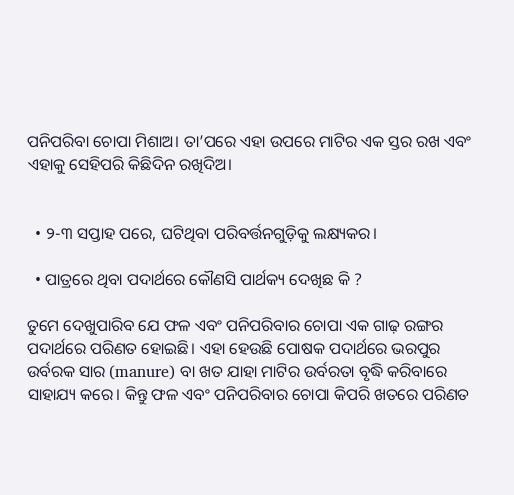ପନିପରିବା ଚୋପା ମିଶାଅ। ତା’ପରେ ଏହା ଉପରେ ମାଟିର ଏକ ସ୍ତର ରଖ ଏବଂ ଏହାକୁ ସେହିପରି କିଛିଦିନ ରଖିଦିଅ।


  • ୨-୩ ସପ୍ତାହ ପରେ, ଘଟିଥିବା ପରିବର୍ତ୍ତନଗୁଡ଼ିକୁ ଲକ୍ଷ୍ୟକର।

  • ପାତ୍ରରେ ଥିବା ପଦାର୍ଥରେ କୌଣସି ପାର୍ଥକ୍ୟ ଦେଖିଛ କି ?

ତୁମେ ଦେଖୁପାରିବ ଯେ ଫଳ ଏବଂ ପନିପରିବାର ଚୋପା ଏକ ଗାଢ଼ ରଙ୍ଗର ପଦାର୍ଥରେ ପରିଣତ ହୋଇଛି। ଏହା ହେଉଛି ପୋଷକ ପଦାର୍ଥରେ ଭରପୁର ଉର୍ବରକ ସାର (manure) ବା ଖତ ଯାହା ମାଟିର ଉର୍ବରତା ବୃଦ୍ଧି କରିବାରେ ସାହାଯ୍ୟ କରେ। କିନ୍ତୁ ଫଳ ଏବଂ ପନିପରିବାର ଚୋପା କିପରି ଖତରେ ପରିଣତ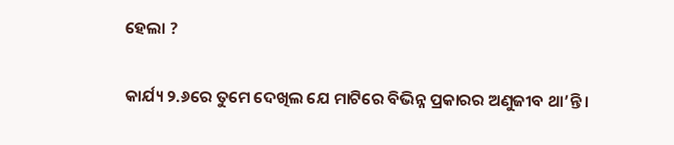ହେଲା ?

କାର୍ଯ୍ୟ ୨.୬ରେ ତୁମେ ଦେଖିଲ ଯେ ମାଟିରେ ବିଭିନ୍ନ ପ୍ରକାରର ଅଣୁଜୀବ ଥା’ନ୍ତି।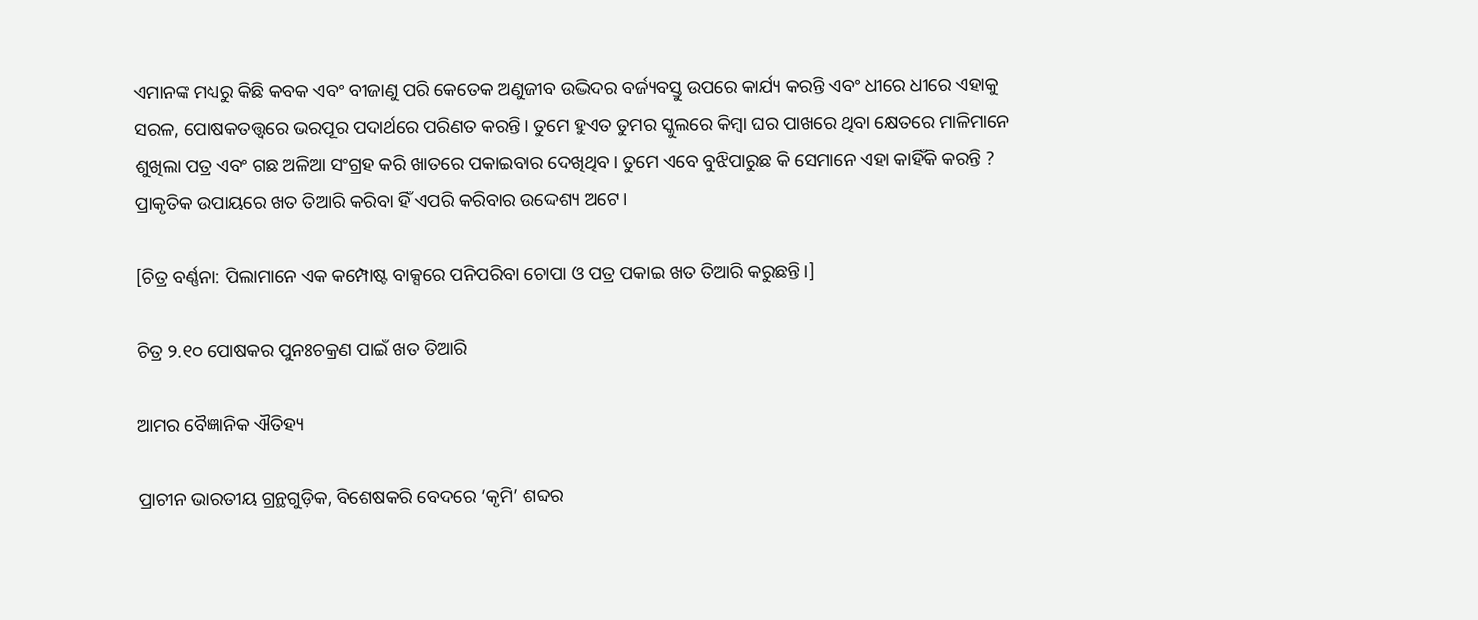ଏମାନଙ୍କ ମଧ୍ୟରୁ କିଛି କବକ ଏବଂ ବୀଜାଣୁ ପରି କେତେକ ଅଣୁଜୀବ ଉଦ୍ଭିଦର ବର୍ଜ୍ୟବସ୍ତୁ ଉପରେ କାର୍ଯ୍ୟ କରନ୍ତି ଏବଂ ଧୀରେ ଧୀରେ ଏହାକୁ ସରଳ, ପୋଷକତତ୍ତ୍ୱରେ ଭରପୂର ପଦାର୍ଥରେ ପରିଣତ କରନ୍ତି। ତୁମେ ହୁଏତ ତୁମର ସ୍କୁଲରେ କିମ୍ବା ଘର ପାଖରେ ଥିବା କ୍ଷେତରେ ମାଳିମାନେ ଶୁଖିଲା ପତ୍ର ଏବଂ ଗଛ ଅଳିଆ ସଂଗ୍ରହ କରି ଖାତରେ ପକାଇବାର ଦେଖିଥିବ। ତୁମେ ଏବେ ବୁଝିପାରୁଛ କି ସେମାନେ ଏହା କାହିଁକି କରନ୍ତି ? ପ୍ରାକୃତିକ ଉପାୟରେ ଖତ ତିଆରି କରିବା ହିଁ ଏପରି କରିବାର ଉଦ୍ଦେଶ୍ୟ ଅଟେ।

[ଚିତ୍ର ବର୍ଣ୍ଣନା: ପିଲାମାନେ ଏକ କମ୍ପୋଷ୍ଟ ବାକ୍ସରେ ପନିପରିବା ଚୋପା ଓ ପତ୍ର ପକାଇ ଖତ ତିଆରି କରୁଛନ୍ତି।]

ଚିତ୍ର ୨.୧୦ ପୋଷକର ପୁନଃଚକ୍ରଣ ପାଇଁ ଖତ ତିଆରି

ଆମର ବୈଜ୍ଞାନିକ ଐତିହ୍ୟ

ପ୍ରାଚୀନ ଭାରତୀୟ ଗ୍ରନ୍ଥଗୁଡ଼ିକ, ବିଶେଷକରି ବେଦରେ ‘କୃମି’ ଶବ୍ଦର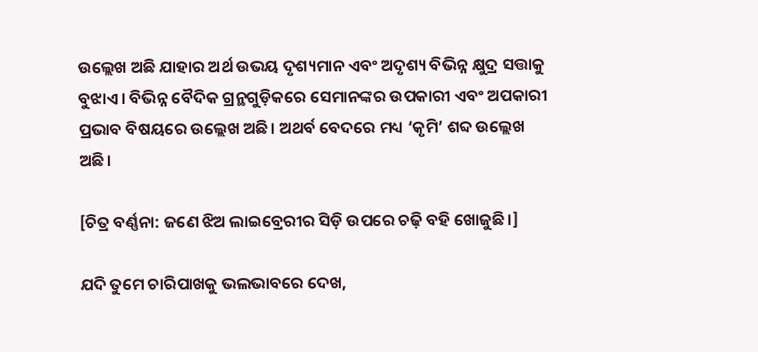ଉଲ୍ଲେଖ ଅଛି ଯାହାର ଅର୍ଥ ଉଭୟ ଦୃଶ୍ୟମାନ ଏବଂ ଅଦୃଶ୍ୟ ବିଭିନ୍ନ କ୍ଷୁଦ୍ର ସତ୍ତାକୁ ବୁଝାଏ। ବିଭିନ୍ନ ବୈଦିକ ଗ୍ରନ୍ଥଗୁଡ଼ିକରେ ସେମାନଙ୍କର ଉପକାରୀ ଏବଂ ଅପକାରୀ ପ୍ରଭାବ ବିଷୟରେ ଉଲ୍ଲେଖ ଅଛି। ଅଥର୍ବ ବେଦରେ ମଧ୍ୟ ‘କୃମି’ ଶବ୍ଦ ଉଲ୍ଲେଖ ଅଛି।

[ଚିତ୍ର ବର୍ଣ୍ଣନା: ଜଣେ ଝିଅ ଲାଇବ୍ରେରୀର ସିଡ଼ି ଉପରେ ଚଢ଼ି ବହି ଖୋଜୁଛି।]

ଯଦି ତୁମେ ଚାରିପାଖକୁ ଭଲଭାବରେ ଦେଖ,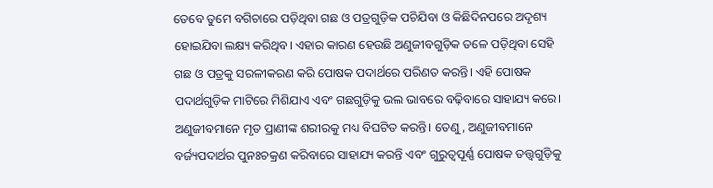ତେବେ ତୁମେ ବଗିଚାରେ ପଡ଼ିଥିବା ଗଛ ଓ ପତ୍ରଗୁଡ଼ିକ ପଚିଯିବା ଓ କିଛିଦିନପରେ ଅଦୃଶ୍ୟ ହୋଇଯିବା ଲକ୍ଷ୍ୟ କରିଥିବ। ଏହାର କାରଣ ହେଉଛି ଅଣୁଜୀବଗୁଡ଼ିକ ତଳେ ପଡ଼ିଥିବା ସେହି ଗଛ ଓ ପତ୍ରକୁ ସରଳୀକରଣ କରି ପୋଷକ ପଦାର୍ଥରେ ପରିଣତ କରନ୍ତି। ଏହି ପୋଷକ ପଦାର୍ଥଗୁଡ଼ିକ ମାଟିରେ ମିଶିଯାଏ ଏବଂ ଗଛଗୁଡ଼ିକୁ ଭଲ ଭାବରେ ବଢ଼ିବାରେ ସାହାଯ୍ୟ କରେ। ଅଣୁଜୀବମାନେ ମୃତ ପ୍ରାଣୀଙ୍କ ଶରୀରକୁ ମଧ୍ୟ ବିଘଟିତ କରନ୍ତି। ତେଣୁ, ଅଣୁଜୀବମାନେ ବର୍ଜ୍ୟପଦାର୍ଥର ପୁନଃଚକ୍ରଣ କରିବାରେ ସାହାଯ୍ୟ କରନ୍ତି ଏବଂ ଗୁରୁତ୍ୱପୂର୍ଣ୍ଣ ପୋଷକ ତତ୍ତ୍ୱଗୁଡ଼ିକୁ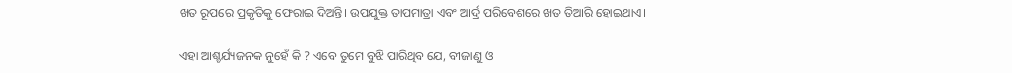ଖତ ରୂପରେ ପ୍ରକୃତିକୁ ଫେରାଇ ଦିଅନ୍ତି। ଉପଯୁକ୍ତ ତାପମାତ୍ରା ଏବଂ ଆର୍ଦ୍ର ପରିବେଶରେ ଖତ ତିଆରି ହୋଇଥାଏ।

ଏହା ଆଶ୍ଚର୍ଯ୍ୟଜନକ ନୁହେଁ କି ? ଏବେ ତୁମେ ବୁଝି ପାରିଥିବ ଯେ, ବୀଜାଣୁ ଓ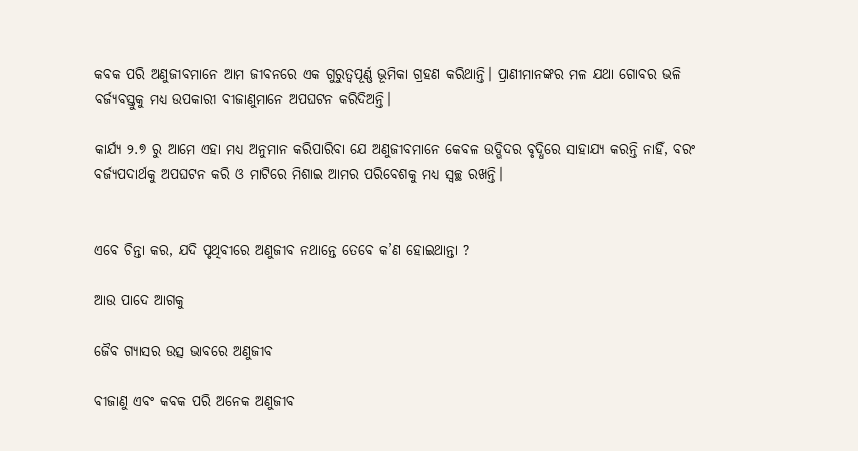କବକ ପରି ଅଣୁଜୀବମାନେ ଆମ ଜୀବନରେ ଏକ ଗୁରୁତ୍ୱପୂର୍ଣ୍ଣ ଭୂମିକା ଗ୍ରହଣ କରିଥାନ୍ତି। ପ୍ରାଣୀମାନଙ୍କର ମଳ ଯଥା ଗୋବର ଭଳି ବର୍ଜ୍ୟବସ୍ତୁକୁ ମଧ୍ୟ ଉପକାରୀ ବୀଜାଣୁମାନେ ଅପଘଟନ କରିଦିଅନ୍ତି।

କାର୍ଯ୍ୟ ୨.୭ ରୁ ଆମେ ଏହା ମଧ୍ୟ ଅନୁମାନ କରିପାରିବା ଯେ ଅଣୁଜୀବମାନେ କେବଳ ଉଦ୍ଭିଦର ବୃଦ୍ଧିରେ ସାହାଯ୍ୟ କରନ୍ତି ନାହିଁ, ବରଂ ବର୍ଜ୍ୟପଦାର୍ଥକୁ ଅପଘଟନ କରି ଓ ମାଟିରେ ମିଶାଇ ଆମର ପରିବେଶକୁ ମଧ୍ୟ ସ୍ୱଚ୍ଛ ରଖନ୍ତି।


ଏବେ ଚିନ୍ତା କର, ଯଦି ପୃଥିବୀରେ ଅଣୁଜୀବ ନଥାନ୍ତେ ତେବେ କ’ଣ ହୋଇଥାନ୍ତା ?

ଆଉ ପାଦେ ଆଗକୁ

ଜୈବ ଗ୍ୟାସର ଉତ୍ସ ଭାବରେ ଅଣୁଜୀବ

ବୀଜାଣୁ ଏବଂ କବକ ପରି ଅନେକ ଅଣୁଜୀବ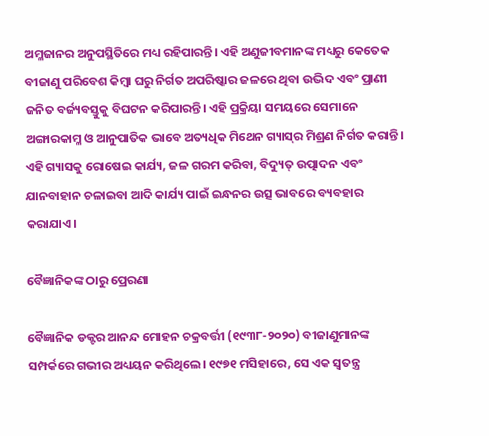ଅମ୍ଳଜାନର ଅନୁପସ୍ଥିତିରେ ମଧ୍ୟ ରହିପାରନ୍ତି। ଏହି ଅଣୁଜୀବମାନଙ୍କ ମଧ୍ୟରୁ କେତେକ ବୀଜାଣୁ ପରିବେଶ କିମ୍ବା ଘରୁ ନିର୍ଗତ ଅପରିଷ୍କାର ଜଳରେ ଥିବା ଉଦ୍ଭିଦ ଏବଂ ପ୍ରାଣୀ ଜନିତ ବର୍ଜ୍ୟବସ୍ତୁକୁ ବିଘଟନ କରିପାରନ୍ତି। ଏହି ପ୍ରକ୍ରିୟା ସମୟରେ ସେମାନେ ଅଙ୍ଗାରକାମ୍ଳ ଓ ଆନୁପାତିକ ଭାବେ ଅତ୍ୟଧିକ ମିଥେନ ଗ୍ୟାସ୍‌ର ମିଶ୍ରଣ ନିର୍ଗତ କରାନ୍ତି। ଏହି ଗ୍ୟାସକୁ ରୋଷେଇ କାର୍ଯ୍ୟ, ଜଳ ଗରମ କରିବା, ବିଦ୍ୟୁତ୍ ଉତ୍ପାଦନ ଏବଂ ଯାନବାହାନ ଚଳାଇବା ଆଦି କାର୍ଯ୍ୟ ପାଇଁ ଇନ୍ଧନର ଉତ୍ସ ଭାବରେ ବ୍ୟବହାର କରାଯାଏ।

ବୈଜ୍ଞାନିକଙ୍କ ଠାରୁ ପ୍ରେରଣା

ବୈଜ୍ଞାନିକ ଡକ୍ଟର ଆନନ୍ଦ ମୋହନ ଚକ୍ରବର୍ତ୍ତୀ (୧୯୩୮-୨୦୨୦) ବୀଜାଣୁମାନଙ୍କ ସମ୍ପର୍କରେ ଗଭୀର ଅଧ୍ୟୟନ କରିଥିଲେ। ୧୯୭୧ ମସିହାରେ, ସେ ଏକ ସ୍ୱତନ୍ତ୍ର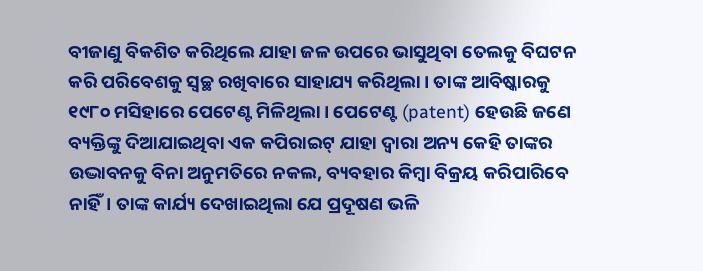ବୀଜାଣୁ ବିକଶିତ କରିଥିଲେ ଯାହା ଜଳ ଉପରେ ଭାସୁଥିବା ତେଲକୁ ବିଘଟନ କରି ପରିବେଶକୁ ସ୍ୱଚ୍ଛ ରଖିବାରେ ସାହାଯ୍ୟ କରିଥିଲା। ତାଙ୍କ ଆବିଷ୍କାରକୁ ୧୯୮୦ ମସିହାରେ ପେଟେଣ୍ଟ ମିଳିଥିଲା। ପେଟେଣ୍ଟ (patent) ହେଉଛି ଜଣେ ବ୍ୟକ୍ତିଙ୍କୁ ଦିଆଯାଇଥିବା ଏକ କପିରାଇଟ୍ ଯାହା ଦ୍ୱାରା ଅନ୍ୟ କେହି ତାଙ୍କର ଉଦ୍ଭାବନକୁ ବିନା ଅନୁମତିରେ ନକଲ, ବ୍ୟବହାର କିମ୍ବା ବିକ୍ରୟ କରିପାରିବେ ନାହିଁ। ତାଙ୍କ କାର୍ଯ୍ୟ ଦେଖାଇଥିଲା ଯେ ପ୍ରଦୂଷଣ ଭଳି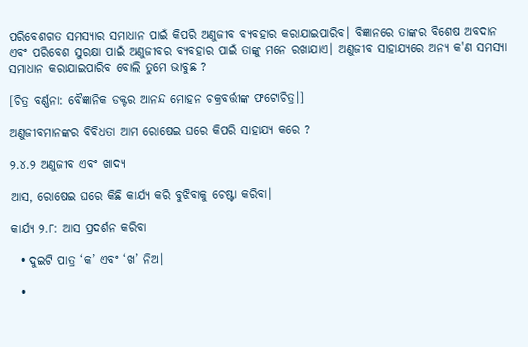ପରିବେଶଗତ ସମସ୍ୟାର ସମାଧାନ ପାଇଁ କିପରି ଅଣୁଜୀବ ବ୍ୟବହାର କରାଯାଇପାରିବ। ବିଜ୍ଞାନରେ ତାଙ୍କର ବିଶେଷ ଅବଦାନ ଏବଂ ପରିବେଶ ସୁରକ୍ଷା ପାଇଁ ଅଣୁଜୀବର ବ୍ୟବହାର ପାଇଁ ତାଙ୍କୁ ମନେ ରଖାଯାଏ। ଅଣୁଜୀବ ସାହାଯ୍ୟରେ ଅନ୍ୟ କ'ଣ ସମସ୍ୟା ସମାଧାନ କରାଯାଇପାରିବ ବୋଲି ତୁମେ ଭାବୁଛ ?

[ଚିତ୍ର ବର୍ଣ୍ଣନା: ବୈଜ୍ଞାନିକ ଡକ୍ଟର ଆନନ୍ଦ ମୋହନ ଚକ୍ରବର୍ତ୍ତୀଙ୍କ ଫଟୋଚିତ୍ର।]

ଅଣୁଜୀବମାନଙ୍କର ବିବିଧତା ଆମ ରୋଷେଇ ଘରେ କିପରି ସାହାଯ୍ୟ କରେ ?

୨.୪.୨ ଅଣୁଜୀବ ଏବଂ ଖାଦ୍ୟ

ଆସ, ରୋଷେଇ ଘରେ କିଛି କାର୍ଯ୍ୟ କରି ବୁଝିବାକୁ ଚେଷ୍ଟା କରିବା।

କାର୍ଯ୍ୟ ୨.୮: ଆସ ପ୍ରଦର୍ଶନ କରିବା

  • ଦୁଇଟି ପାତ୍ର ‘କ’ ଏବଂ ‘ଖ’ ନିଅ।

  •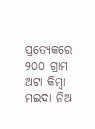ପ୍ରତ୍ୟେକରେ ୨୦୦ ଗ୍ରାମ ଅଟା କିମ୍ବା ମଇଦା ନିଅ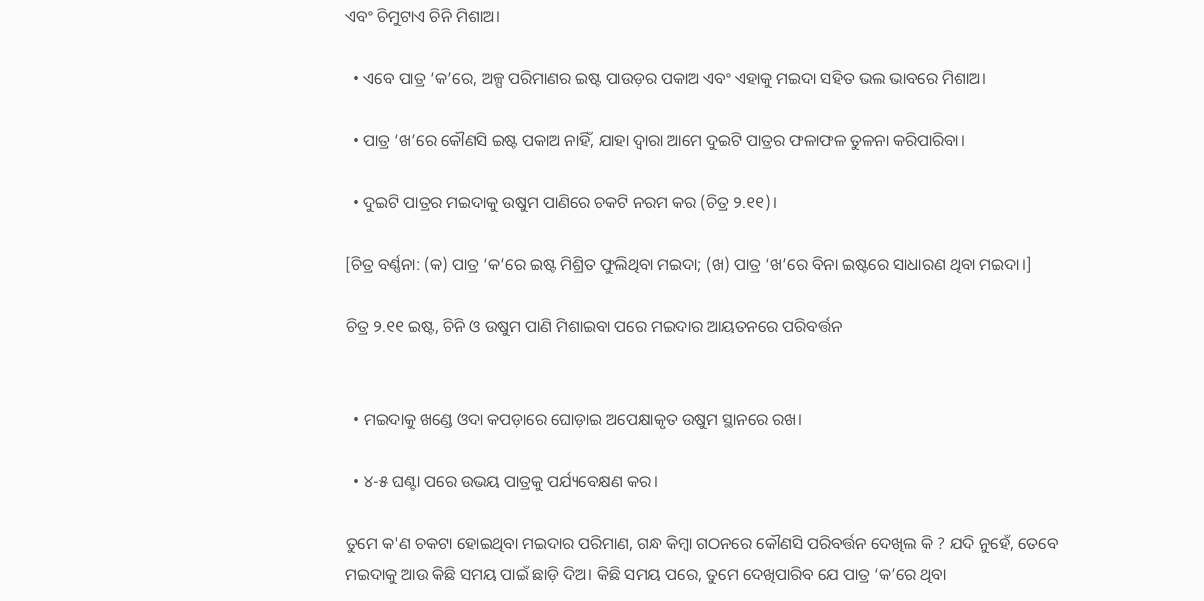ଏବଂ ଚିମୁଟାଏ ଚିନି ମିଶାଅ।

  • ଏବେ ପାତ୍ର ‘କ’ରେ, ଅଳ୍ପ ପରିମାଣର ଇଷ୍ଟ ପାଉଡ଼ର ପକାଅ ଏବଂ ଏହାକୁ ମଇଦା ସହିତ ଭଲ ଭାବରେ ମିଶାଅ।

  • ପାତ୍ର ‘ଖ’ରେ କୌଣସି ଇଷ୍ଟ ପକାଅ ନାହିଁ, ଯାହା ଦ୍ୱାରା ଆମେ ଦୁଇଟି ପାତ୍ରର ଫଳାଫଳ ତୁଳନା କରିପାରିବା।

  • ଦୁଇଟି ପାତ୍ରର ମଇଦାକୁ ଉଷୁମ ପାଣିରେ ଚକଟି ନରମ କର (ଚିତ୍ର ୨.୧୧)।

[ଚିତ୍ର ବର୍ଣ୍ଣନା: (କ) ପାତ୍ର ‘କ’ରେ ଇଷ୍ଟ ମିଶ୍ରିତ ଫୁଲିଥିବା ମଇଦା; (ଖ) ପାତ୍ର ‘ଖ’ରେ ବିନା ଇଷ୍ଟରେ ସାଧାରଣ ଥିବା ମଇଦା।]

ଚିତ୍ର ୨.୧୧ ଇଷ୍ଟ, ଚିନି ଓ ଉଷୁମ ପାଣି ମିଶାଇବା ପରେ ମଇଦାର ଆୟତନରେ ପରିବର୍ତ୍ତନ


  • ମଇଦାକୁ ଖଣ୍ଡେ ଓଦା କପଡ଼ାରେ ଘୋଡ଼ାଇ ଅପେକ୍ଷାକୃତ ଉଷୁମ ସ୍ଥାନରେ ରଖ।

  • ୪-୫ ଘଣ୍ଟା ପରେ ଉଭୟ ପାତ୍ରକୁ ପର୍ଯ୍ୟବେକ୍ଷଣ କର।

ତୁମେ କ'ଣ ଚକଟା ହୋଇଥିବା ମଇଦାର ପରିମାଣ, ଗନ୍ଧ କିମ୍ବା ଗଠନରେ କୌଣସି ପରିବର୍ତ୍ତନ ଦେଖିଲ କି ? ଯଦି ନୁହେଁ, ତେବେ ମଇଦାକୁ ଆଉ କିଛି ସମୟ ପାଇଁ ଛାଡ଼ି ଦିଅ। କିଛି ସମୟ ପରେ, ତୁମେ ଦେଖିପାରିବ ଯେ ପାତ୍ର ‘କ’ରେ ଥିବା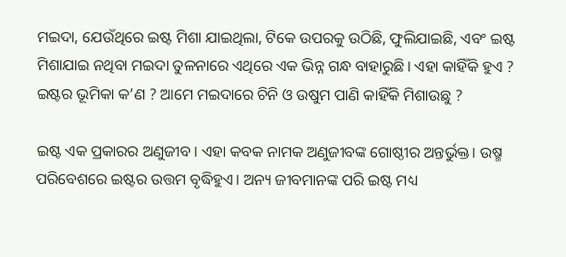ମଇଦା, ଯେଉଁଥିରେ ଇଷ୍ଟ ମିଶା ଯାଇଥିଲା, ଟିକେ ଉପରକୁ ଉଠିଛି, ଫୁଲିଯାଇଛି, ଏବଂ ଇଷ୍ଟ ମିଶାଯାଇ ନଥିବା ମଇଦା ତୁଳନାରେ ଏଥିରେ ଏକ ଭିନ୍ନ ଗନ୍ଧ ବାହାରୁଛି। ଏହା କାହିଁକି ହୁଏ ? ଇଷ୍ଟର ଭୂମିକା କ’ଣ ? ଆମେ ମଇଦାରେ ଚିନି ଓ ଉଷୁମ ପାଣି କାହିଁକି ମିଶାଉଛୁ ?

ଇଷ୍ଟ ଏକ ପ୍ରକାରର ଅଣୁଜୀବ। ଏହା କବକ ନାମକ ଅଣୁଜୀବଙ୍କ ଗୋଷ୍ଠୀର ଅନ୍ତର୍ଭୁକ୍ତ। ଉଷ୍ମ ପରିବେଶରେ ଇଷ୍ଟର ଉତ୍ତମ ବୃଦ୍ଧିହୁଏ। ଅନ୍ୟ ଜୀବମାନଙ୍କ ପରି ଇଷ୍ଟ ମଧ୍ୟ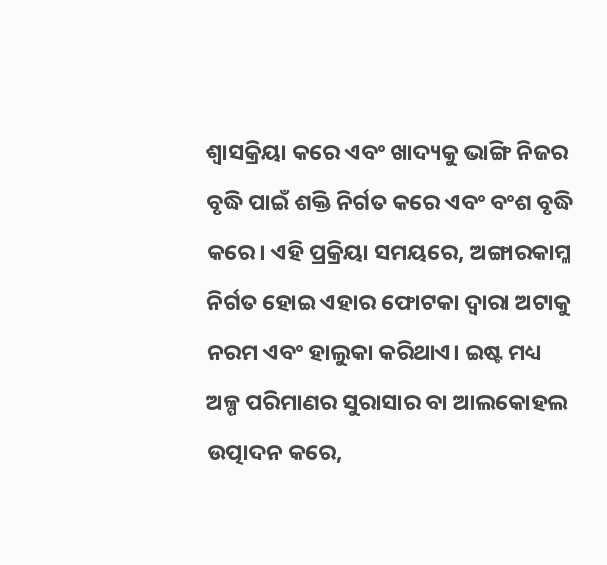ଶ୍ୱାସକ୍ରିୟା କରେ ଏବଂ ଖାଦ୍ୟକୁ ଭାଙ୍ଗି ନିଜର ବୃଦ୍ଧି ପାଇଁ ଶକ୍ତି ନିର୍ଗତ କରେ ଏବଂ ବଂଶ ବୃଦ୍ଧି କରେ। ଏହି ପ୍ରକ୍ରିୟା ସମୟରେ, ଅଙ୍ଗାରକାମ୍ଳ ନିର୍ଗତ ହୋଇ ଏହାର ଫୋଟକା ଦ୍ୱାରା ଅଟାକୁ ନରମ ଏବଂ ହାଲୁକା କରିଥାଏ। ଇଷ୍ଟ ମଧ୍ୟ ଅଳ୍ପ ପରିମାଣର ସୁରାସାର ବା ଆଲକୋହଲ ଉତ୍ପାଦନ କରେ,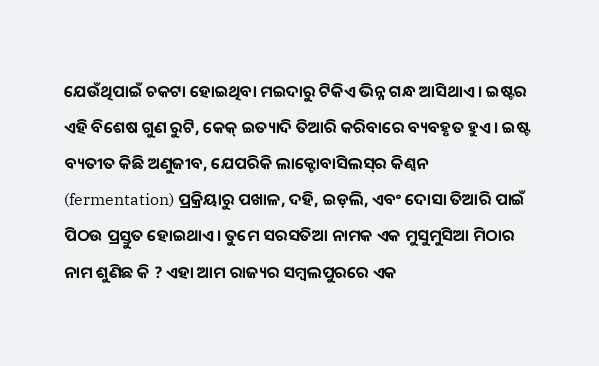ଯେଉଁଥିପାଇଁ ଚକଟା ହୋଇଥିବା ମଇଦାରୁ ଟିକିଏ ଭିନ୍ନ ଗନ୍ଧ ଆସିଥାଏ। ଇଷ୍ଟର ଏହି ବିଶେଷ ଗୁଣ ରୁଟି, କେକ୍ ଇତ୍ୟାଦି ତିଆରି କରିବାରେ ବ୍ୟବହୃତ ହୁଏ। ଇଷ୍ଟ ବ୍ୟତୀତ କିଛି ଅଣୁଜୀବ, ଯେପରିକି ଲାକ୍ଟୋବାସିଲସ୍‌ର କିଣ୍ବନ (fermentation) ପ୍ରକ୍ରିୟାରୁ ପଖାଳ, ଦହି, ଇଡ଼ଲି, ଏବଂ ଦୋସା ତିଆରି ପାଇଁ ପିଠଉ ପ୍ରସ୍ତୁତ ହୋଇଥାଏ। ତୁମେ ସରସତିଆ ନାମକ ଏକ ମୁସୁମୁସିଆ ମିଠାର ନାମ ଶୁଣିଛ କି ? ଏହା ଆମ ରାଜ୍ୟର ସମ୍ବଲପୁରରେ ଏକ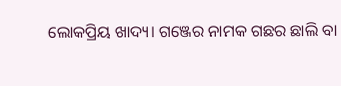ଲୋକପ୍ରିୟ ଖାଦ୍ୟ। ଗଞ୍ଜେର ନାମକ ଗଛର ଛାଲି ବା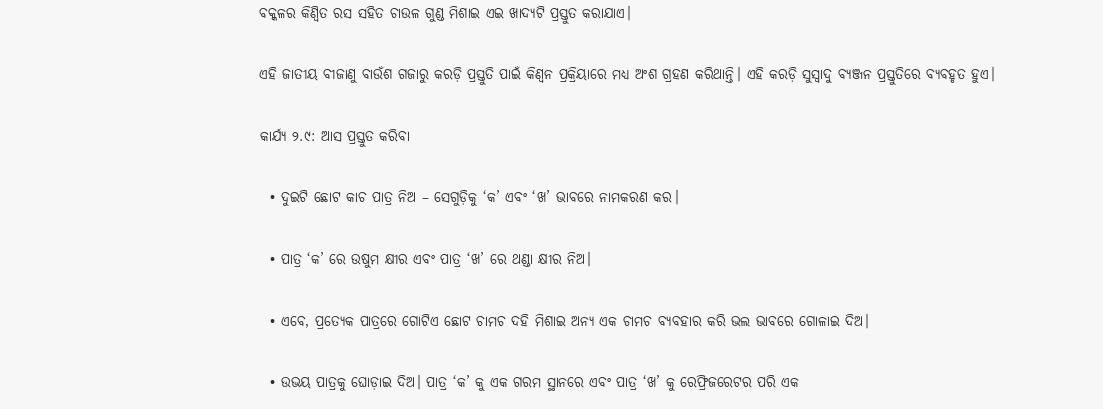ବକ୍କଳର କିଣ୍ବିତ ରସ ସହିତ ଚାଉଳ ଗୁଣ୍ଡ ମିଶାଇ ଏଇ ଖାଦ୍ୟଟି ପ୍ରସ୍ତୁତ କରାଯାଏ।

ଏହି ଜାତୀୟ ବୀଜାଣୁ ବାଉଁଶ ଗଜାରୁ କରଡ଼ି ପ୍ରସ୍ତୁତି ପାଇଁ କିଣ୍ବନ ପ୍ରକ୍ରିୟାରେ ମଧ୍ୟ ଅଂଶ ଗ୍ରହଣ କରିଥାନ୍ତି। ଏହି କରଡ଼ି ସୁସ୍ୱାଦୁ ବ୍ୟଞ୍ଜନ ପ୍ରସ୍ତୁତିରେ ବ୍ୟବହୃତ ହୁଏ।

କାର୍ଯ୍ୟ ୨.୯: ଆସ ପ୍ରସ୍ତୁତ କରିବା

  • ଦୁଇଟି ଛୋଟ କାଚ ପାତ୍ର ନିଅ – ସେଗୁଡ଼ିକୁ ‘କ’ ଏବଂ ‘ଖ’ ଭାବରେ ନାମକରଣ କର।

  • ପାତ୍ର ‘କ’ ରେ ଉଷୁମ କ୍ଷୀର ଏବଂ ପାତ୍ର ‘ଖ’ ରେ ଥଣ୍ଡା କ୍ଷୀର ନିଅ।

  • ଏବେ, ପ୍ରତ୍ୟେକ ପାତ୍ରରେ ଗୋଟିଏ ଛୋଟ ଚାମଚ ଦହି ମିଶାଇ ଅନ୍ୟ ଏକ ଚାମଚ ବ୍ୟବହାର କରି ଭଲ ଭାବରେ ଗୋଳାଇ ଦିଅ।

  • ଉଭୟ ପାତ୍ରକୁ ଘୋଡ଼ାଇ ଦିଅ। ପାତ୍ର ‘କ’ କୁ ଏକ ଗରମ ସ୍ଥାନରେ ଏବଂ ପାତ୍ର ‘ଖ’ କୁ ରେଫ୍ରିଜରେଟର ପରି ଏକ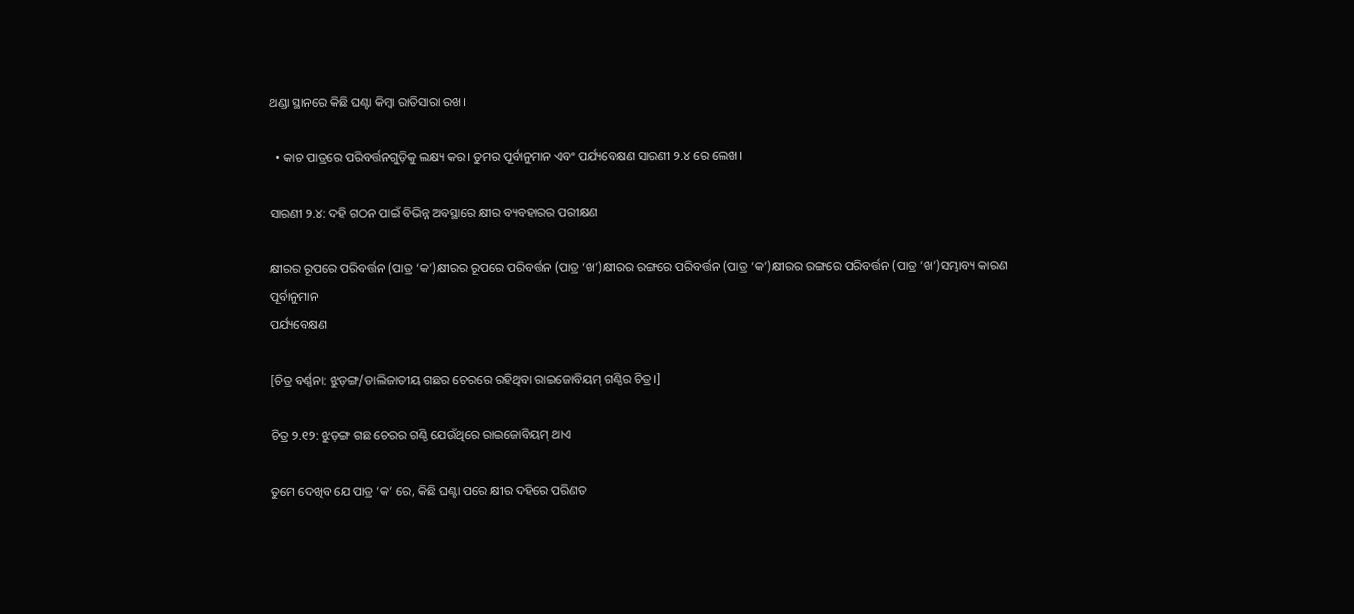ଥଣ୍ଡା ସ୍ଥାନରେ କିଛି ଘଣ୍ଟା କିମ୍ବା ରାତିସାରା ରଖ।

  • କାଚ ପାତ୍ରରେ ପରିବର୍ତ୍ତନଗୁଡ଼ିକୁ ଲକ୍ଷ୍ୟ କର। ତୁମର ପୂର୍ବାନୁମାନ ଏବଂ ପର୍ଯ୍ୟବେକ୍ଷଣ ସାରଣୀ ୨.୪ ରେ ଲେଖ।

ସାରଣୀ ୨.୪: ଦହି ଗଠନ ପାଇଁ ବିଭିନ୍ନ ଅବସ୍ଥାରେ କ୍ଷୀର ବ୍ୟବହାରର ପରୀକ୍ଷଣ

କ୍ଷୀରର ରୂପରେ ପରିବର୍ତ୍ତନ (ପାତ୍ର ‘କ’)କ୍ଷୀରର ରୂପରେ ପରିବର୍ତ୍ତନ (ପାତ୍ର ‘ଖ’)କ୍ଷୀରର ରଙ୍ଗରେ ପରିବର୍ତ୍ତନ (ପାତ୍ର ‘କ’)କ୍ଷୀରର ରଙ୍ଗରେ ପରିବର୍ତ୍ତନ (ପାତ୍ର ‘ଖ’)ସମ୍ଭାବ୍ୟ କାରଣ
ପୂର୍ବାନୁମାନ
ପର୍ଯ୍ୟବେକ୍ଷଣ

[ଚିତ୍ର ବର୍ଣ୍ଣନା: ଝୁଡ଼ଙ୍ଗ/ଡାଲିଜାତୀୟ ଗଛର ଚେରରେ ରହିଥିବା ରାଇଜୋବିୟମ୍ ଗଣ୍ଠିର ଚିତ୍ର।]

ଚିତ୍ର ୨.୧୨: ଝୁଡ଼ଙ୍ଗ ଗଛ ଚେରର ଗଣ୍ଠି ଯେଉଁଥିରେ ରାଇଜୋବିୟମ୍ ଥାଏ

ତୁମେ ଦେଖିବ ଯେ ପାତ୍ର ‘କ’ ରେ, କିଛି ଘଣ୍ଟା ପରେ କ୍ଷୀର ଦହିରେ ପରିଣତ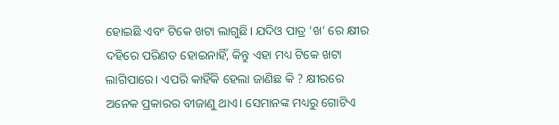ହୋଇଛି ଏବଂ ଟିକେ ଖଟା ଲାଗୁଛି। ଯଦିଓ ପାତ୍ର ‘ଖ’ ରେ କ୍ଷୀର ଦହିରେ ପରିଣତ ହୋଇନାହିଁ, କିନ୍ତୁ ଏହା ମଧ୍ୟ ଟିକେ ଖଟା ଲାଗିପାରେ। ଏପରି କାହିଁକି ହେଲା ଜାଣିଛ କି ? କ୍ଷୀରରେ ଅନେକ ପ୍ରକାରର ବୀଜାଣୁ ଥାଏ। ସେମାନଙ୍କ ମଧ୍ୟରୁ ଗୋଟିଏ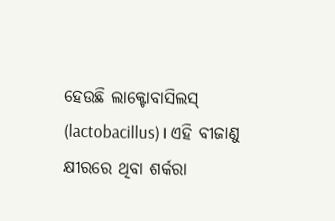ହେଉଛି ଲାକ୍ଟୋବାସିଲସ୍ (lactobacillus)। ଏହି ବୀଜାଣୁ କ୍ଷୀରରେ ଥିବା ଶର୍କରା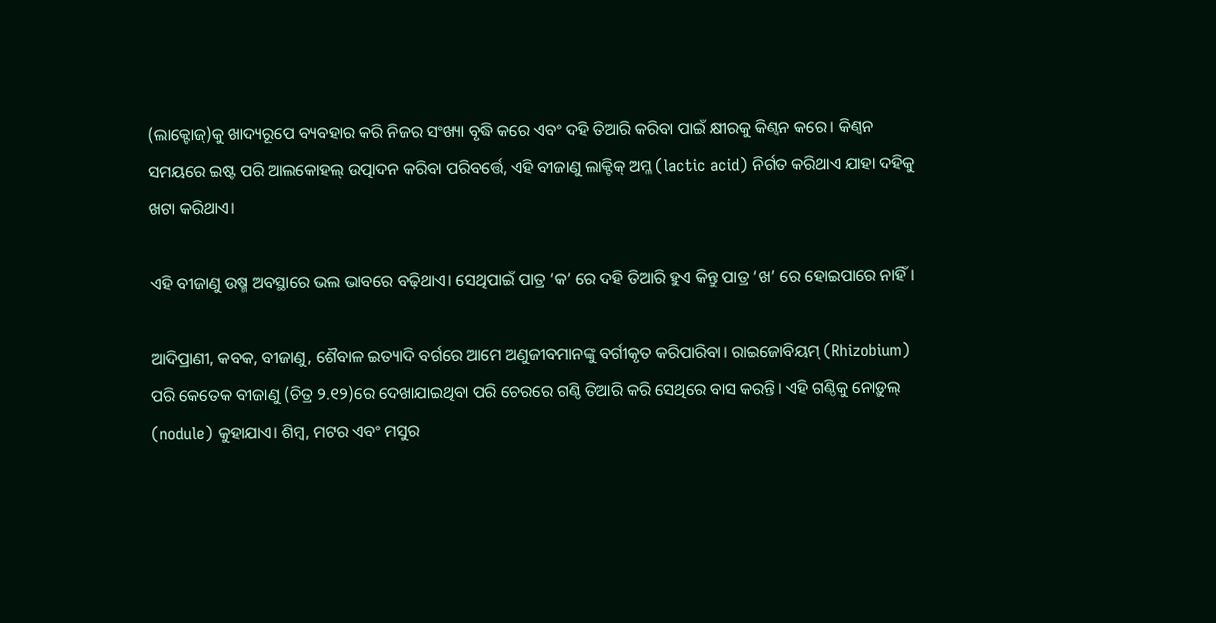(ଲାକ୍ଟୋଜ୍)କୁ ଖାଦ୍ୟରୂପେ ବ୍ୟବହାର କରି ନିଜର ସଂଖ୍ୟା ବୃଦ୍ଧି କରେ ଏବଂ ଦହି ତିଆରି କରିବା ପାଇଁ କ୍ଷୀରକୁ କିଣ୍ବନ କରେ। କିଣ୍ବନ ସମୟରେ ଇଷ୍ଟ ପରି ଆଲକୋହଲ୍ ଉତ୍ପାଦନ କରିବା ପରିବର୍ତ୍ତେ, ଏହି ବୀଜାଣୁ ଲାକ୍ଟିକ୍ ଅମ୍ଳ (lactic acid) ନିର୍ଗତ କରିଥାଏ ଯାହା ଦହିକୁ ଖଟା କରିଥାଏ।

ଏହି ବୀଜାଣୁ ଉଷ୍ମ ଅବସ୍ଥାରେ ଭଲ ଭାବରେ ବଢ଼ିଥାଏ। ସେଥିପାଇଁ ପାତ୍ର ‘କ’ ରେ ଦହି ତିଆରି ହୁଏ କିନ୍ତୁ ପାତ୍ର ‘ଖ’ ରେ ହୋଇପାରେ ନାହିଁ।

ଆଦିପ୍ରାଣୀ, କବକ, ବୀଜାଣୁ, ଶୈବାଳ ଇତ୍ୟାଦି ବର୍ଗରେ ଆମେ ଅଣୁଜୀବମାନଙ୍କୁ ବର୍ଗୀକୃତ କରିପାରିବା। ରାଇଜୋବିୟମ୍ (Rhizobium) ପରି କେତେକ ବୀଜାଣୁ (ଚିତ୍ର ୨.୧୨)ରେ ଦେଖାଯାଇଥିବା ପରି ଚେରରେ ଗଣ୍ଠି ତିଆରି କରି ସେଥିରେ ବାସ କରନ୍ତି। ଏହି ଗଣ୍ଠିକୁ ନୋଡ଼ୁଲ୍ (nodule) କୁହାଯାଏ। ଶିମ୍ବ, ମଟର ଏବଂ ମସୁର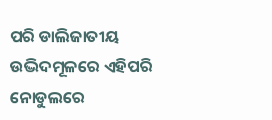ପରି ଡାଲିଜାତୀୟ ଉଦ୍ଭିଦମୂଳରେ ଏହିପରି ନୋଡୁଲରେ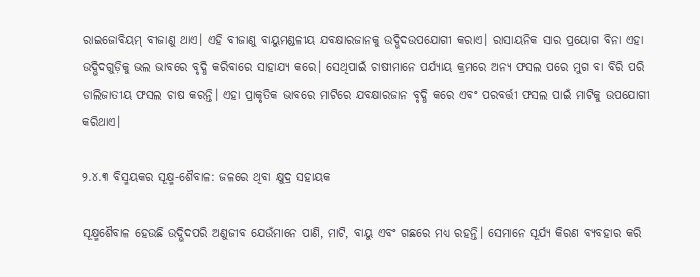ରାଇଜୋବିୟମ୍ ବୀଜାଣୁ ଥାଏ। ଏହି ବୀଜାଣୁ ବାୟୁମଣ୍ଡଳୀୟ ଯବକ୍ଷାରଜାନକୁ ଉଦ୍ଭିଦଉପଯୋଗୀ କରାଏ। ରାସାୟନିକ ସାର ପ୍ରୟୋଗ ବିନା ଏହା ଉଦ୍ଭିଦଗୁଡ଼ିକୁ ଭଲ ଭାବରେ ବୃଦ୍ଧି କରିବାରେ ସାହାଯ୍ୟ କରେ। ସେଥିପାଇଁ ଚାଷୀମାନେ ପର୍ଯ୍ୟାୟ କ୍ରମରେ ଅନ୍ୟ ଫସଲ ପରେ ମୁଗ ବା ବିରି ପରି ଡାଲିଜାତୀୟ ଫସଲ ଚାଷ କରନ୍ତି। ଏହା ପ୍ରାକୃତିକ ଭାବରେ ମାଟିରେ ଯବକ୍ଷାରଜାନ ବୃଦ୍ଧି କରେ ଏବଂ ପରବର୍ତ୍ତୀ ଫସଲ ପାଇଁ ମାଟିକୁ ଉପଯୋଗୀ କରିଥାଏ।

୨.୪.୩ ବିସ୍ମୟକର ସୂକ୍ଷ୍ମ-ଶୈବାଳ: ଜଳରେ ଥିବା କ୍ଷୁଦ୍ର ସହାୟକ

ସୂକ୍ଷ୍ମଶୈବାଳ ହେଉଛି ଉଦ୍ଭିଦପରି ଅଣୁଜୀବ ଯେଉଁମାନେ ପାଣି, ମାଟି, ବାୟୁ ଏବଂ ଗଛରେ ମଧ୍ୟ ରହନ୍ତି। ସେମାନେ ସୂର୍ଯ୍ୟ କିରଣ ବ୍ୟବହାର କରି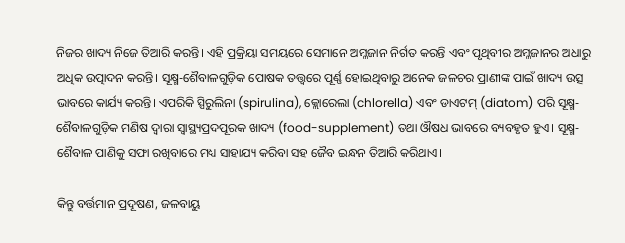ନିଜର ଖାଦ୍ୟ ନିଜେ ତିଆରି କରନ୍ତି। ଏହି ପ୍ରକ୍ରିୟା ସମୟରେ ସେମାନେ ଅମ୍ଳଜାନ ନିର୍ଗତ କରନ୍ତି ଏବଂ ପୃଥିବୀର ଅମ୍ଳଜାନର ଅଧାରୁ ଅଧିକ ଉତ୍ପାଦନ କରନ୍ତି। ସୂକ୍ଷ୍ମ-ଶୈବାଳଗୁଡ଼ିକ ପୋଷକ ତତ୍ତ୍ୱରେ ପୂର୍ଣ୍ଣ ହୋଇଥିବାରୁ ଅନେକ ଜଳଚର ପ୍ରାଣୀଙ୍କ ପାଇଁ ଖାଦ୍ୟ ଉତ୍ସ ଭାବରେ କାର୍ଯ୍ୟ କରନ୍ତି। ଏପରିକି ସ୍ପିରୁଲିନା (spirulina), କ୍ଲୋରେଲା (chlorella) ଏବଂ ଡାଏଟମ୍ (diatom) ପରି ସୂକ୍ଷ୍ମ-ଶୈବାଳଗୁଡ଼ିକ ମଣିଷ ଦ୍ୱାରା ସ୍ୱାସ୍ଥ୍ୟପ୍ରଦପୂରକ ଖାଦ୍ୟ (food-supplement) ତଥା ଔଷଧ ଭାବରେ ବ୍ୟବହୃତ ହୁଏ। ସୂକ୍ଷ୍ମ-ଶୈବାଳ ପାଣିକୁ ସଫା ରଖିବାରେ ମଧ୍ୟ ସାହାଯ୍ୟ କରିବା ସହ ଜୈବ ଇନ୍ଧନ ତିଆରି କରିଥାଏ।

କିନ୍ତୁ ବର୍ତ୍ତମାନ ପ୍ରଦୂଷଣ, ଜଳବାୟୁ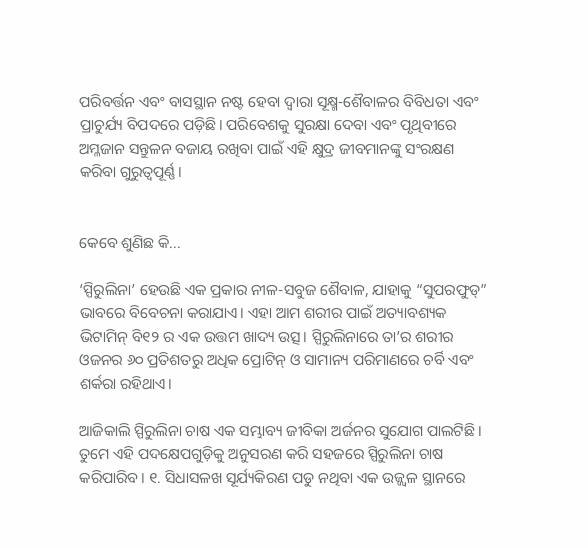ପରିବର୍ତ୍ତନ ଏବଂ ବାସସ୍ଥାନ ନଷ୍ଟ ହେବା ଦ୍ୱାରା ସୂକ୍ଷ୍ମ-ଶୈବାଳର ବିବିଧତା ଏବଂ ପ୍ରାଚୁର୍ଯ୍ୟ ବିପଦରେ ପଡ଼ିଛି। ପରିବେଶକୁ ସୁରକ୍ଷା ଦେବା ଏବଂ ପୃଥିବୀରେ ଅମ୍ଳଜାନ ସନ୍ତୁଳନ ବଜାୟ ରଖିବା ପାଇଁ ଏହି କ୍ଷୁଦ୍ର ଜୀବମାନଙ୍କୁ ସଂରକ୍ଷଣ କରିବା ଗୁରୁତ୍ୱପୂର୍ଣ୍ଣ।


କେବେ ଶୁଣିଛ କି...

‘ସ୍ପିରୁଲିନା’ ହେଉଛି ଏକ ପ୍ରକାର ନୀଳ-ସବୁଜ ଶୈବାଳ, ଯାହାକୁ “ସୁପରଫୁଡ୍” ଭାବରେ ବିବେଚନା କରାଯାଏ। ଏହା ଆମ ଶରୀର ପାଇଁ ଅତ୍ୟାବଶ୍ୟକ ଭିଟାମିନ୍ ବି୧୨ ର ଏକ ଉତ୍ତମ ଖାଦ୍ୟ ଉତ୍ସ। ସ୍ପିରୁଲିନାରେ ତା’ର ଶରୀର ଓଜନର ୬୦ ପ୍ରତିଶତରୁ ଅଧିକ ପ୍ରୋଟିନ୍ ଓ ସାମାନ୍ୟ ପରିମାଣରେ ଚର୍ବି ଏବଂ ଶର୍କରା ରହିଥାଏ।

ଆଜିକାଲି ସ୍ପିରୁଲିନା ଚାଷ ଏକ ସମ୍ଭାବ୍ୟ ଜୀବିକା ଅର୍ଜନର ସୁଯୋଗ ପାଲଟିଛି। ତୁମେ ଏହି ପଦକ୍ଷେପଗୁଡ଼ିକୁ ଅନୁସରଣ କରି ସହଜରେ ସ୍ପିରୁଲିନା ଚାଷ କରିପାରିବ। ୧. ସିଧାସଳଖ ସୂର୍ଯ୍ୟକିରଣ ପଡୁ ନଥିବା ଏକ ଉଜ୍ଜ୍ୱଳ ସ୍ଥାନରେ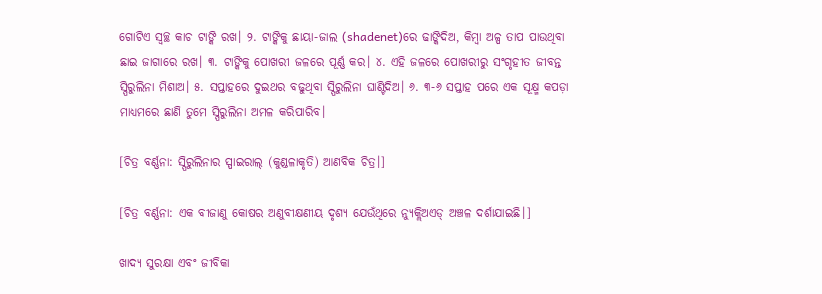ଗୋଟିଏ ସ୍ୱଚ୍ଛ କାଚ ଟାଙ୍କି ରଖ। ୨. ଟାଙ୍କିକୁ ଛାୟା-ଜାଲ (shadenet)ରେ ଢାଙ୍କିଦିଅ, କିମ୍ବା ଅଳ୍ପ ତାପ ପାଉଥିବା ଛାଇ ଜାଗାରେ ରଖ। ୩. ଟାଙ୍କିକୁ ପୋଖରୀ ଜଳରେ ପୂର୍ଣ୍ଣ କର। ୪. ଏହି ଜଳରେ ପୋଖରୀରୁ ସଂଗୃହୀତ ଜୀବନ୍ତ ସ୍ପିରୁଲିନା ମିଶାଅ। ୫. ସପ୍ତାହରେ ଦୁଇଥର ବଢୁଥିବା ସ୍ପିରୁଲିନା ଘାଣ୍ଟିଦିଅ। ୬. ୩-୬ ସପ୍ତାହ ପରେ ଏକ ସୂକ୍ଷ୍ମ କପଡ଼ା ମାଧ୍ୟମରେ ଛାଣି ତୁମେ ସ୍ପିରୁଲିନା ଅମଳ କରିପାରିବ।

[ଚିତ୍ର ବର୍ଣ୍ଣନା: ସ୍ପିରୁଲିନାର ସ୍ପାଇରାଲ୍ (କୁଣ୍ଡଳାକୃତି) ଆଣବିକ ଚିତ୍ର।]

[ଚିତ୍ର ବର୍ଣ୍ଣନା: ଏକ ବୀଜାଣୁ କୋଷର ଅଣୁବୀକ୍ଷଣୀୟ ଦୃଶ୍ୟ ଯେଉଁଥିରେ ନ୍ୟୁକ୍ଲିଅଏଡ୍ ଅଞ୍ଚଳ ଦର୍ଶାଯାଇଛି।]

ଖାଦ୍ୟ ସୁରକ୍ଷା ଏବଂ ଜୀବିକା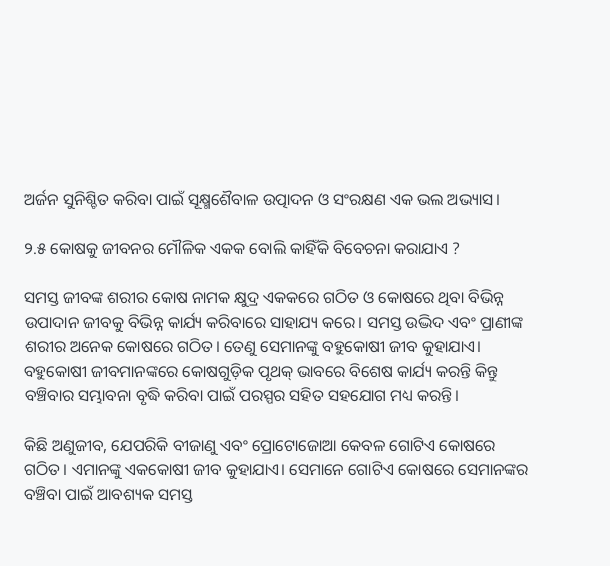ଅର୍ଜନ ସୁନିଶ୍ଚିତ କରିବା ପାଇଁ ସୂକ୍ଷ୍ମଶୈବାଳ ଉତ୍ପାଦନ ଓ ସଂରକ୍ଷଣ ଏକ ଭଲ ଅଭ୍ୟାସ।

୨.୫ କୋଷକୁ ଜୀବନର ମୌଳିକ ଏକକ ବୋଲି କାହିଁକି ବିବେଚନା କରାଯାଏ ?

ସମସ୍ତ ଜୀବଙ୍କ ଶରୀର କୋଷ ନାମକ କ୍ଷୁଦ୍ର ଏକକରେ ଗଠିତ ଓ କୋଷରେ ଥିବା ବିଭିନ୍ନ ଉପାଦାନ ଜୀବକୁ ବିଭିନ୍ନ କାର୍ଯ୍ୟ କରିବାରେ ସାହାଯ୍ୟ କରେ। ସମସ୍ତ ଉଦ୍ଭିଦ ଏବଂ ପ୍ରାଣୀଙ୍କ ଶରୀର ଅନେକ କୋଷରେ ଗଠିତ। ତେଣୁ ସେମାନଙ୍କୁ ବହୁକୋଷୀ ଜୀବ କୁହାଯାଏ। ବହୁକୋଷୀ ଜୀବମାନଙ୍କରେ କୋଷଗୁଡ଼ିକ ପୃଥକ୍ ଭାବରେ ବିଶେଷ କାର୍ଯ୍ୟ କରନ୍ତି କିନ୍ତୁ ବଞ୍ଚିବାର ସମ୍ଭାବନା ବୃଦ୍ଧି କରିବା ପାଇଁ ପରସ୍ପର ସହିତ ସହଯୋଗ ମଧ୍ୟ କରନ୍ତି।

କିଛି ଅଣୁଜୀବ, ଯେପରିକି ବୀଜାଣୁ ଏବଂ ପ୍ରୋଟୋଜୋଆ କେବଳ ଗୋଟିଏ କୋଷରେ ଗଠିତ। ଏମାନଙ୍କୁ ଏକକୋଷୀ ଜୀବ କୁହାଯାଏ। ସେମାନେ ଗୋଟିଏ କୋଷରେ ସେମାନଙ୍କର ବଞ୍ଚିବା ପାଇଁ ଆବଶ୍ୟକ ସମସ୍ତ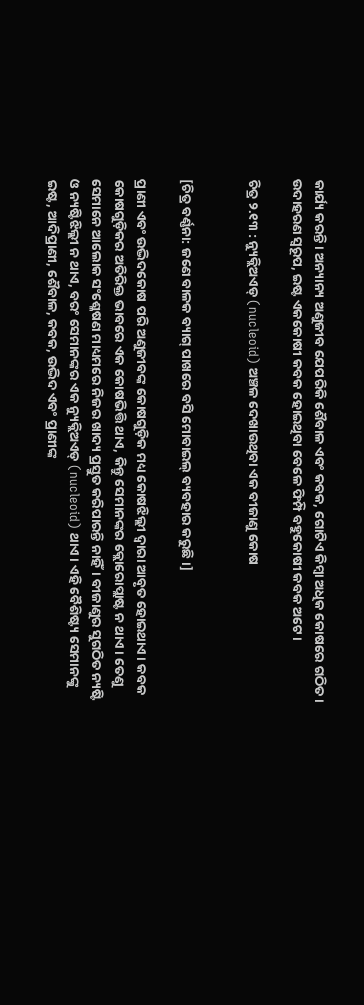କାର୍ଯ୍ୟ କରନ୍ତି। ଅନ୍ୟାନ୍ୟ ଅଣୁଜୀବ ଯେପରିକି ଶୈବାଳ ଏବଂ କବକ, ଗୋଟିଏ କିମ୍ବା ଅଧିକ କୋଷରେ ଗଠିତ। ଉଦାହରଣ ସ୍ୱରୂପ, ଇଷ୍ଟ ଏକକୋଷୀ କବକ ହୋଇଥିବା ବେଳେ ଫିମ୍ପି ବହୁକୋଷୀ କବକ ଅଟେ।

ଚିତ୍ର ୨.୧୩ : ନ୍ୟୁକ୍ଲିଅଏଡ୍ (nucleoid) ଅଞ୍ଚଳ ଦେଖାଉଥିବା ଏକ ବୀଜାଣୁ କୋଷ


[ଚିତ୍ର ବର୍ଣ୍ଣନା: ଜଣେ ବାଳକ ବ୍ୟାଗ୍ ପାଖରେ ବସି ମୋବାଇଲ୍ ବ୍ୟବହାର କରୁଛି।]

ପ୍ରାଣୀ ଏବଂ ଉଦ୍ଭିଦକୋଷ ପରି ଅଣୁଜୀବଙ୍କ କୋଷଗୁଡ଼ିକ ମଧ୍ୟ କୋଷଝିଲ୍ଲୀ ଦ୍ୱାରା ଆବୃତ ହୋଇଥାଏ। କବକ କୋଷଗୁଡ଼ିକର ଅତିରିକ୍ତ ଭାବରେ ଏକ କୋଷଭିତ୍ତି ଥାଏ, କିନ୍ତୁ ସେମାନଙ୍କର କ୍ଲୋରୋପ୍ଲାଷ୍ଟ ନ ଥାଏ। ତେଣୁ ସେମାନେ ଆଲୋକ ସଂଶ୍ଳେଷଣ ମାଧ୍ୟମରେ ନିଜର ଖାଦ୍ୟ ପ୍ରସ୍ତୁତ କରିପାରନ୍ତି ନାହିଁ। ବୀଜାଣୁର ସୁଗଠିତ ନ୍ୟଷ୍ଟି ଓ ନ୍ୟଷ୍ଟିଝିଲ୍ଲୀ ନ ଥାଏ, ବରଂ ସେମାନଙ୍କର ଏକ ନ୍ୟୁକ୍ଲିଅଏଡ୍ (nucleoid) ଥାଏ। ଏହି ବୈଶିଷ୍ଟ୍ୟ ସେମାନଙ୍କୁ ଇଷ୍ଟ, ଆଦିପ୍ରାଣୀ, ଶୈବାଳ, କବକ, ଉଦ୍ଭିଦ ଏବଂ ପ୍ରାଣୀଙ୍କ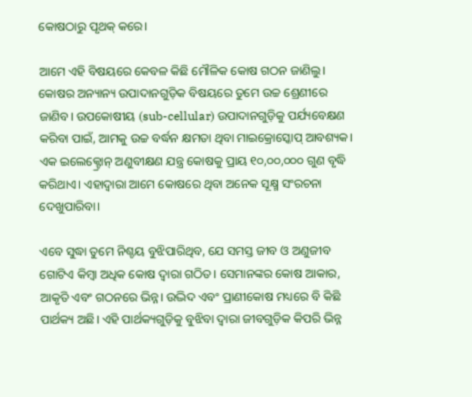କୋଷଠାରୁ ପୃଥକ୍ କରେ।

ଆମେ ଏହି ବିଷୟରେ କେବଳ କିଛି ମୌଳିକ କୋଷ ଗଠନ ଜାଣିଲୁ। କୋଷର ଅନ୍ୟାନ୍ୟ ଉପାଦାନଗୁଡ଼ିକ ବିଷୟରେ ତୁମେ ଉଚ୍ଚ ଶ୍ରେଣୀରେ ଜାଣିବ। ଉପକୋଷୀୟ (sub-cellular) ଉପାଦାନଗୁଡ଼ିକୁ ପର୍ଯ୍ୟବେକ୍ଷଣ କରିବା ପାଇଁ, ଆମକୁ ଉଚ୍ଚ ବର୍ଦ୍ଧନ କ୍ଷମତା ଥିବା ମାଇକ୍ରୋସ୍କୋପ୍ ଆବଶ୍ୟକ। ଏକ ଇଲେକ୍ଟ୍ରୋନ୍ ଅଣୁବୀକ୍ଷଣ ଯନ୍ତ୍ର କୋଷକୁ ପ୍ରାୟ ୧୦,୦୦,୦୦୦ ଗୁଣ ବୃଦ୍ଧି କରିଥାଏ। ଏହାଦ୍ୱାରା ଆମେ କୋଷରେ ଥିବା ଅନେକ ସୂକ୍ଷ୍ମ ସଂରଚନା ଦେଖୁପାରିବା।

ଏବେ ସୁଦ୍ଧା ତୁମେ ନିଶ୍ଚୟ ବୁଝିପାରିଥିବ, ଯେ ସମସ୍ତ ଜୀବ ଓ ଅଣୁଜୀବ ଗୋଟିଏ କିମ୍ବା ଅଧିକ କୋଷ ଦ୍ୱାରା ଗଠିତ। ସେମାନଙ୍କର କୋଷ ଆକାର, ଆକୃତି ଏବଂ ଗଠନରେ ଭିନ୍ନ। ଉଦ୍ଭିଦ ଏବଂ ପ୍ରାଣୀକୋଷ ମଧ୍ୟରେ ବି କିଛି ପାର୍ଥକ୍ୟ ଅଛି। ଏହି ପାର୍ଥକ୍ୟଗୁଡ଼ିକୁ ବୁଝିବା ଦ୍ୱାରା ଜୀବଗୁଡ଼ିକ କିପରି ଭିନ୍ନ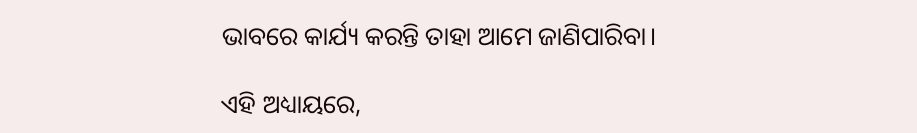ଭାବରେ କାର୍ଯ୍ୟ କରନ୍ତି ତାହା ଆମେ ଜାଣିପାରିବା।

ଏହି ଅଧ୍ୟାୟରେ,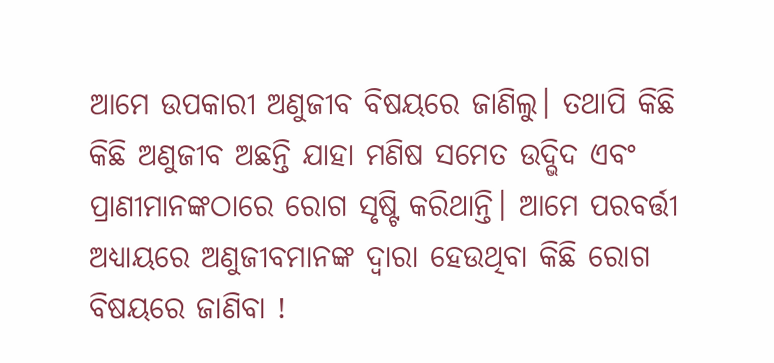ଆମେ ଉପକାରୀ ଅଣୁଜୀବ ବିଷୟରେ ଜାଣିଲୁ। ତଥାପି କିଛି କିଛି ଅଣୁଜୀବ ଅଛନ୍ତି ଯାହା ମଣିଷ ସମେତ ଉଦ୍ଭିଦ ଏବଂ ପ୍ରାଣୀମାନଙ୍କଠାରେ ରୋଗ ସୃଷ୍ଟି କରିଥାନ୍ତି। ଆମେ ପରବର୍ତ୍ତୀ ଅଧ୍ୟାୟରେ ଅଣୁଜୀବମାନଙ୍କ ଦ୍ୱାରା ହେଉଥିବା କିଛି ରୋଗ ବିଷୟରେ ଜାଣିବା !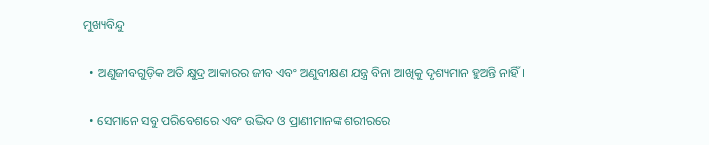ମୁଖ୍ୟବିନ୍ଦୁ

  • ଅଣୁଜୀବଗୁଡ଼ିକ ଅତି କ୍ଷୁଦ୍ର ଆକାରର ଜୀବ ଏବଂ ଅଣୁବୀକ୍ଷଣ ଯନ୍ତ୍ର ବିନା ଆଖିକୁ ଦୃଶ୍ୟମାନ ହୁଅନ୍ତି ନାହିଁ।

  • ସେମାନେ ସବୁ ପରିବେଶରେ ଏବଂ ଉଦ୍ଭିଦ ଓ ପ୍ରାଣୀମାନଙ୍କ ଶରୀରରେ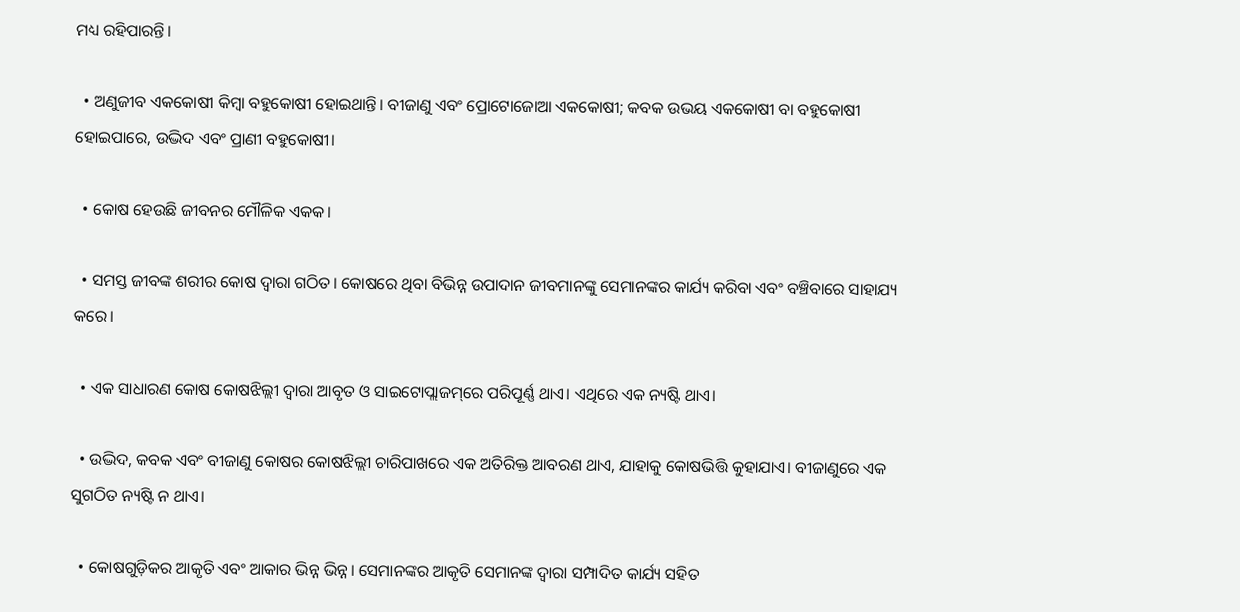ମଧ୍ୟ ରହିପାରନ୍ତି।

  • ଅଣୁଜୀବ ଏକକୋଷୀ କିମ୍ବା ବହୁକୋଷୀ ହୋଇଥାନ୍ତି। ବୀଜାଣୁ ଏବଂ ପ୍ରୋଟୋଜୋଆ ଏକକୋଷୀ; କବକ ଉଭୟ ଏକକୋଷୀ ବା ବହୁକୋଷୀ ହୋଇପାରେ, ଉଦ୍ଭିଦ ଏବଂ ପ୍ରାଣୀ ବହୁକୋଷୀ।

  • କୋଷ ହେଉଛି ଜୀବନର ମୌଳିକ ଏକକ।

  • ସମସ୍ତ ଜୀବଙ୍କ ଶରୀର କୋଷ ଦ୍ୱାରା ଗଠିତ। କୋଷରେ ଥିବା ବିଭିନ୍ନ ଉପାଦାନ ଜୀବମାନଙ୍କୁ ସେମାନଙ୍କର କାର୍ଯ୍ୟ କରିବା ଏବଂ ବଞ୍ଚିବାରେ ସାହାଯ୍ୟ କରେ।

  • ଏକ ସାଧାରଣ କୋଷ କୋଷଝିଲ୍ଲୀ ଦ୍ୱାରା ଆବୃତ ଓ ସାଇଟୋପ୍ଲାଜମ୍‌ରେ ପରିପୂର୍ଣ୍ଣ ଥାଏ। ଏଥିରେ ଏକ ନ୍ୟଷ୍ଟି ଥାଏ।

  • ଉଦ୍ଭିଦ, କବକ ଏବଂ ବୀଜାଣୁ କୋଷର କୋଷଝିଲ୍ଲୀ ଚାରିପାଖରେ ଏକ ଅତିରିକ୍ତ ଆବରଣ ଥାଏ, ଯାହାକୁ କୋଷଭିତ୍ତି କୁହାଯାଏ। ବୀଜାଣୁରେ ଏକ ସୁଗଠିତ ନ୍ୟଷ୍ଟି ନ ଥାଏ।

  • କୋଷଗୁଡ଼ିକର ଆକୃତି ଏବଂ ଆକାର ଭିନ୍ନ ଭିନ୍ନ। ସେମାନଙ୍କର ଆକୃତି ସେମାନଙ୍କ ଦ୍ୱାରା ସମ୍ପାଦିତ କାର୍ଯ୍ୟ ସହିତ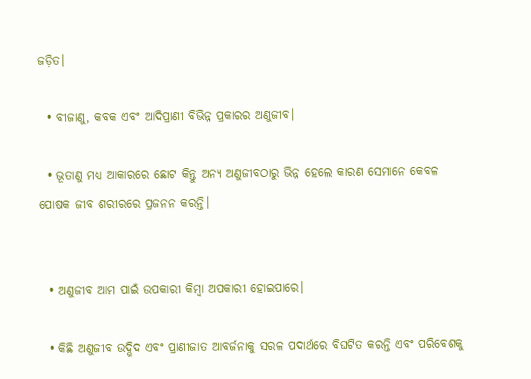ଜଡ଼ିତ।

  • ବୀଜାଣୁ, କବକ ଏବଂ ଆଦିପ୍ରାଣୀ ବିଭିନ୍ନ ପ୍ରକାରର ଅଣୁଜୀବ।

  • ଭୂତାଣୁ ମଧ୍ୟ ଆକାରରେ ଛୋଟ କିନ୍ତୁ ଅନ୍ୟ ଅଣୁଜୀବଠାରୁ ଭିନ୍ନ ହେଲେ କାରଣ ସେମାନେ କେବଳ ପୋଷକ ଜୀବ ଶରୀରରେ ପ୍ରଜନନ କରନ୍ତି।


  • ଅଣୁଜୀବ ଆମ ପାଇଁ ଉପକାରୀ କିମ୍ବା ଅପକାରୀ ହୋଇପାରେ।

  • କିଛି ଅଣୁଜୀବ ଉଦ୍ଭିଦ ଏବଂ ପ୍ରାଣୀଜାତ ଆବର୍ଜନାକୁ ସରଳ ପଦାର୍ଥରେ ବିଘଟିତ କରନ୍ତି ଏବଂ ପରିବେଶକୁ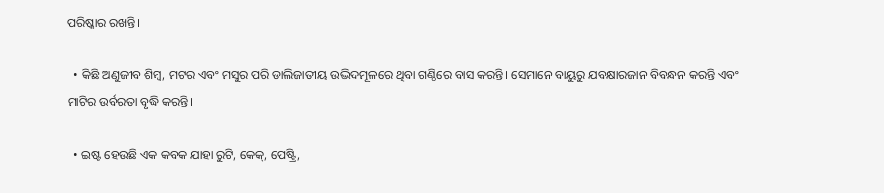ପରିଷ୍କାର ରଖନ୍ତି।

  • କିଛି ଅଣୁଜୀବ ଶିମ୍ବ, ମଟର ଏବଂ ମସୁର ପରି ଡାଲିଜାତୀୟ ଉଦ୍ଭିଦମୂଳରେ ଥିବା ଗଣ୍ଠିରେ ବାସ କରନ୍ତି। ସେମାନେ ବାୟୁରୁ ଯବକ୍ଷାରଜାନ ବିବନ୍ଧନ କରନ୍ତି ଏବଂ ମାଟିର ଉର୍ବରତା ବୃଦ୍ଧି କରନ୍ତି।

  • ଇଷ୍ଟ ହେଉଛି ଏକ କବକ ଯାହା ରୁଟି, କେକ୍, ପେଷ୍ଟ୍ରି,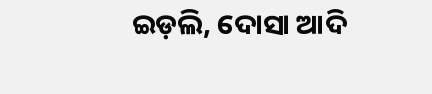ଇଡ଼ଲି, ଦୋସା ଆଦି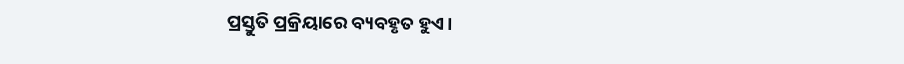ପ୍ରସ୍ତୁତି ପ୍ରକ୍ରିୟାରେ ବ୍ୟବହୃତ ହୁଏ।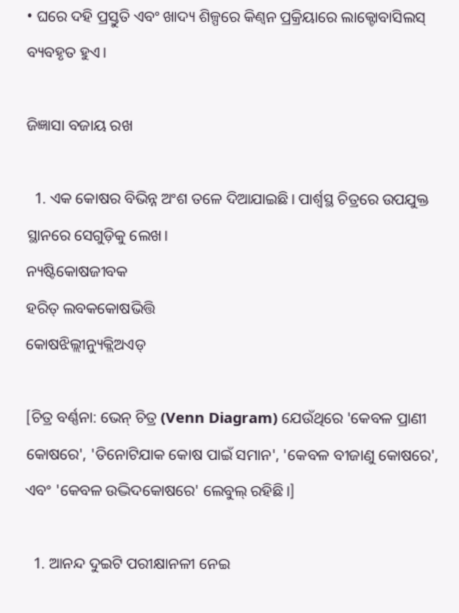• ଘରେ ଦହି ପ୍ରସ୍ତୁତି ଏବଂ ଖାଦ୍ୟ ଶିଳ୍ପରେ କିଣ୍ବନ ପ୍ରକ୍ରିୟାରେ ଲାକ୍ଟୋବାସିଲସ୍ ବ୍ୟବହୃତ ହୁଏ।

ଜିଜ୍ଞାସା ବଜାୟ ରଖ

  1. ଏକ କୋଷର ବିଭିନ୍ନ ଅଂଶ ତଳେ ଦିଆଯାଇଛି। ପାର୍ଶ୍ୱସ୍ଥ ଚିତ୍ରରେ ଉପଯୁକ୍ତ ସ୍ଥାନରେ ସେଗୁଡ଼ିକୁ ଲେଖ।
ନ୍ୟଷ୍ଟିକୋଷଜୀବକ
ହରିତ୍ ଲବକକୋଷଭିତ୍ତି
କୋଷଝିଲ୍ଲୀନ୍ୟୁକ୍ଲିଅଏଡ୍

[ଚିତ୍ର ବର୍ଣ୍ଣନା: ଭେନ୍ ଚିତ୍ର (Venn Diagram) ଯେଉଁଥିରେ 'କେବଳ ପ୍ରାଣୀ କୋଷରେ', 'ତିନୋଟିଯାକ କୋଷ ପାଇଁ ସମାନ', 'କେବଳ ବୀଜାଣୁ କୋଷରେ', ଏବଂ 'କେବଳ ଉଦ୍ଭିଦକୋଷରେ' ଲେବୁଲ୍ ରହିଛି।]

  1. ଆନନ୍ଦ ଦୁଇଟି ପରୀକ୍ଷାନଳୀ ନେଇ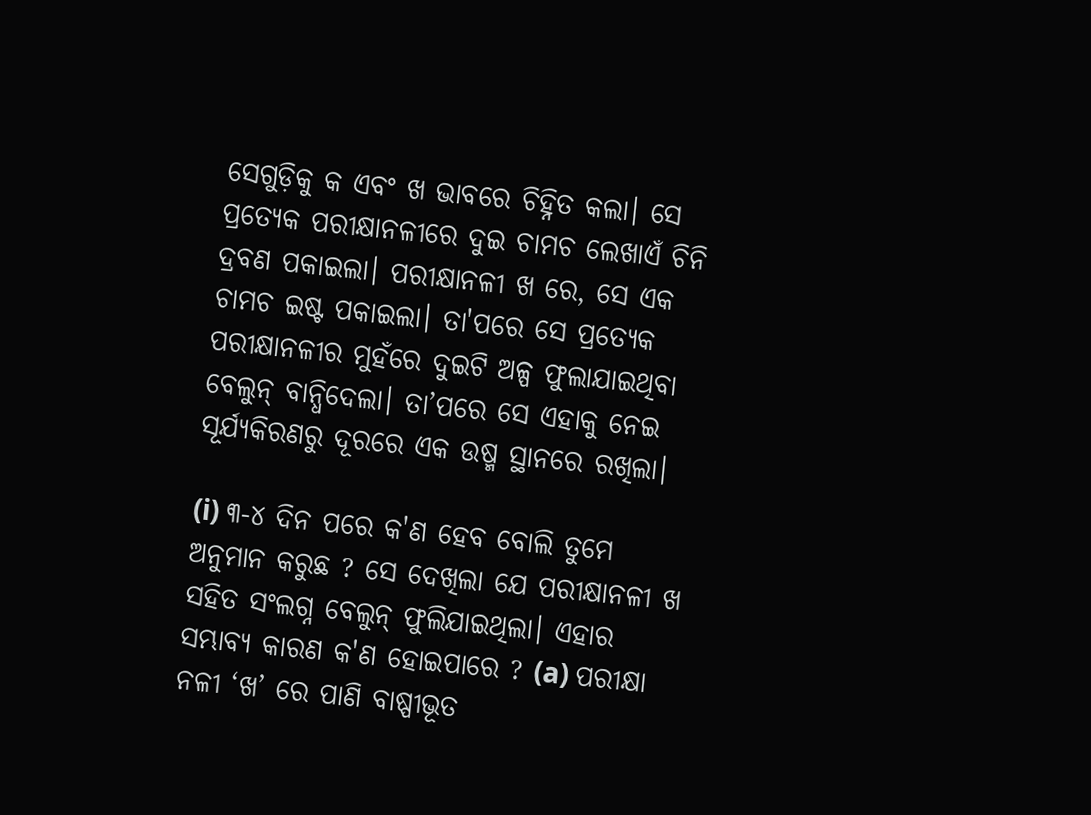ସେଗୁଡ଼ିକୁ କ ଏବଂ ଖ ଭାବରେ ଚିହ୍ନିତ କଲା। ସେ ପ୍ରତ୍ୟେକ ପରୀକ୍ଷାନଳୀରେ ଦୁଇ ଚାମଚ ଲେଖାଏଁ ଚିନି ଦ୍ରବଣ ପକାଇଲା। ପରୀକ୍ଷାନଳୀ ଖ ରେ, ସେ ଏକ ଚାମଚ ଇଷ୍ଟ ପକାଇଲା। ତା'ପରେ ସେ ପ୍ରତ୍ୟେକ ପରୀକ୍ଷାନଳୀର ମୁହଁରେ ଦୁଇଟି ଅଳ୍ପ ଫୁଲାଯାଇଥିବା ବେଲୁନ୍ ବାନ୍ଧିଦେଲା। ତା’ପରେ ସେ ଏହାକୁ ନେଇ ସୂର୍ଯ୍ୟକିରଣରୁ ଦୂରରେ ଏକ ଉଷ୍ମ ସ୍ଥାନରେ ରଖିଲା।

(i) ୩-୪ ଦିନ ପରେ କ'ଣ ହେବ ବୋଲି ତୁମେ ଅନୁମାନ କରୁଛ ? ସେ ଦେଖିଲା ଯେ ପରୀକ୍ଷାନଳୀ ଖ ସହିତ ସଂଲଗ୍ନ ବେଲୁନ୍ ଫୁଲିଯାଇଥିଲା। ଏହାର ସମ୍ଭାବ୍ୟ କାରଣ କ'ଣ ହୋଇପାରେ ? (a) ପରୀକ୍ଷା ନଳୀ ‘ଖ’ ରେ ପାଣି ବାଷ୍ପୀଭୂତ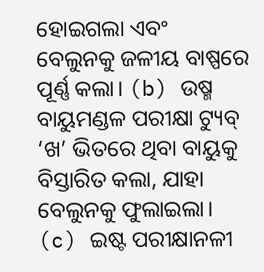ହୋଇଗଲା ଏବଂ ବେଲୁନକୁ ଜଳୀୟ ବାଷ୍ପରେ ପୂର୍ଣ୍ଣ କଲା। (b) ଉଷ୍ମ ବାୟୁମଣ୍ଡଳ ପରୀକ୍ଷା ଟ୍ୟୁବ୍ ‘ଖ’ ଭିତରେ ଥିବା ବାୟୁକୁ ବିସ୍ତାରିତ କଲା, ଯାହା ବେଲୁନକୁ ଫୁଲାଇଲା। (c) ଇଷ୍ଟ ପରୀକ୍ଷାନଳୀ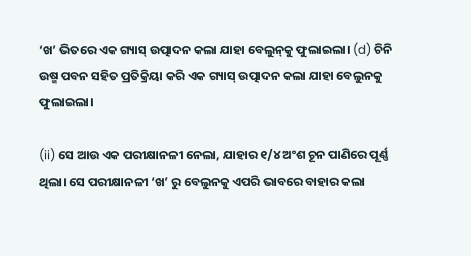‘ଖ’ ଭିତରେ ଏକ ଗ୍ୟାସ୍ ଉତ୍ପାଦନ କଲା ଯାହା ବେଲୁନ୍‌କୁ ଫୁଲାଇଲା। (d) ଚିନି ଉଷ୍ମ ପବନ ସହିତ ପ୍ରତିକ୍ରିୟା କରି ଏକ ଗ୍ୟାସ୍ ଉତ୍ପାଦନ କଲା ଯାହା ବେଲୁନକୁ ଫୁଲାଇଲା।

(ii) ସେ ଆଉ ଏକ ପରୀକ୍ଷାନଳୀ ନେଲା, ଯାହାର ୧/୪ ଅଂଶ ଚୂନ ପାଣିରେ ପୂର୍ଣ୍ଣ ଥିଲା। ସେ ପରୀକ୍ଷାନଳୀ ‘ଖ’ ରୁ ବେଲୁନକୁ ଏପରି ଭାବରେ ବାହାର କଲା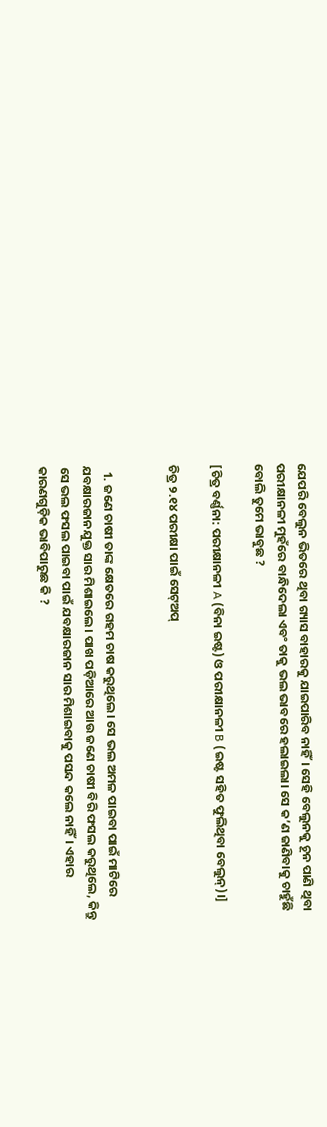ଯେପରି ବେଲୁନ ଭିତରେ ଥିବା ଗ୍ୟାସ ବାହାରକୁ ଯାଇପାରିବ ନାହିଁ। ସେହି ବେଲୁନକୁ ଚୂନ ପାଣି ଥିବା ପରୀକ୍ଷାନଳୀ ମୁହଁରେ ବାନ୍ଧିଦେଲା ଏବଂ ତାକୁ ଭଲ ଭାବରେ ହଲାଇଲା। ସେ କ’ଣ ଜାଣିବାକୁ ଚାହୁଁଛି ବୋଲି ତୁମେ ଭାବୁଛ ?

[ଚିତ୍ର ବର୍ଣ୍ଣନା: ପରୀକ୍ଷାନଳୀ A (ବିନା ଇଷ୍ଟ) ଓ ପରୀକ୍ଷାନଳୀ B (ଇଷ୍ଟ ସହିତ ଫୁଲିଥିବା ବେଲୁନ୍)।]

ଚିତ୍ର ୨.୧୪ ପରୀକ୍ଷା ପାଇଁ ସେଟ୍‌ଅପ୍


  1. ଜଣେ ଚାଷୀ ତାଙ୍କ କ୍ଷେତରେ ଗହମ ଚାଷ କରୁଥିଲେ। ସେ ଭଲ ଅମଳ ପାଇବା ପାଇଁ ମାଟିରେ ଯବକ୍ଷାରଜାନଯୁକ୍ତ ସାର ମିଶାଇଲେ। ପାଖ ପଡ଼ିଆରେ ଆଉ ଜଣେ ଚାଷୀ ବିରି ଫସଲ କରୁଥିଲେ, କିନ୍ତୁ ସେ ଭଲ ଫସଲ ପାଇବା ପାଇଁ ଯବକ୍ଷାରଜାନ ସାର ମିଶାଇବାକୁ ପସନ୍ଦ କଲେ ନାହିଁ। ଏହାର କାରଣଗୁଡ଼ିକ ଭାବିପାରୁଛ କି ?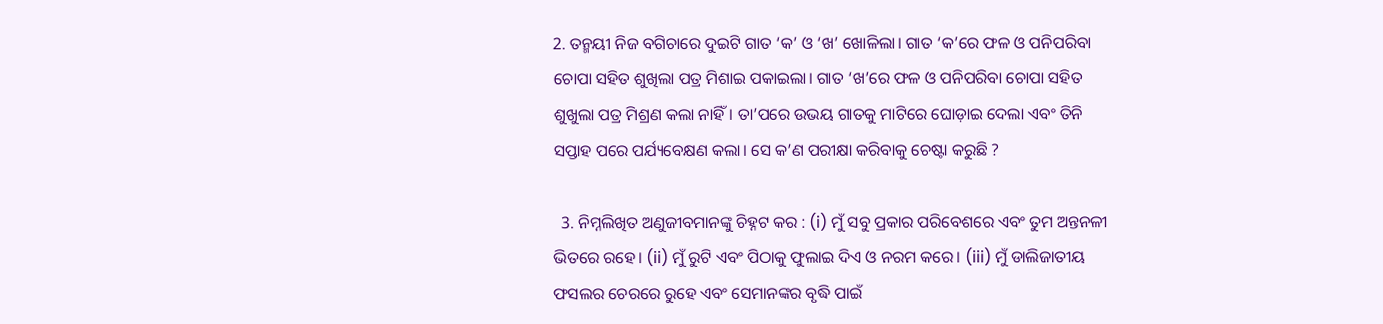2. ତନ୍ମୟୀ ନିଜ ବଗିଚାରେ ଦୁଇଟି ଗାତ ‘କ’ ଓ ‘ଖ’ ଖୋଳିଲା। ଗାତ ‘କ’ରେ ଫଳ ଓ ପନିପରିବା ଚୋପା ସହିତ ଶୁଖିଲା ପତ୍ର ମିଶାଇ ପକାଇଲା। ଗାତ ‘ଖ’ରେ ଫଳ ଓ ପନିପରିବା ଚୋପା ସହିତ ଶୁଖୁଲା ପତ୍ର ମିଶ୍ରଣ କଲା ନାହିଁ। ତା’ପରେ ଉଭୟ ଗାତକୁ ମାଟିରେ ଘୋଡ଼ାଇ ଦେଲା ଏବଂ ତିନି ସପ୍ତାହ ପରେ ପର୍ଯ୍ୟବେକ୍ଷଣ କଲା। ସେ କ’ଣ ପରୀକ୍ଷା କରିବାକୁ ଚେଷ୍ଟା କରୁଛି ?

  3. ନିମ୍ନଲିଖିତ ଅଣୁଜୀବମାନଙ୍କୁ ଚିହ୍ନଟ କର : (i) ମୁଁ ସବୁ ପ୍ରକାର ପରିବେଶରେ ଏବଂ ତୁମ ଅନ୍ତନଳୀ ଭିତରେ ରହେ। (ii) ମୁଁ ରୁଟି ଏବଂ ପିଠାକୁ ଫୁଲାଇ ଦିଏ ଓ ନରମ କରେ। (iii) ମୁଁ ଡାଲିଜାତୀୟ ଫସଲର ଚେରରେ ରୁହେ ଏବଂ ସେମାନଙ୍କର ବୃଦ୍ଧି ପାଇଁ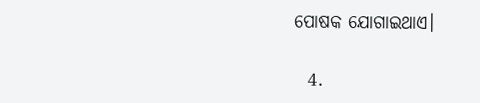ପୋଷକ ଯୋଗାଇଥାଏ।

  4.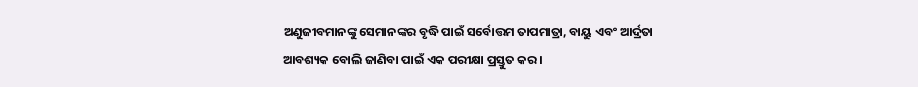ଅଣୁଜୀବମାନଙ୍କୁ ସେମାନଙ୍କର ବୃଦ୍ଧି ପାଇଁ ସର୍ବୋତ୍ତମ ତାପମାତ୍ରା, ବାୟୁ ଏବଂ ଆର୍ଦ୍ରତା ଆବଶ୍ୟକ ବୋଲି ଜାଣିବା ପାଇଁ ଏକ ପରୀକ୍ଷା ପ୍ରସ୍ତୁତ କର।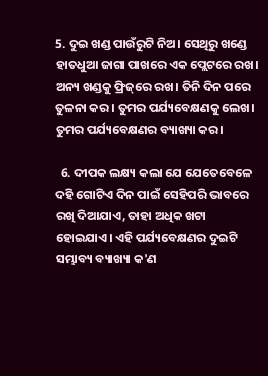5. ଦୁଇ ଖଣ୍ଡ ପାଉଁରୁଟି ନିଅ। ସେଥିରୁ ଖଣ୍ଡେ ହାତଧୁଆ ଜାଗା ପାଖରେ ଏକ ପ୍ଲେଟରେ ରଖ। ଅନ୍ୟ ଖଣ୍ଡକୁ ଫ୍ରିଜ୍‌ରେ ରଖ। ତିନି ଦିନ ପରେ ତୁଳନା କର। ତୁମର ପର୍ଯ୍ୟବେକ୍ଷଣକୁ ଲେଖ। ତୁମର ପର୍ଯ୍ୟବେକ୍ଷଣର ବ୍ୟାଖ୍ୟା କର।

  6. ଦୀପକ ଲକ୍ଷ୍ୟ କଲା ଯେ ଯେତେବେଳେ ଦହି ଗୋଟିଏ ଦିନ ପାଇଁ ସେହିପରି ଭାବରେ ରଖି ଦିଆଯାଏ, ତାହା ଅଧିକ ଖଟା ହୋଇଯାଏ। ଏହି ପର୍ଯ୍ୟବେକ୍ଷଣର ଦୁଇଟି ସମ୍ଭାବ୍ୟ ବ୍ୟାଖ୍ୟା କ'ଣ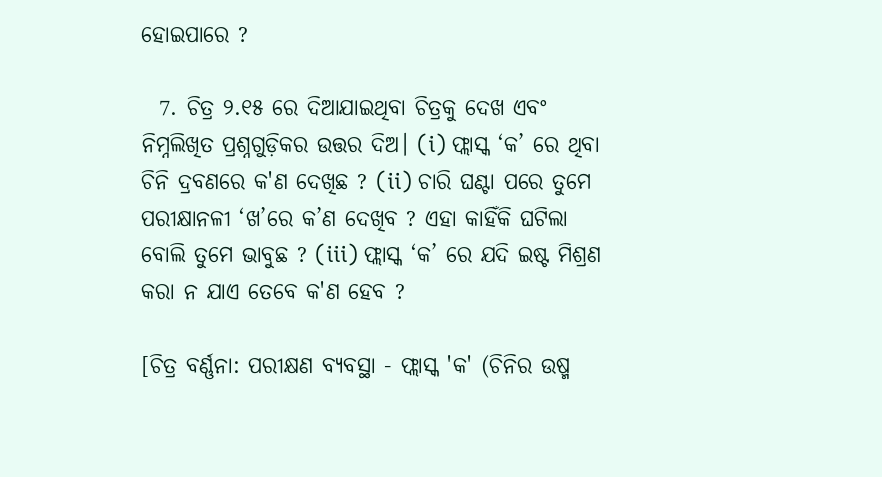ହୋଇପାରେ ?

  7. ଚିତ୍ର ୨.୧୫ ରେ ଦିଆଯାଇଥିବା ଚିତ୍ରକୁ ଦେଖ ଏବଂ ନିମ୍ନଲିଖିତ ପ୍ରଶ୍ନଗୁଡ଼ିକର ଉତ୍ତର ଦିଅ। (i) ଫ୍ଲାସ୍କ ‘କ’ ରେ ଥିବା ଚିନି ଦ୍ରବଣରେ କ'ଣ ଦେଖିଛ ? (ii) ଚାରି ଘଣ୍ଟା ପରେ ତୁମେ ପରୀକ୍ଷାନଳୀ ‘ଖ’ରେ କ’ଣ ଦେଖିବ ? ଏହା କାହିଁକି ଘଟିଲା ବୋଲି ତୁମେ ଭାବୁଛ ? (iii) ଫ୍ଲାସ୍କ ‘କ’ ରେ ଯଦି ଇଷ୍ଟ ମିଶ୍ରଣ କରା ନ ଯାଏ ତେବେ କ'ଣ ହେବ ?

[ଚିତ୍ର ବର୍ଣ୍ଣନା: ପରୀକ୍ଷଣ ବ୍ୟବସ୍ଥା - ଫ୍ଲାସ୍କ 'କ' (ଚିନିର ଉଷ୍ମ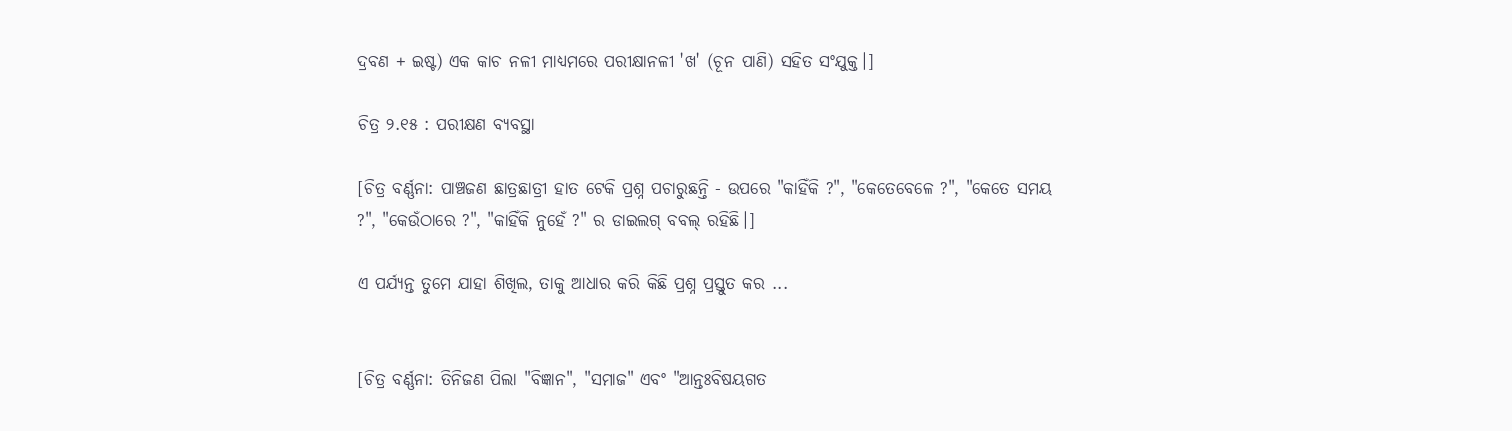ଦ୍ରବଣ + ଇଷ୍ଟ) ଏକ କାଚ ନଳୀ ମାଧ୍ୟମରେ ପରୀକ୍ଷାନଳୀ 'ଖ' (ଚୂନ ପାଣି) ସହିତ ସଂଯୁକ୍ତ।]

ଚିତ୍ର ୨.୧୫ : ପରୀକ୍ଷଣ ବ୍ୟବସ୍ଥା

[ଚିତ୍ର ବର୍ଣ୍ଣନା: ପାଞ୍ଚଜଣ ଛାତ୍ରଛାତ୍ରୀ ହାତ ଟେକି ପ୍ରଶ୍ନ ପଚାରୁଛନ୍ତି - ଉପରେ "କାହିଁକି ?", "କେତେବେଳେ ?", "କେତେ ସମୟ ?", "କେଉଁଠାରେ ?", "କାହିଁକି ନୁହେଁ ?" ର ଡାଇଲଗ୍ ବବଲ୍ ରହିଛି।]

ଏ ପର୍ଯ୍ୟନ୍ତ ତୁମେ ଯାହା ଶିଖିଲ, ତାକୁ ଆଧାର କରି କିଛି ପ୍ରଶ୍ନ ପ୍ରସ୍ତୁତ କର ...


[ଚିତ୍ର ବର୍ଣ୍ଣନା: ତିନିଜଣ ପିଲା "ବିଜ୍ଞାନ", "ସମାଜ" ଏବଂ "ଆନ୍ତଃବିଷୟଗତ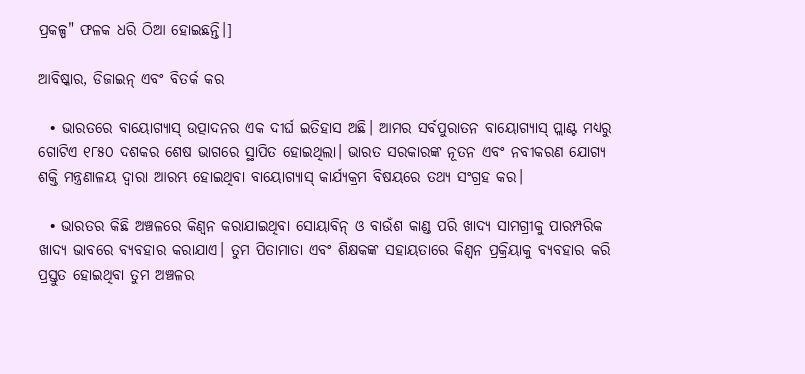ପ୍ରକଳ୍ପ" ଫଳକ ଧରି ଠିଆ ହୋଇଛନ୍ତି।]

ଆବିଷ୍କାର, ଡିଜାଇନ୍ ଏବଂ ବିତର୍କ କର

  • ଭାରତରେ ବାୟୋଗ୍ୟାସ୍ ଉତ୍ପାଦନର ଏକ ଦୀର୍ଘ ଇତିହାସ ଅଛି। ଆମର ସର୍ବପୁରାତନ ବାୟୋଗ୍ୟାସ୍ ପ୍ଲାଣ୍ଟ ମଧ୍ୟରୁ ଗୋଟିଏ ୧୮୫୦ ଦଶକର ଶେଷ ଭାଗରେ ସ୍ଥାପିତ ହୋଇଥିଲା। ଭାରତ ସରକାରଙ୍କ ନୂତନ ଏବଂ ନବୀକରଣ ଯୋଗ୍ୟ ଶକ୍ତି ମନ୍ତ୍ରଣାଳୟ ଦ୍ୱାରା ଆରମ୍ଭ ହୋଇଥିବା ବାୟୋଗ୍ୟାସ୍‌ କାର୍ଯ୍ୟକ୍ରମ ବିଷୟରେ ତଥ୍ୟ ସଂଗ୍ରହ କର।

  • ଭାରତର କିଛି ଅଞ୍ଚଳରେ କିଣ୍ବନ କରାଯାଇଥିବା ସୋୟାବିନ୍ ଓ ବାଉଁଶ କାଣ୍ଡ ପରି ଖାଦ୍ୟ ସାମଗ୍ରୀକୁ ପାରମ୍ପରିକ ଖାଦ୍ୟ ଭାବରେ ବ୍ୟବହାର କରାଯାଏ। ତୁମ ପିତାମାତା ଏବଂ ଶିକ୍ଷକଙ୍କ ସହାୟତାରେ କିଣ୍ବନ ପ୍ରକ୍ରିୟାକୁ ବ୍ୟବହାର କରି ପ୍ରସ୍ତୁତ ହୋଇଥିବା ତୁମ ଅଞ୍ଚଳର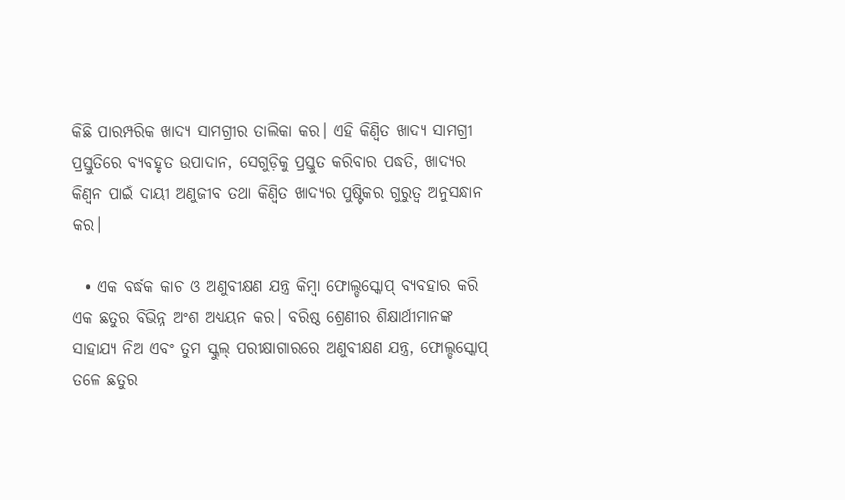କିଛି ପାରମ୍ପରିକ ଖାଦ୍ୟ ସାମଗ୍ରୀର ତାଲିକା କର। ଏହି କିଣ୍ବିତ ଖାଦ୍ୟ ସାମଗ୍ରୀ ପ୍ରସ୍ତୁତିରେ ବ୍ୟବହୃତ ଉପାଦାନ, ସେଗୁଡ଼ିକୁ ପ୍ରସ୍ତୁତ କରିବାର ପଦ୍ଧତି, ଖାଦ୍ୟର କିଣ୍ବନ ପାଇଁ ଦାୟୀ ଅଣୁଜୀବ ତଥା କିଣ୍ବିତ ଖାଦ୍ୟର ପୁଷ୍ଟିକର ଗୁରୁତ୍ୱ ଅନୁସନ୍ଧାନ କର।

  • ଏକ ବର୍ଦ୍ଧକ କାଚ ଓ ଅଣୁବୀକ୍ଷଣ ଯନ୍ତ୍ର କିମ୍ବା ଫୋଲ୍ଡସ୍କୋପ୍ ବ୍ୟବହାର କରି ଏକ ଛତୁର ବିଭିନ୍ନ ଅଂଶ ଅଧ୍ୟୟନ କର। ବରିଷ୍ଠ ଶ୍ରେଣୀର ଶିକ୍ଷାର୍ଥୀମାନଙ୍କ ସାହାଯ୍ୟ ନିଅ ଏବଂ ତୁମ ସ୍କୁଲ୍ ପରୀକ୍ଷାଗାରରେ ଅଣୁବୀକ୍ଷଣ ଯନ୍ତ୍ର, ଫୋଲ୍ଡସ୍କୋପ୍ ତଳେ ଛତୁର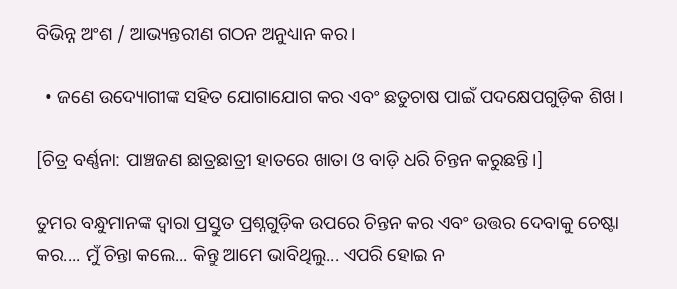ବିଭିନ୍ନ ଅଂଶ / ଆଭ୍ୟନ୍ତରୀଣ ଗଠନ ଅନୁଧ୍ୟାନ କର।

  • ଜଣେ ଉଦ୍ୟୋଗୀଙ୍କ ସହିତ ଯୋଗାଯୋଗ କର ଏବଂ ଛତୁଚାଷ ପାଇଁ ପଦକ୍ଷେପଗୁଡ଼ିକ ଶିଖ।

[ଚିତ୍ର ବର୍ଣ୍ଣନା: ପାଞ୍ଚଜଣ ଛାତ୍ରଛାତ୍ରୀ ହାତରେ ଖାତା ଓ ବାଡ଼ି ଧରି ଚିନ୍ତନ କରୁଛନ୍ତି।]

ତୁମର ବନ୍ଧୁମାନଙ୍କ ଦ୍ୱାରା ପ୍ରସ୍ତୁତ ପ୍ରଶ୍ନଗୁଡ଼ିକ ଉପରେ ଚିନ୍ତନ କର ଏବଂ ଉତ୍ତର ଦେବାକୁ ଚେଷ୍ଟା କର.... ମୁଁ ଚିନ୍ତା କଲେ... କିନ୍ତୁ ଆମେ ଭାବିଥିଲୁ... ଏପରି ହୋଇ ନ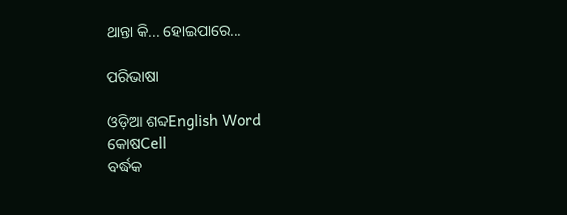ଥାନ୍ତା କି... ହୋଇପାରେ...

ପରିଭାଷା

ଓଡ଼ିଆ ଶବ୍ଦEnglish Word
କୋଷCell
ବର୍ଦ୍ଧକ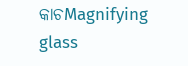କାଚMagnifying glass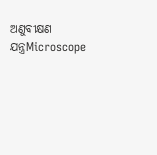ଅଣୁବୀକ୍ଷଣ ଯନ୍ତ୍ରMicroscope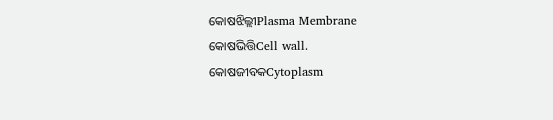କୋଷଝିଲ୍ଲୀPlasma Membrane
କୋଷଭିତ୍ତିCell wall.
କୋଷଜୀବକCytoplasm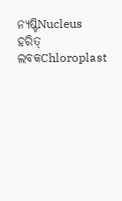ନ୍ୟଷ୍ଟିNucleus
ହରିତ୍ ଲବକChloroplast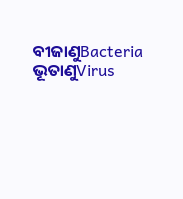ବୀଜାଣୁBacteria
ଭୂତାଣୁVirus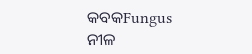କବକFungus
ନୀଳ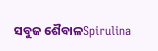ସବୁଜ ଶୈବାଳSpirulina